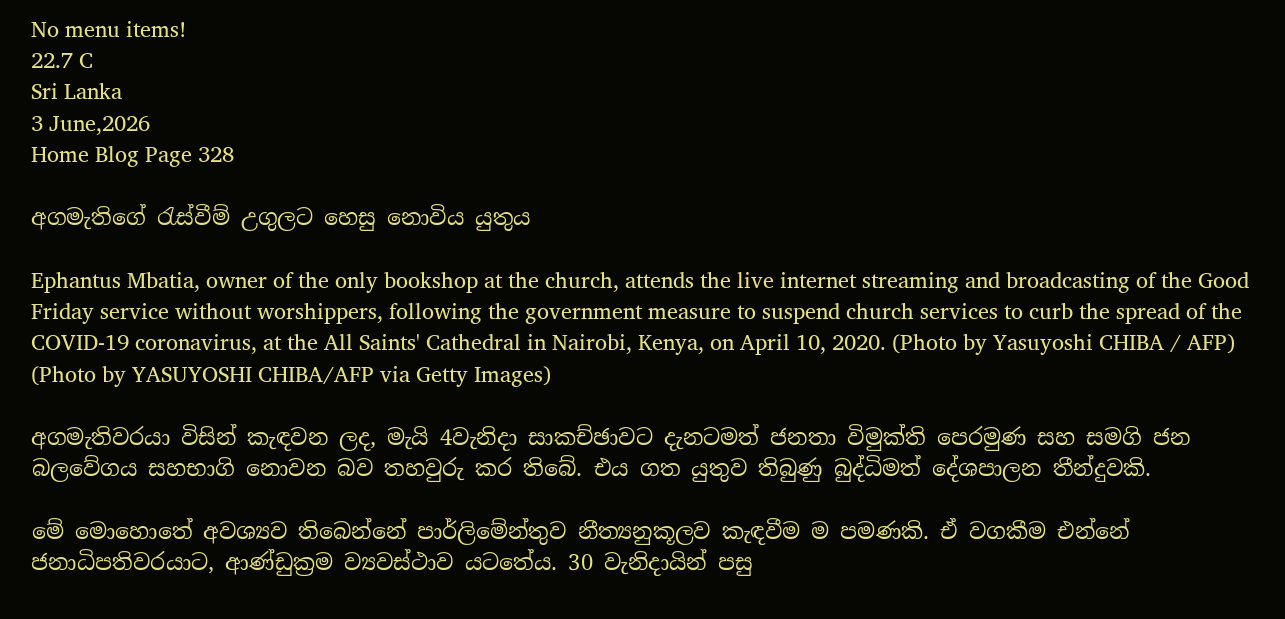No menu items!
22.7 C
Sri Lanka
3 June,2026
Home Blog Page 328

අගමැතිගේ රැස්වීම් උගුලට හෙසු නොවිය යුතුය

Ephantus Mbatia, owner of the only bookshop at the church, attends the live internet streaming and broadcasting of the Good Friday service without worshippers, following the government measure to suspend church services to curb the spread of the COVID-19 coronavirus, at the All Saints' Cathedral in Nairobi, Kenya, on April 10, 2020. (Photo by Yasuyoshi CHIBA / AFP) (Photo by YASUYOSHI CHIBA/AFP via Getty Images)

අගමැතිවරයා විසින් කැඳවන ලද, මැයි 4වැනිදා සාකච්ඡාවට දැනටමත් ජනතා විමුක්ති පෙරමුණ සහ සමගි ජන බලවේගය සහභාගි නොවන බව තහවුරු කර තිබේ. එය ගත යුතුව තිබුණු බුද්ධිමත් දේශපාලන තීන්දුවකි.

මේ මොහොතේ අවශ්‍යව තිබෙන්නේ පාර්ලිමේන්තුව නීත්‍යනුකූලව කැඳවීම ම පමණකි. ඒ වගකීම එන්නේ ජනාධිපතිවරයාට, ආණ්ඩුක්‍රම ව්‍යවස්ථාව යටතේය. 30 වැනිදායින් පසු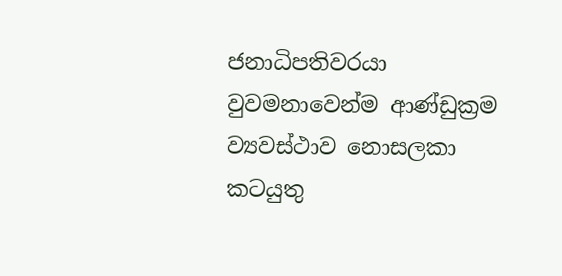ජනාධිපතිවරයා වුවමනාවෙන්ම ආණ්ඩුක්‍රම ව්‍යවස්ථාව නොසලකා කටයුතු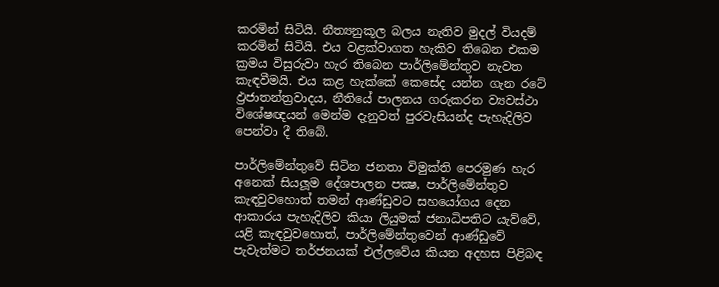කරමින් සිටියි. නීත්‍යනුකූල බලය නැතිව මුදල් වියදම් කරමින් සිටියි. එය වළක්වාගත හැකිව තිබෙන එකම ක්‍රමය විසුරුවා හැර තිබෙන පාර්ලිමේන්තුව නැවත කැඳවීමයි. එය කළ හැක්කේ කෙසේද යන්න ගැන රටේ ඵ්‍රජාතන්ත්‍රවාදය, නීතියේ පාලනය ගරුකරන ව්‍යවස්ථා විශේෂඥයන් මෙන්ම දැනුවත් පුරවැසියන්ද පැහැදිලිව පෙන්වා දී තිබේ.

පාර්ලිමේන්තුවේ සිටින ජනතා විමුක්ති පෙරමුණ හැර අනෙක් සියලූම දේශපාලන පක්‍ෂ, පාර්ලිමේන්තුව කැඳවුවහොත් තමන් ආණ්ඩුවට සහයෝගය දෙන ආකාරය පැහැදිලිව කියා ලියුමක් ජනාධිපතිට යැව්වේ, යළි කැඳවුවහොත්, පාර්ලිමේන්තුවෙන් ආණ්ඩුවේ පැවැත්මට තර්ජනයක් එල්ලවේය කියන අදහස පිළිබඳ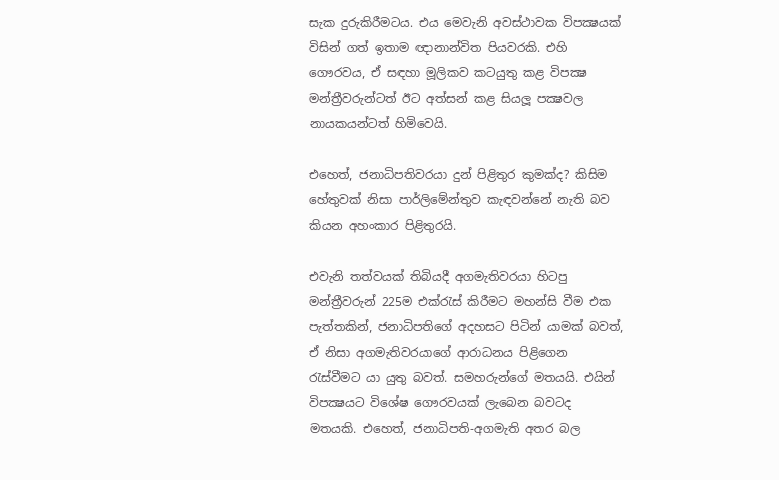සැක දුරුකිරීමටය. එය මෙවැනි අවස්ථාවක විපක්‍ෂයක් විසින් ගත් ඉතාම ඥානාන්විත පියවරකි. එහි ගෞරවය, ඒ සඳහා මූලිකව කටයුතු කළ විපක්‍ෂ මන්ත්‍රීවරුන්ටත් ඊට අත්සන් කළ සියලූ පක්‍ෂවල නායකයන්ටත් හිමිවෙයි.

එහෙත්, ජනාධිපතිවරයා දුන් පිළිතුර කුමක්ද? කිසිම හේතුවක් නිසා පාර්ලිමේන්තුව කැඳවන්නේ නැති බව කියන අහංකාර පිළිතුරයි.

එවැනි තත්වයක් තිබියදී අගමැතිවරයා හිටපු මන්ත්‍රීවරුන් 225ම එක්රැස් කිරීමට මහන්සි වීම එක පැත්තකින්, ජනාධිපතිගේ අදහසට පිටින් යාමක් බවත්, ඒ නිසා අගමැතිවරයාගේ ආරාධනය පිළිගෙන රැස්වීමට යා යුතු බවත්. සමහරුන්ගේ මතයයි. එයින් විපක්‍ෂයට විශේෂ ගෞරවයක් ලැබෙන බවටද මතයකි. එහෙත්, ජනාධිපති-අගමැති අතර බල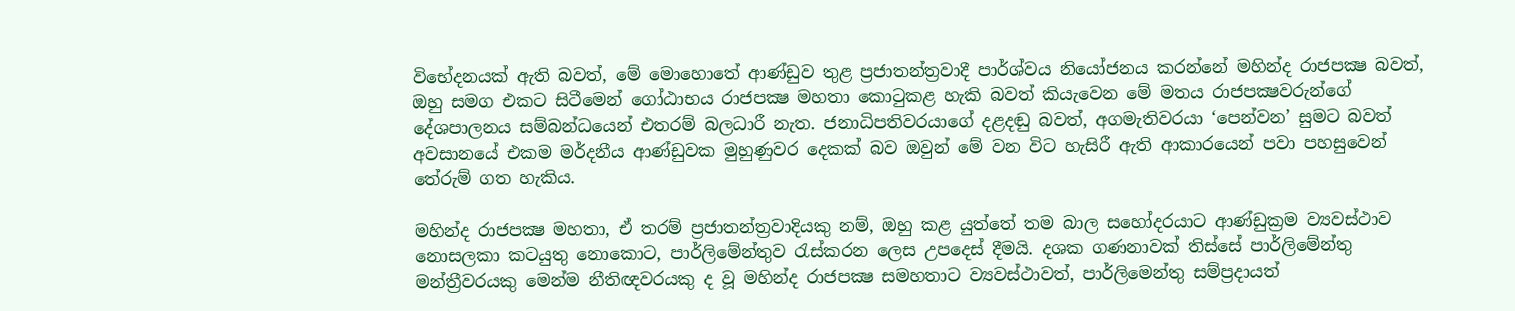විභේදනයක් ඇති බවත්, මේ මොහොතේ ආණ්ඩුව තුළ ප්‍රජාතන්ත්‍රවාදී පාර්ශ්වය නියෝජනය කරන්නේ මහින්ද රාජපක්‍ෂ බවත්, ඔහු සමග එකට සිටීමෙන් ගෝඨාභය රාජපක්‍ෂ මහතා කොටුකළ හැකි බවත් කියැවෙන මේ මතය රාජපක්‍ෂවරුන්ගේ දේශපාලනය සම්බන්ධයෙන් එතරම් බලධාරී නැත. ජනාධිපතිවරයාගේ දළදඬු බවත්, අගමැතිවරයා ‘පෙන්වන’ සුමට බවත් අවසානයේ එකම මර්දනීය ආණ්ඩුවක මුහුණුවර දෙකක් බව ඔවුන් මේ වන විට හැසිරී ඇති ආකාරයෙන් පවා පහසුවෙන් තේරුම් ගත හැකිය.

මහින්ද රාජපක්‍ෂ මහතා, ඒ තරම් ප්‍රජාතන්ත්‍රවාදියකු නම්, ඔහු කළ යුත්තේ තම බාල සහෝදරයාට ආණ්ඩුක්‍රම ව්‍යවස්ථාව නොසලකා කටයුතු නොකොට, පාර්ලිමේන්තුව රැස්කරන ලෙස උපදෙස් දීමයි. දශක ගණනාවක් තිස්සේ පාර්ලිමේන්තු මන්ත්‍රීවරයකු මෙන්ම නීතිඥවරයකු ද වූ මහින්ද රාජපක්‍ෂ සමහතාට ව්‍යවස්ථාවත්, පාර්ලිමෙන්තු සම්ප්‍රදායත්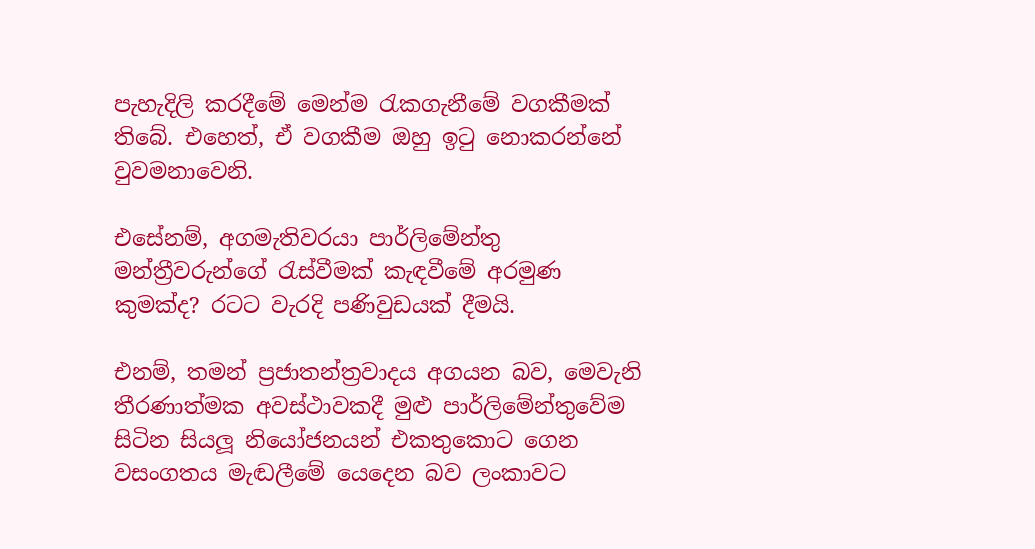පැහැදිලි කරදීමේ මෙන්ම රැකගැනීමේ වගකීමක් තිබේ. එහෙත්, ඒ වගකීම ඔහු ඉටු නොකරන්නේ වුවමනාවෙනි.

එසේනම්, අගමැතිවරයා පාර්ලිමේන්තු මන්ත්‍රීවරුන්ගේ රැස්වීමක් කැඳවීමේ අරමුණ කුමක්ද? රටට වැරදි පණිවුඩයක් දීමයි.

එනම්, තමන් ප්‍රජාතන්ත්‍රවාදය අගයන බව, මෙවැනි තීරණාත්මක අවස්ථාවකදී මුළු පාර්ලිමේන්තුවේම සිටින සියලූ නියෝජනයන් එකතුකොට ගෙන වසංගතය මැඬලීමේ යෙදෙන බව ලංකාවට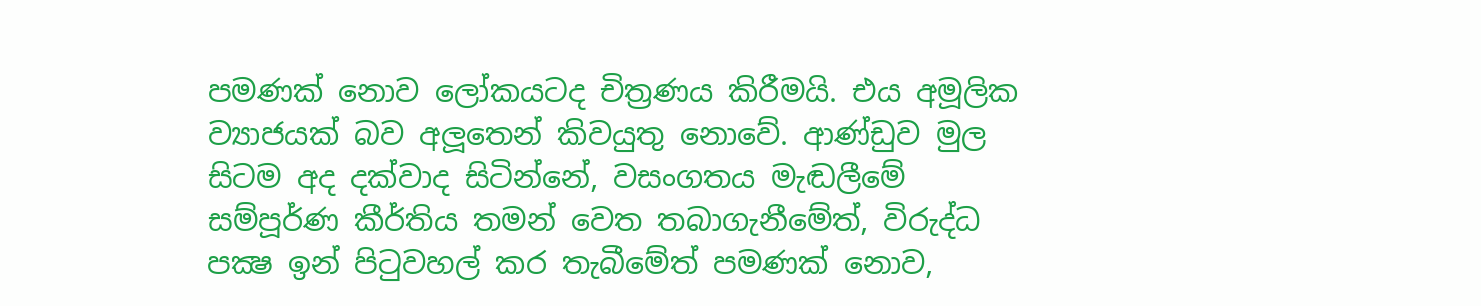පමණක් නොව ලෝකයටද චිත්‍රණය කිරීමයි. එය අමූලික ව්‍යාජයක් බව අලූතෙන් කිවයුතු නොවේ. ආණ්ඩුව මුල සිටම අද දක්වාද සිටින්නේ, වසංගතය මැඬලීමේ සම්පූර්ණ කීර්තිය තමන් වෙත තබාගැනීමේත්, විරුද්ධ පක්‍ෂ ඉන් පිටුවහල් කර තැබීමේත් පමණක් නොව,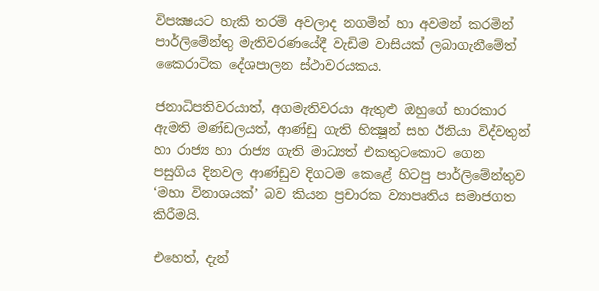විපක්‍ෂයට හැකි තරම් අවලාද නගමින් හා අවමන් කරමින් පාර්ලිමේන්තු මැතිවරණයේදී වැඩිම වාසියක් ලබාගැනීමේත් කෛරාටික දේශපාලන ස්ථාවරයකය.

ජනාධිපතිවරයාත්, අගමැතිවරයා ඇතුළු ඔහුගේ භාරකාර ඇමති මණ්ඩලයත්, ආණ්ඩු ගැති භික්‍ෂූන් සහ ඊනියා විද්වතුන් හා රාජ්‍ය හා රාජ්‍ය ගැති මාධ්‍යත් එකතුටකොට ගෙන පසුගිය දිනවල ආණ්ඩුව දිගටම කෙළේ හිටපු පාර්ලිමේන්තුව ‘මහා විනාශයක්’ බව කියන ප්‍රචාරක ව්‍යාපෘතිය සමාජගත කිරීමයි.

එහෙත්, දැන්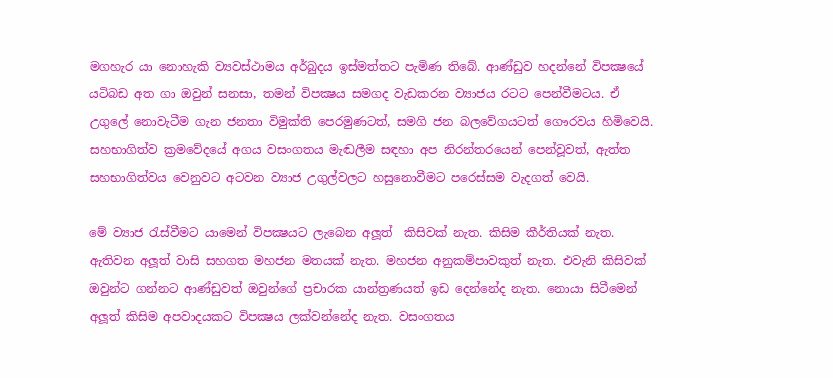මගහැර යා නොහැකි ව්‍යවස්ථාමය අර්බුදය ඉස්මත්තට පැමිණ තිබේ. ආණ්ඩුව හදන්නේ විපක්‍ෂයේ යටිබඩ අත ගා ඔවුන් සනසා, තමන් විපක්‍ෂය සමගද වැඩකරන ව්‍යාජය රටට පෙන්වීමටය. ඒ උගුලේ නොවැටීම ගැන ජනතා විමුක්ති පෙරමුණටත්, සමගි ජන බලවේගයටත් ගෞරවය හිමිවෙයි. සහභාගිත්ව ක්‍රමවේදයේ අගය වසංගතය මැඬලීම සඳහා අප නිරන්තරයෙන් පෙන්වූවත්, ඇත්ත සහභාගිත්වය වෙනුවට අටවන ව්‍යාජ උගුල්වලට හසුනොවීමට පරෙස්සම වැදගත් වෙයි.

මේ ව්‍යාජ රැස්වීමට යාමෙන් විපක්‍ෂයට ලැබෙන අලූත්  කිසිවක් නැත. කිසිම කීර්තියක් නැත. ඇතිවන අලූත් වාසි සහගත මහජන මතයක් නැත. මහජන අනුකම්පාවකුත් නැත. එවැනි කිසිවක් ඔවුන්ට ගන්නට ආණ්ඩුවත් ඔවුන්ගේ ප්‍රචාරක යාන්ත්‍රණයත් ඉඩ දෙන්නේද නැත. නොයා සිටීමෙන් අලූත් කිසිම අපවාදයකට විපක්‍ෂය ලක්වන්නේද නැත. වසංගතය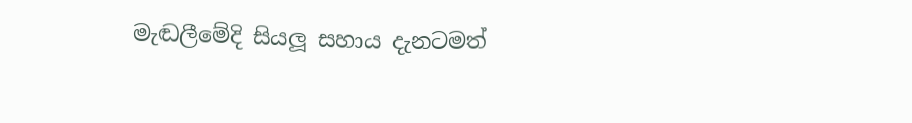මැඬලීමේදි සියලූ සහාය දැනටමත්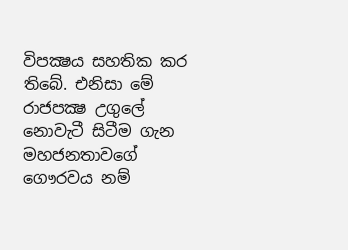විපක්‍ෂය සහතික කර තිබේ. එනිසා මේ රාජපක්‍ෂ උගුලේ නොවැටී සිටීම ගැන මහජනතාවගේ ගෞරවය නම්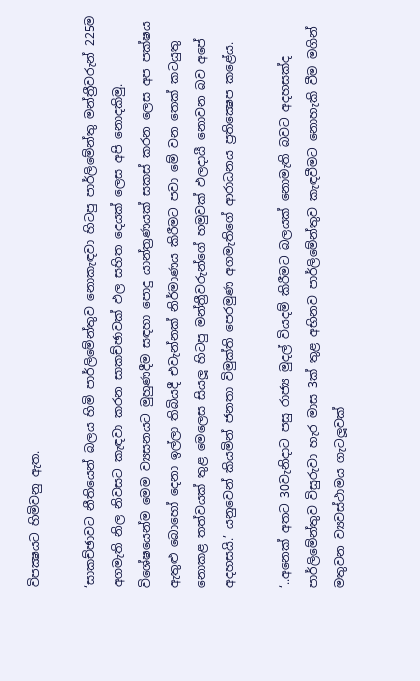විපක්‍ෂයට හිමිවනු ඇත.

‘සාකච්ඡාවට නීතියෙන් බලය හිමි පාර්ලිමේන්තුව නොකැඳවා හිටපු පාර්ලිමේන්තු මන්ත්‍රීවරුන් 225ම අගමැති නිල නිවසට කැඳවා කරන සාකච්ඡාවක් ඵල සහිත දෙයක් ලෙස අපි නොදකිමු. විශේෂයෙන්ම මෙම ව්‍යසනයට මුහුණදීම සඳහා පොදු යාන්ත්‍රණයක් සකස් කරන ලෙස අප පක්ෂය ඇතුළු බොහෝ දෙනා ඉල්ලා තිබියදී එවැන්නක් නිර්මාණය කිරීමට පවා මේ වන තෙක් කටයුතු නොකළ තත්වයක් තුළ මෙලෙස සියලූ හිටපු මන්ත්‍රීවරුන්ගේ හමුවක් ඵලදායී නොවන බව අපේ අදහසයි.’ යනුවෙන් කියමින් ජනතා විමුක්ති පෙරමුණ අගමැතිගේ ආරාධනය ප්‍රතික්‍ෂෙප කළේය.

‘..අනෙක් අතට 30වැනිදාට පසු රාජ්‍ය මුදල් වියදම් කිරීමට බලයක් නොමැති බවට අදහසක්ද පාර්ලිමේන්තුව විසුරුවා හැර මාස 3ක් තුළ අභිනව පාර්ලිමේන්තුව කැඳවීමට නොහැකි වීම මගින් මතුවන ව්‍යවස්ථාමය ගැටලූවක්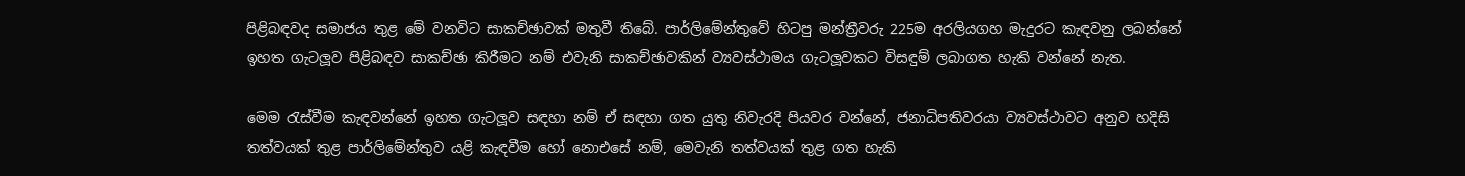පිළිබඳවද සමාජය තුළ මේ වනවිට සාකච්ඡාවක් මතුවී තිබේ. පාර්ලිමේන්තුවේ හිටපු මන්ත්‍රීවරු 225ම අරලියගහ මැදුරට කැඳවනු ලබන්නේ ඉහත ගැටලූව පිළිබඳව සාකච්ඡා කිරීමට නම් එවැනි සාකච්ඡාවකින් ව්‍යවස්ථාමය ගැටලූවකට විසඳුම් ලබාගත හැකි වන්නේ නැත.

මෙම රැස්වීම කැඳවන්නේ ඉහත ගැටලූව සඳහා නම් ඒ සඳහා ගත යුතු නිවැරදි පියවර වන්නේ, ජනාධිපතිවරයා ව්‍යවස්ථාවට අනුව හදිසි තත්වයක් තුළ පාර්ලිමේන්තුව යළි කැඳවීම හෝ නොඑසේ නම්, මෙවැනි තත්වයක් තුළ ගත හැකි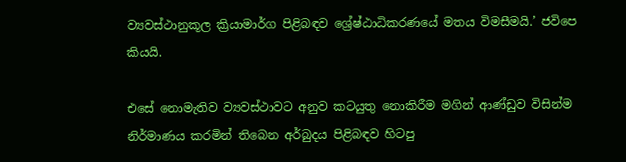ව්‍යවස්ථානුකූල ක්‍රියාමාර්ග පිළිබඳව ශ්‍රේෂ්ඨාධිකරණයේ මතය විමසීමයි.’ ජවිපෙ කියයි.

එසේ නොමැතිව ව්‍යවස්ථාවට අනුව කටයුතු නොකිරීම මගින් ආණ්ඩුව විසින්ම නිර්මාණය කරමින් තිබෙන අර්බුදය පිළිබඳව හිටපු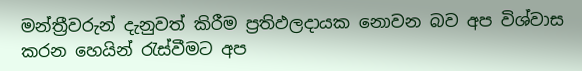මන්ත්‍රීවරුන් දැනුවත් කිරීම ප්‍රතිඵලදායක නොවන බව අප විශ්වාස කරන හෙයින් රැස්වීමට අප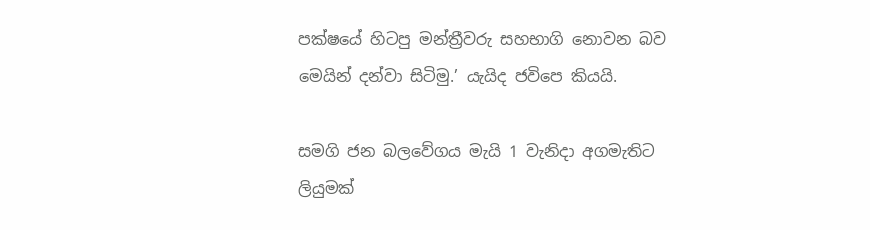පක්ෂයේ හිටපු මන්ත්‍රීවරු සහභාගි නොවන බව මෙයින් දන්වා සිටිමු.’ යැයිද ජවිපෙ කියයි.

සමගි ජන බලවේගය මැයි 1 වැනිදා අගමැතිට ලියුමක්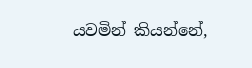යවමින් කියන්නේ,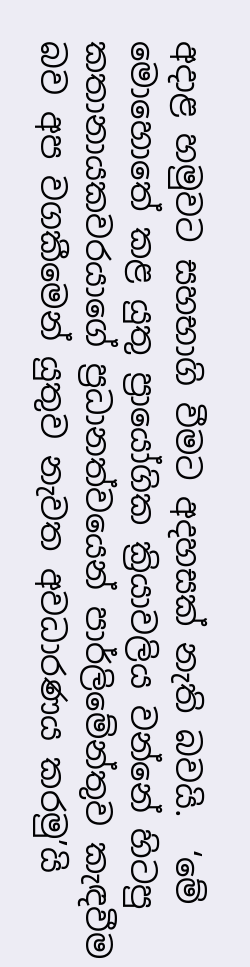අදාළ හමුවට සහභාගි වීමට අදහසක් නැති බවයි.  ‘මේ මොහොතේ කළ යුතු ප්‍රායෝගික ක්‍රියාවලිය වන්නේ හිටපු කතානායකවරයාගේ ප්‍රධානත්වයෙන් පාර්ලිමේන්තුව කැඳවීම බව අප වගකීමෙන් යුතුව නැවත අවධාරණය කරමු’යි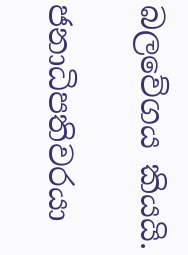බලවේගය කියයි.

ජනාධිපතිවරයා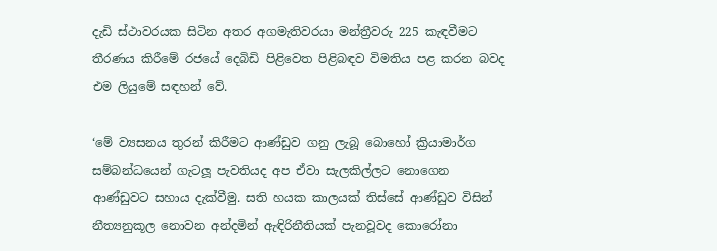දැඩි ස්ථාවරයක සිටින අතර අගමැතිවරයා මන්ත්‍රීවරු 225 කැඳවීමට තීරණය කිරීමේ රජයේ දෙබිඩි පිළිවෙත පිළිබඳව විමතිය පළ කරන බවද එම ලියුමේ සඳහන් වේ.

‘මේ ව්‍යසනය තුරන් කිරීමට ආණ්ඩුව ගනු ලැබූ බොහෝ ක්‍රියාමාර්ග සම්බන්ධයෙන් ගැටලූ පැවතියද අප ඒවා සැලකිල්ලට නොගෙන ආණ්ඩුවට සහාය දැක්වීමු. සති හයක කාලයක් තිස්සේ ආණ්ඩුව විසින් නීත්‍යනුකූල නොවන අන්දමින් ඇඳිරිනීතියක් පැනවූවද කොරෝනා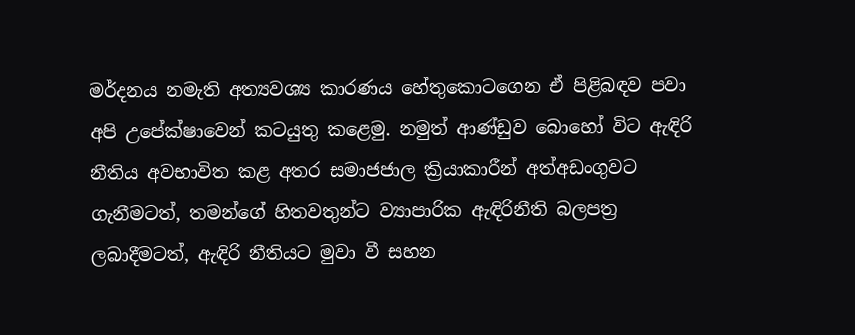මර්දනය නමැති අත්‍යවශ්‍ය කාරණය හේතුකොටගෙන ඒ පිළිබඳව පවා අපි උපේක්ෂාවෙන් කටයුතු කළෙමු. නමුත් ආණ්ඩුව බොහෝ විට ඇඳිරි නීතිය අවභාවිත කළ අතර සමාජජාල ක්‍රියාකාරීන් අත්අඩංගුවට ගැනීමටත්, තමන්ගේ හිතවතුන්ට ව්‍යාපාරික ඇඳිරිනීති බලපත්‍ර ලබාදීමටත්, ඇඳිරි නීතියට මුවා වී සහන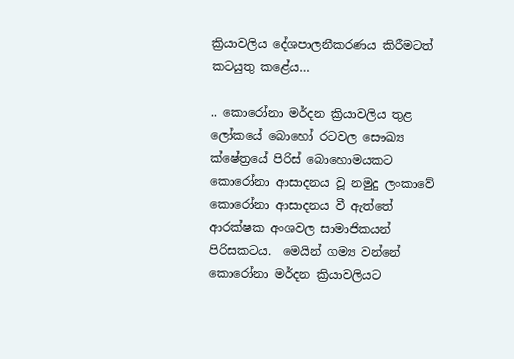ක්‍රියාවලිය දේශපාලනීකරණය කිරීමටත් කටයුතු කළේය…

.. කොරෝනා මර්දන ක්‍රියාවලිය තුළ ලෝකයේ බොහෝ රටවල සෞඛ්‍ය ක්ෂේත්‍රයේ පිරිස් බොහොමයකට කොරෝනා ආසාදනය වූ නමුදු ලංකාවේ කොරෝනා ආසාදනය වී ඇත්තේ ආරක්ෂක අංශවල සාමාජිකයන් පිරිසකටය.  මෙයින් ගම්‍ය වන්නේ කොරෝනා මර්දන ක්‍රියාවලියට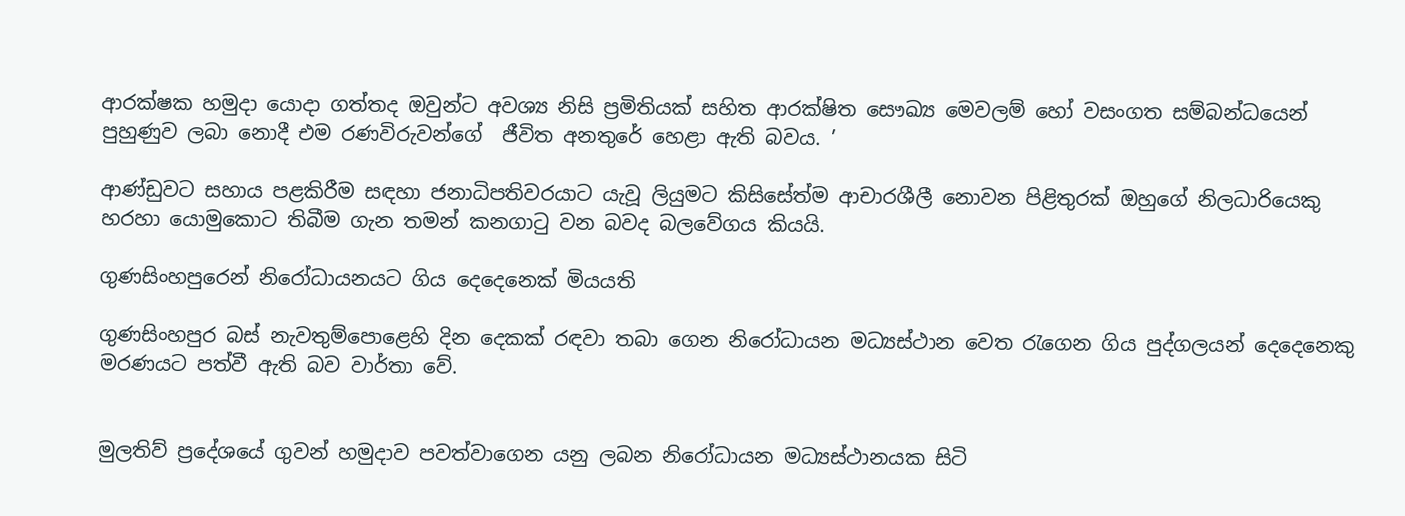ආරක්ෂක හමුදා යොදා ගත්තද ඔවුන්ට අවශ්‍ය නිසි ප්‍රමිතියක් සහිත ආරක්ෂිත සෞඛ්‍ය මෙවලම් හෝ වසංගත සම්බන්ධයෙන් පුහුණුව ලබා නොදී එම රණවිරුවන්ගේ  ජීවිත අනතුරේ හෙළා ඇති බවය. ’

ආණ්ඩුවට සහාය පළකිරීම සඳහා ජනාධිපතිවරයාට යැවූ ලියුමට කිසිසේත්ම ආචාරශීලී නොවන පිළිතුරක් ඔහුගේ නිලධාරියෙකු හරහා යොමුකොට තිබීම ගැන තමන් කනගාටු වන බවද බලවේගය කියයි.

ගුණසිංහපුරෙන් නිරෝධායනයට ගිය දෙදෙනෙක් මියයති

ගුණසිංහපුර බස් නැවතුම්පොළෙහි දින දෙකක් රඳවා තබා ගෙන නිරෝධායන මධ්‍යස්ථාන වෙත රැගෙන ගිය පුද්ගලයන් දෙදෙනෙකු මරණයට පත්වී ඇති බව වාර්තා වේ.


මුලතිව් ප්‍රදේශයේ ගුවන් හමුදාව පවත්වාගෙන යනු ලබන නිරෝධායන මධ්‍යස්ථානයක සිටි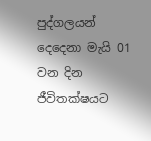පුද්ගලයන් දෙදෙනා මැයි 01 වන දින ජීවිතක්ෂයට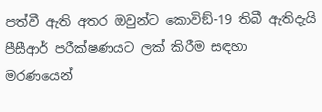පත්වී ඇති අතර ඔවුන්ට කොවිඞ්-19 තිබී ඇතිදැයි පීසීආර් පරීක්ෂණයට ලක් කිරීම සඳහා මරණයෙන්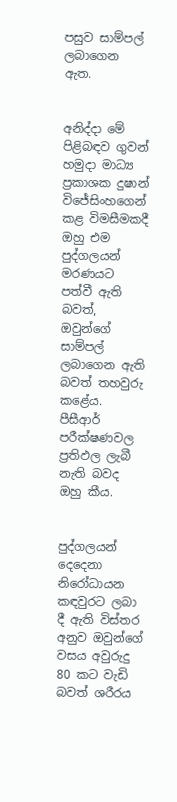පසුව සාම්පල් ලබාගෙන ඇත.


අනිද්දා මේ පිළිබඳව ගුවන් හමුදා මාධ්‍ය ප්‍රකාශක දුෂාන් විජේසිංහගෙන් කළ විමසීමකදී ඔහු එම පුද්ගලයන් මරණයට පත්වී ඇති බවත්, ඔවුන්ගේ සාම්පල් ලබාගෙන ඇති බවත් තහවුරු කළේය. පීසීආර් පරීක්ෂණවල ප්‍රතිඵල ලැබී නැති බවද ඔහු කීය.


පුද්ගලයන් දෙදෙනා නිරෝධායන කඳවුරට ලබා දී ඇති විස්තර අනුව ඔවුන්ගේ වසය අවුරුදු 80 කට වැඩි බවත් ශරීරය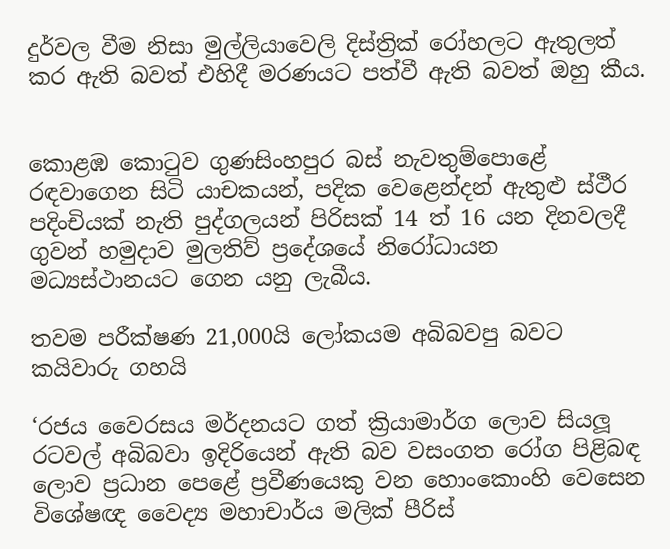දුර්වල වීම නිසා මුල්ලියාවෙලි දිස්ත්‍රික් රෝහලට ඇතුලත් කර ඇති බවත් එහිදී මරණයට පත්වී ඇති බවත් ඔහු කීය.


කොළඹ කොටුව ගුණසිංහපුර බස් නැවතුම්පොළේ රඳවාගෙන සිටි යාචකයන්, පදික වෙළෙන්දන් ඇතුළු ස්ථීර පදිංචියක් නැති පුද්ගලයන් පිරිසක් 14 ත් 16 යන දිනවලදී ගුවන් හමුදාව මුලතිව් ප්‍රදේශයේ නිරෝධායන මධ්‍යස්ථානයට ගෙන යනු ලැබීය.

තවම පරීක්ෂණ 21,000යි ලෝකයම අබිබවපු බවට කයිවාරු ගහයි

‘රජය වෛරසය මර්දනයට ගත් ක්‍රියාමාර්ග ලොව සියලූ රටවල් අබිබවා ඉදිරියෙන් ඇති බව වසංගත රෝග පිළිබඳ ලොව ප්‍රධාන පෙළේ ප්‍රවීණයෙකු වන හොංකොංහි වෙසෙන විශේෂඥ වෛද්‍ය මහාචාර්ය මලික් පීරිස්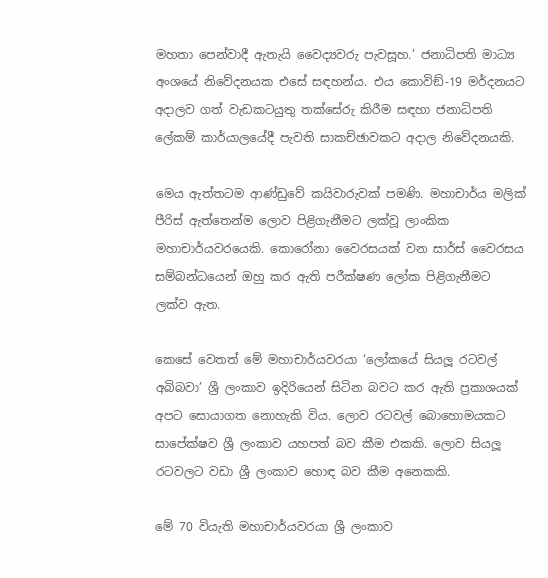මහතා පෙන්වාදී ඇතැයි වෛද්‍යවරු පැවසූහ.’ ජනාධිපති මාධ්‍ය අංශයේ නිවේදනයක එසේ සඳහන්ය. එය කොවිඞ්-19 මර්දනයට අදාලව ගත් වැඩකටයුතු තක්සේරු කිරීම සඳහා ජනාධිපති ලේකම් කාර්යාලයේදී පැවති සාකච්ඡාවකට අදාල නිවේදනයකි.

මෙය ඇත්තටම ආණ්ඩුවේ කයිවාරුවක් පමණි. මහාචාර්ය මලික් පීරිස් ඇත්තෙන්ම ලොව පිළිගැනීමට ලක්වූ ලාංකික මහාචාර්යවරයෙකි. කොරෝනා වෛරසයක් වන සාර්ස් වෛරසය සම්බන්ධයෙන් ඔහු කර ඇති පරීක්ෂණ ලෝක පිළිගැනීමට ලක්ව ඇත.

කෙසේ වෙතත් මේ මහාචාර්යවරයා ‘ලෝකයේ සියලූ රටවල් අබිබවා’ ශ්‍රී ලංකාව ඉදිරියෙන් සිටින බවට කර ඇති ප්‍රකාශයක් අපට සොයාගත නොහැකි විය. ලොව රටවල් බොහොමයකට සාපේක්ෂව ශ්‍රී ලංකාව යහපත් බව කීම එකකි. ලොව සියලූ රටවලට වඩා ශ්‍රී ලංකාව හොඳ බව කීම අනෙකකි.

මේ 70 වියැති මහාචාර්යවරයා ශ්‍රී ලංකාව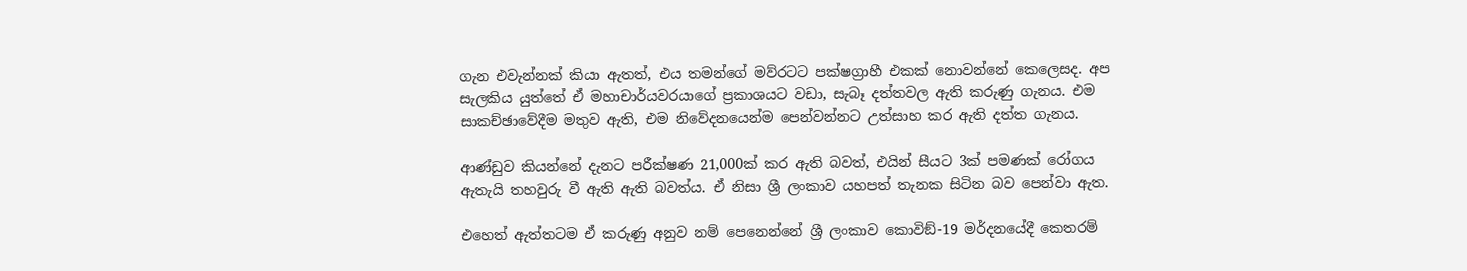ගැන එවැන්නක් කියා ඇතත්, එය තමන්ගේ මව්රටට පක්ෂග්‍රාහී එකක් නොවන්නේ කෙලෙසද. අප සැලකිය යුත්තේ ඒ මහාචාර්යවරයාගේ ප්‍රකාශයට වඩා, සැබෑ දත්තවල ඇති කරුණු ගැනය. එම සාකච්ඡාවේදීම මතුව ඇති, එම නිවේදනයෙන්ම පෙන්වන්නට උත්සාහ කර ඇති දත්ත ගැනය.

ආණ්ඩුව කියන්නේ දැනට පරීක්ෂණ 21,000ක් කර ඇති බවත්, එයින් සීයට 3ක් පමණක් රෝගය ඇතැයි තහවුරු වී ඇති ඇති බවත්ය. ඒ නිසා ශ්‍රී ලංකාව යහපත් තැනක සිටින බව පෙන්වා ඇත.

එහෙත් ඇත්තටම ඒ කරුණු අනුව නම් පෙනෙන්නේ ශ්‍රී ලංකාව කොවිඞ්-19 මර්දනයේදී කෙතරම්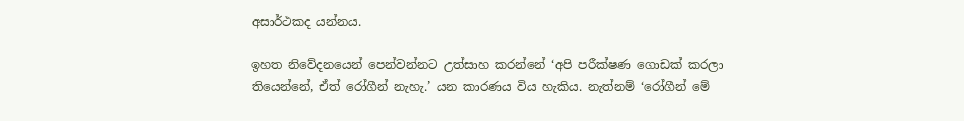අසාර්ථකද යන්නය.

ඉහත නිවේදනයෙන් පෙන්වන්නට උත්සාහ කරන්නේ ‘අපි පරීක්ෂණ ගොඩක් කරලා තියෙන්නේ, ඒත් රෝගීන් නැහැ.’ යන කාරණය විය හැකිය. නැත්නම් ‘රෝගීන් මේ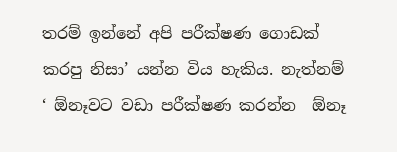තරම් ඉන්නේ අපි පරීක්ෂණ ගොඩක් කරපු නිසා’ යන්න විය හැකිය. නැත්නම් ‘ ඕනෑවට වඩා පරීක්ෂණ කරන්න  ඕනෑ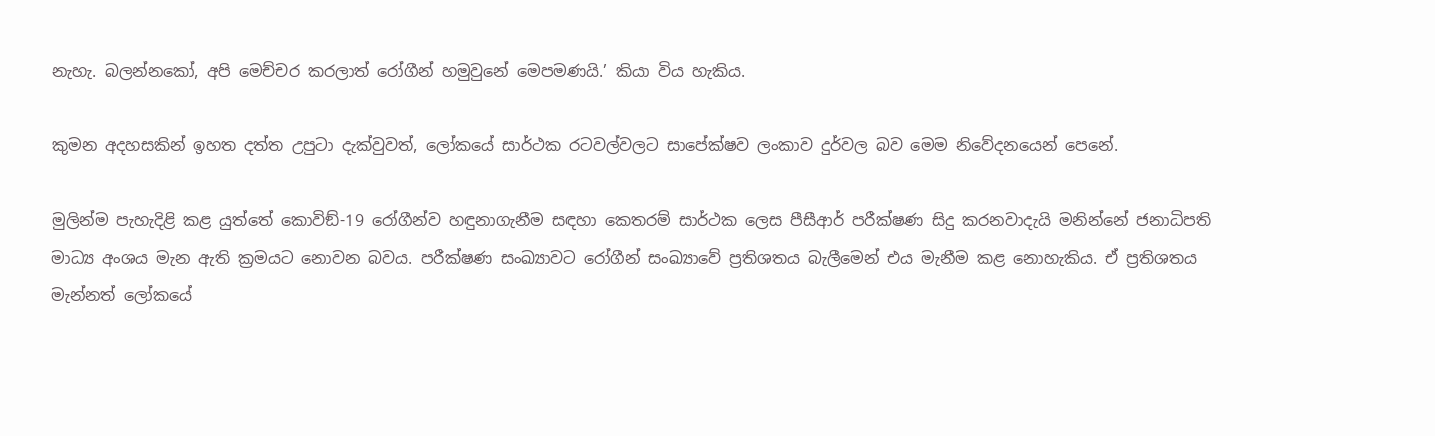නැහැ. බලන්නකෝ, අපි මෙච්චර කරලාත් රෝගීන් හමුවුනේ මෙපමණයි.’ කියා විය හැකිය.

කුමන අදහසකින් ඉහත දත්ත උපුටා දැක්වුවත්, ලෝකයේ සාර්ථක රටවල්වලට සාපේක්ෂව ලංකාව දුර්වල බව මෙම නිවේදනයෙන් පෙනේ.

මුලින්ම පැහැදිළි කළ යුත්තේ කොවිඞ්-19 රෝගීන්ව හඳුනාගැනීම සඳහා කෙතරම් සාර්ථක ලෙස පීසීආර් පරීක්ෂණ සිදු කරනවාදැයි මනින්නේ ජනාධිපති මාධ්‍ය අංශය මැන ඇති ක්‍රමයට නොවන බවය. පරීක්ෂණ සංඛ්‍යාවට රෝගීන් සංඛ්‍යාවේ ප්‍රතිශතය බැලීමෙන් එය මැනීම කළ නොහැකිය. ඒ ප්‍රතිශතය මැන්නත් ලෝකයේ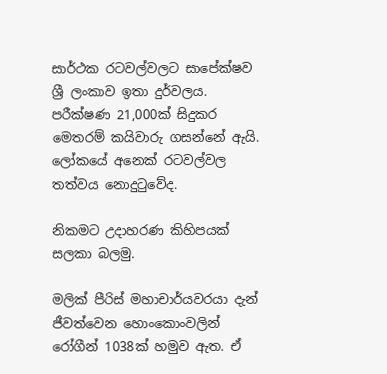සාර්ථක රටවල්වලට සාපේක්ෂව ශ්‍රී ලංකාව ඉතා දුර්වලය. පරීක්ෂණ 21,000ක් සිදුකර මෙතරම් කයිවාරු ගසන්නේ ඇයි. ලෝකයේ අනෙක් රටවල්වල තත්වය නොදුටුවේද.

නිකමට උදාහරණ කිහිපයක් සලකා බලමු.

මලික් පීරිස් මහාචාර්යවරයා දැන් ජීවත්වෙන හොංකොංවලින් රෝගීන් 1038ක් හමුව ඇත. ඒ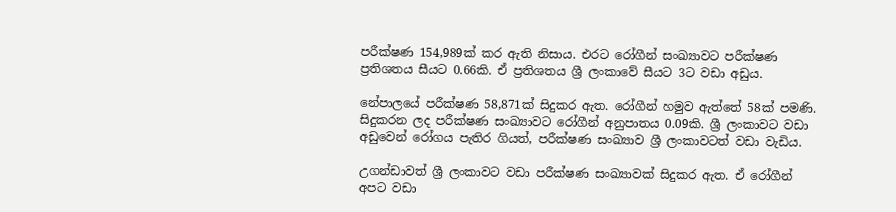පරීක්ෂණ 154,989ක් කර ඇති නිසාය. එරට රෝගීන් සංඛ්‍යාවට පරීක්ෂණ ප්‍රතිශතය සීයට 0.66කි. ඒ ප්‍රතිශතය ශ්‍රී ලංකාවේ සීයට 3ට වඩා අඩුය.

නේපාලයේ පරීක්ෂණ 58,871ක් සිදුකර ඇත. රෝගීන් හමුව ඇත්තේ 58ක් පමණි. සිදුකරන ලද පරීක්ෂණ සංඛ්‍යාවට රෝගීන් අනුපාතය 0.09කි. ශ්‍රී ලංකාවට වඩා අඩුවෙන් රෝගය පැතිර ගියත්, පරීක්ෂණ සංඛ්‍යාව ශ්‍රී ලංකාවටත් වඩා වැඩිය.

උගන්ඩාවත් ශ්‍රී ලංකාවට වඩා පරීක්ෂණ සංඛ්‍යාවක් සිදුකර ඇත. ඒ රෝගීන් අපට වඩා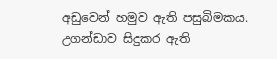අඩුවෙන් හමුව ඇති පසුබිමකය. උගන්ඩාව සිදුකර ඇති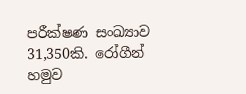පරීක්ෂණ සංඛ්‍යාව 31,350කි. රෝගීන් හමුව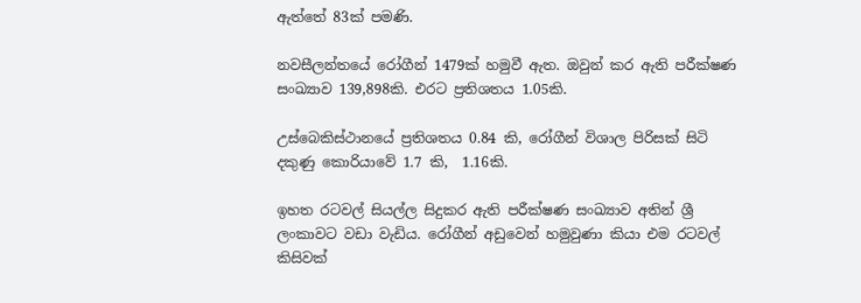ඇත්තේ 83ක් පමණි.

නවසීලන්තයේ රෝගීන් 1479ක් හමුවී ඇත. ඔවුන් කර ඇති පරීක්ෂණ සංඛ්‍යාව 139,898කි. එරට ප්‍රතිශතය 1.05කි.

උස්බෙකිස්ථානයේ ප්‍රතිශතය 0.84 කි, රෝගීන් විශාල පිරිසක් සිටි දකුණු කොරියාවේ 1.7 කි,  1.16කි.

ඉහත රටවල් සියල්ල සිදුකර ඇති පරීක්ෂණ සංඛ්‍යාව අතින් ශ්‍රී ලංකාවට වඩා වැඩිය. රෝගීන් අඩුවෙන් හමුවුණා කියා එම රටවල් කිසිවක්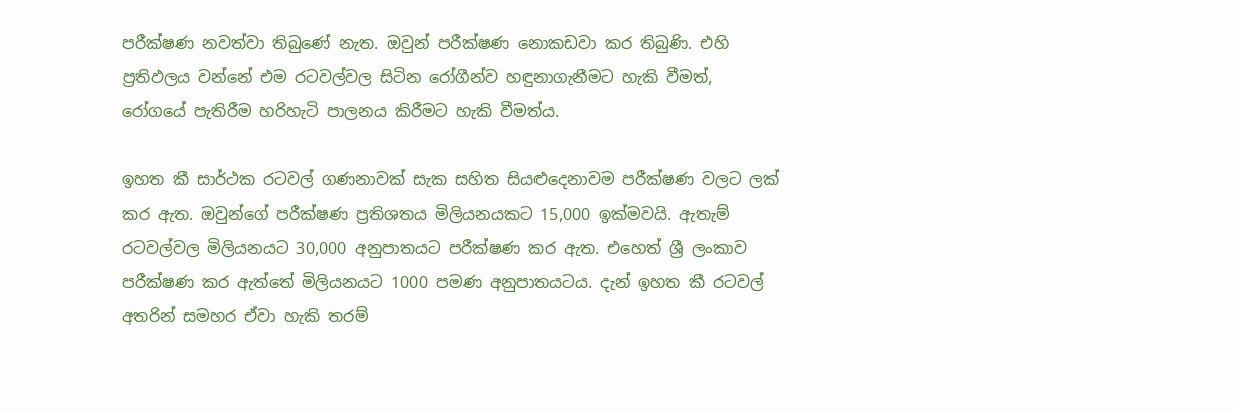පරීක්ෂණ නවත්වා තිබුණේ නැත. ඔවුන් පරීක්ෂණ නොකඩවා කර තිබුණි. එහි ප්‍රතිඵලය වන්නේ එම රටවල්වල සිටින රෝගීන්ව හඳුනාගැනීමට හැකි වීමත්, රෝගයේ පැතිරීම හරිහැටි පාලනය කිරීමට හැකි වීමත්ය.

ඉහත කී සාර්ථක රටවල් ගණනාවක් සැක සහිත සියළුදෙනාවම පරීක්ෂණ වලට ලක් කර ඇත. ඔවුන්ගේ පරීක්ෂණ ප්‍රතිශතය මිලියනයකට 15,000 ඉක්මවයි. ඇතැම් රටවල්වල මිලියනයට 30,000 අනුපාතයට පරීක්ෂණ කර ඇත. එහෙත් ශ්‍රී ලංකාව පරීක්ෂණ කර ඇත්තේ මිලියනයට 1000 පමණ අනුපාතයටය. දැන් ඉහත කී රටවල් අතරින් සමහර ඒවා හැකි තරම්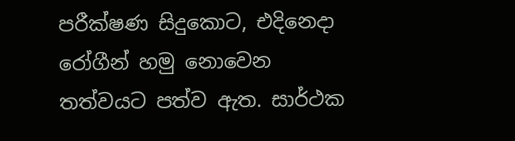පරීක්ෂණ සිදුකොට, එදිනෙදා රෝගීන් හමු නොවෙන තත්වයට පත්ව ඇත. සාර්ථක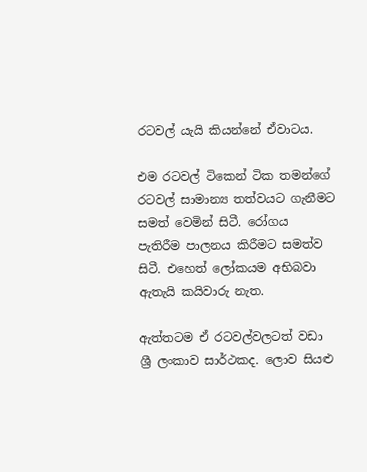රටවල් යැයි කියන්නේ ඒවාටය.

එම රටවල් ටිකෙන් ටික තමන්ගේ රටවල් සාමාන්‍ය තත්වයට ගැනීමට සමත් වෙමින් සිටී. රෝගය පැතිරීම පාලනය කිරීමට සමත්ව සිටී. එහෙත් ලෝකයම අභිබවා ඇතැයි කයිවාරු නැත.

ඇත්තටම ඒ රටවල්වලටත් වඩා ශ්‍රී ලංකාව සාර්ථකද. ලොව සියළු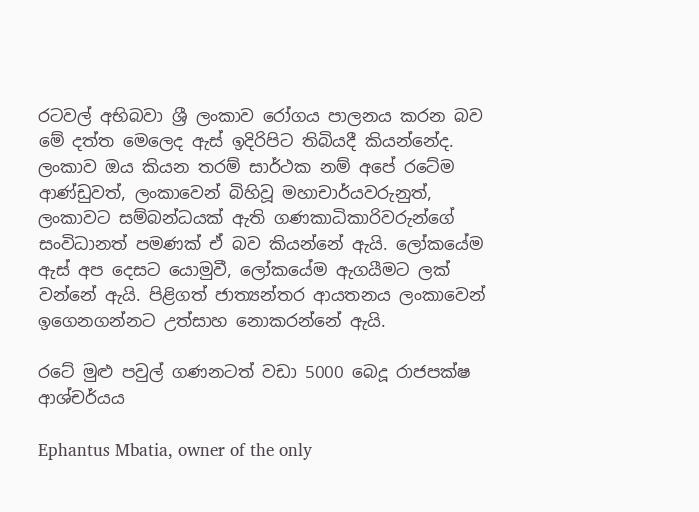රටවල් අභිබවා ශ්‍රී ලංකාව රෝගය පාලනය කරන බව මේ දත්ත මෙලෙද ඇස් ඉදිරිපිට තිබියදී කියන්නේද. ලංකාව ඔය කියන තරම් සාර්ථක නම් අපේ රටේම ආණ්ඩුවත්, ලංකාවෙන් බිහිවූ මහාචාර්යවරුනුත්, ලංකාවට සම්බන්ධයක් ඇති ගණකාධිකාරිවරුන්ගේ සංවිධානත් පමණක් ඒ බව කියන්නේ ඇයි. ලෝකයේම ඇස් අප දෙසට යොමුවී, ලෝකයේම ඇගයීමට ලක් වන්නේ ඇයි. පිළිගත් ජාත්‍යන්තර ආයතනය ලංකාවෙන් ඉගෙනගන්නට උත්සාහ නොකරන්නේ ඇයි.

රටේ මුළු පවුල් ගණනටත් වඩා 5000 බෙදූ රාජපක්ෂ ආශ්චර්යය

Ephantus Mbatia, owner of the only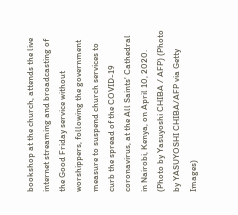bookshop at the church, attends the live internet streaming and broadcasting of the Good Friday service without worshippers, following the government measure to suspend church services to curb the spread of the COVID-19 coronavirus, at the All Saints' Cathedral in Nairobi, Kenya, on April 10, 2020. (Photo by Yasuyoshi CHIBA / AFP) (Photo by YASUYOSHI CHIBA/AFP via Getty Images)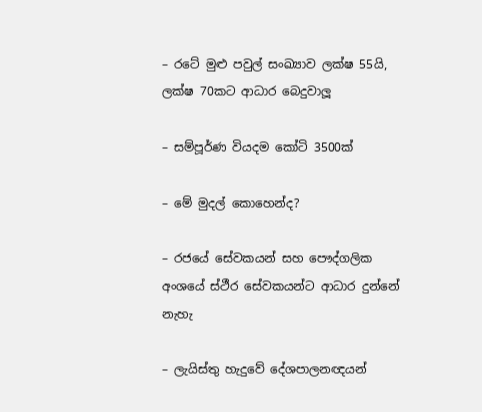– රටේ මුළු පවුල් සංඛ්‍යාව ලක්ෂ 55යි, ලක්ෂ 70කට ආධාර බෙදුවාලූ

– සම්පූර්ණ වියදම කෝටි 3500ක්

– මේ මුදල් කොහෙන්ද?

– රජයේ සේවකයන් සහ පෞද්ගලික අංශයේ ස්ථීර සේවකයන්ට ආධාර දුන්නේ නැහැ

– ලැයිස්තු හැදුවේ දේශපාලනඥයන්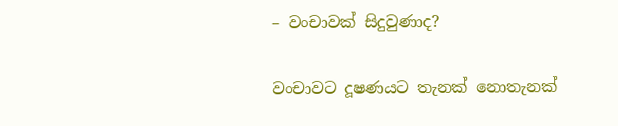– වංචාවක් සිදුවුණාද?

වංචාවට දූෂණයට තැනක් නොතැනක්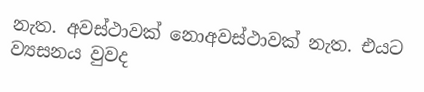නැත. අවස්ථාවක් නොඅවස්ථාවක් නැත. එයට ව්‍යසනය වුවද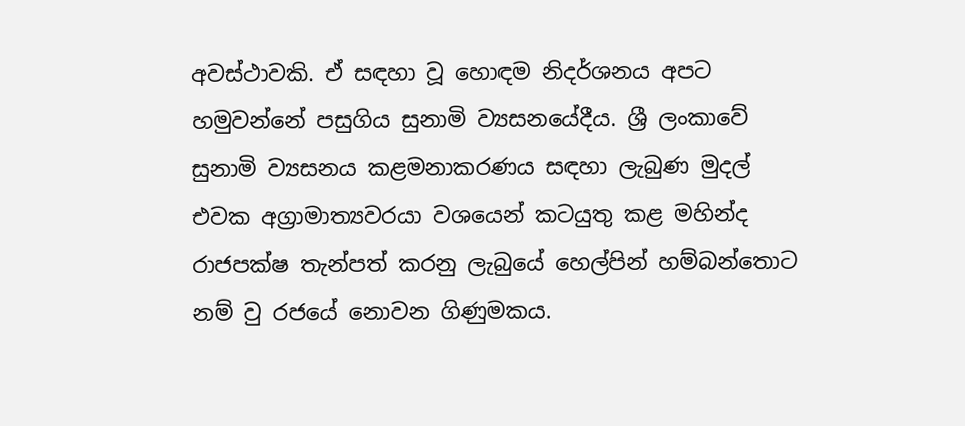අවස්ථාවකි. ඒ සඳහා වූ හොඳම නිදර්ශනය අපට හමුවන්නේ පසුගිය සුනාමි ව්‍යසනයේදීය. ශ්‍රී ලංකාවේ සුනාමි ව්‍යසනය කළමනාකරණය සඳහා ලැබුණ මුදල් එවක අග්‍රාමාත්‍යවරයා වශයෙන් කටයුතු කළ මහින්ද රාජපක්ෂ තැන්පත් කරනු ලැබුයේ හෙල්පින් හම්බන්තොට නම් වු රජයේ නොවන ගිණුමකය.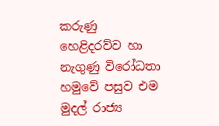කරුණු හෙළිදරව්ව හා නැගුණු විරෝධතා හමුවේ පසුව එම මුදල් රාජ්‍ය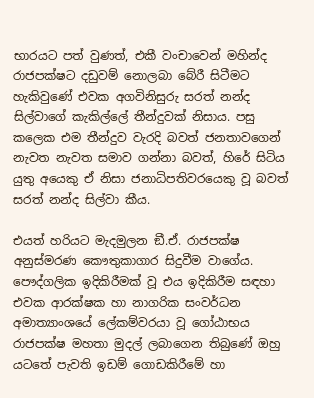භාරයට පත් වුණත්, එකී වංචාවෙන් මහින්ද රාජපක්ෂට දඩුවම් නොලබා බේරී සිටීමට හැකිවුණේ එවක අගවිනිසුරු සරත් නන්ද සිල්වාගේ කැකිල්ලේ තීන්දුවක් නිසාය. පසු කලෙක එම තීන්දුව වැරදි බවත් ජනතාවගෙන් නැවත නැවත සමාව ගන්නා බවත්, හිරේ සිටිය යුතු අයෙකු ඒ නිසා ජනාධිපතිවරයෙකු වූ බවත් සරත් නන්ද සිල්වා කීය.

එයත් හරියට මැදමුලන ඞී.ඒ. රාජපක්ෂ අනුස්මරණ කෞතුකාගාර සිදුවීම වාගේය. පෞද්ගලික ඉදිකිරීමක් වූ එය ඉදිකිරීම සඳහා එවක ආරක්ෂක හා නාගරික සංවර්ධන අමාත්‍යාංශයේ ලේකම්වරයා වූ ගෝඨාභය රාජපක්ෂ මහතා මුදල් ලබාගෙන තිබුණේ ඔහු යටතේ පැවති ඉඩම් ගොඩකිරීමේ හා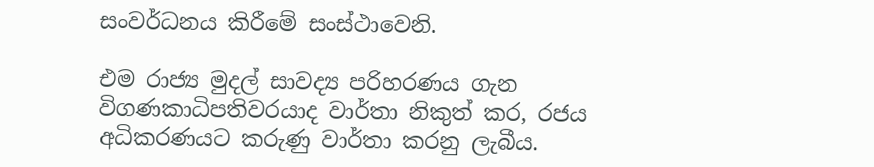සංවර්ධනය කිරීමේ සංස්ථාවෙනි.

එම රාජ්‍ය මුදල් සාවද්‍ය පරිහරණය ගැන විගණකාධිපතිවරයාද වාර්තා නිකුත් කර, රජය අධිකරණයට කරුණු වාර්තා කරනු ලැබීය.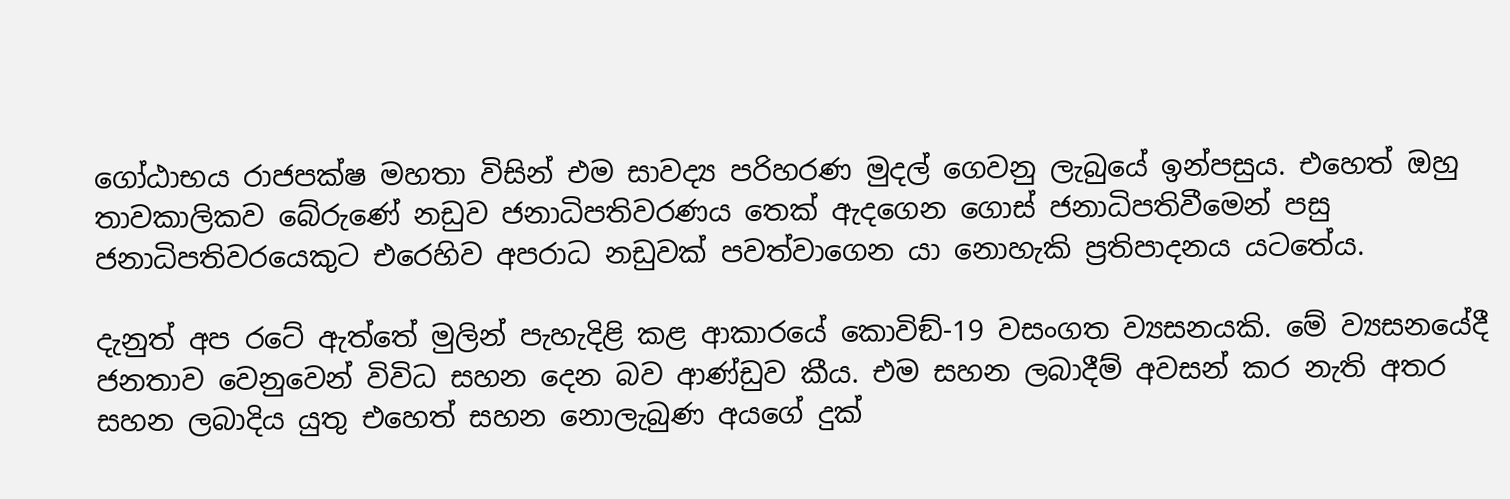ගෝඨාභය රාජපක්ෂ මහතා විසින් එම සාවද්‍ය පරිහරණ මුදල් ගෙවනු ලැබුයේ ඉන්පසුය. එහෙත් ඔහු තාවකාලිකව බේරුණේ නඩුව ජනාධිපතිවරණය තෙක් ඇදගෙන ගොස් ජනාධිපතිවීමෙන් පසු ජනාධිපතිවරයෙකුට එරෙහිව අපරාධ නඩුවක් පවත්වාගෙන යා නොහැකි ප්‍රතිපාදනය යටතේය.

දැනුත් අප රටේ ඇත්තේ මුලින් පැහැදිළි කළ ආකාරයේ කොවිඞ්-19 වසංගත ව්‍යසනයකි. මේ ව්‍යසනයේදී ජනතාව වෙනුවෙන් විවිධ සහන දෙන බව ආණ්ඩුව කීය. එම සහන ලබාදීම් අවසන් කර නැති අතර සහන ලබාදිය යුතු එහෙත් සහන නොලැබුණ අයගේ දුක්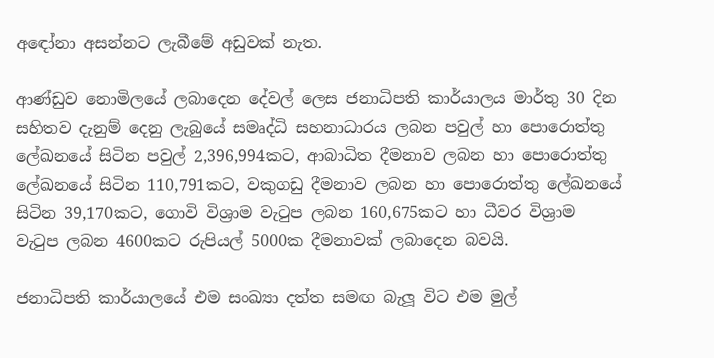අඳෝනා අසන්නට ලැබීමේ අඩුවක් නැත.

ආණ්ඩුව නොමිලයේ ලබාදෙන දේවල් ලෙස ජනාධිපති කාර්යාලය මාර්තු 30 දින සහිතව දැනුම් දෙනු ලැබුයේ සමෘද්ධි සහනාධාරය ලබන පවුල් හා පොරොත්තු ලේඛනයේ සිටින පවුල් 2,396,994කට, ආබාධිත දීමනාව ලබන හා පොරොත්තු ලේඛනයේ සිටින 110,791කට, වකුගඩු දීමනාව ලබන හා පොරොත්තු ලේඛනයේ සිටින 39,170කට, ගොවි විශ්‍රාම වැටුප ලබන 160,675කට හා ධීවර විශ්‍රාම වැටුප ලබන 4600කට රුපියල් 5000ක දීමනාවක් ලබාදෙන බවයි.

ජනාධිපති කාර්යාලයේ එම සංඛ්‍යා දත්ත සමඟ බැලූ විට එම මුල්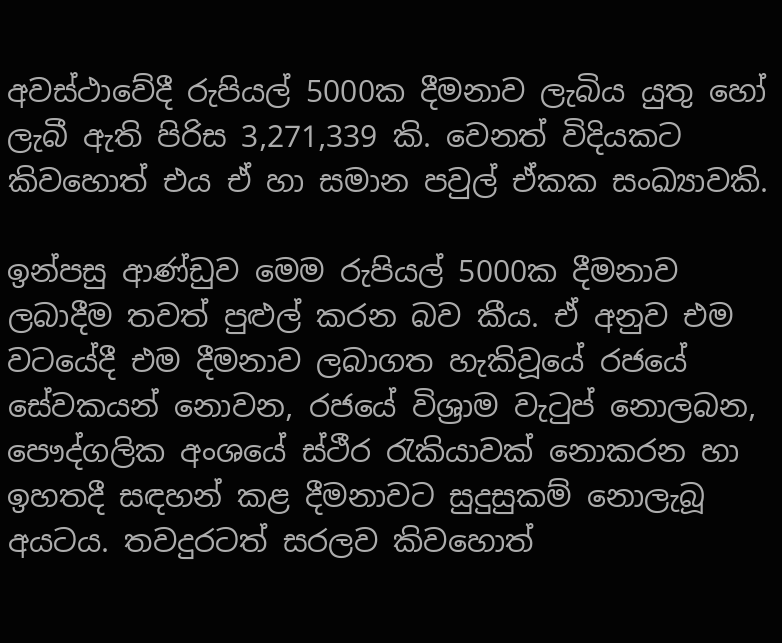අවස්ථාවේදී රුපියල් 5000ක දීමනාව ලැබිය යුතු හෝ ලැබී ඇති පිරිස 3,271,339 කි. වෙනත් විදියකට කිවහොත් එය ඒ හා සමාන පවුල් ඒකක සංඛ්‍යාවකි.

ඉන්පසු ආණ්ඩුව මෙම රුපියල් 5000ක දීමනාව ලබාදීම තවත් පුළුල් කරන බව කීය. ඒ අනුව එම වටයේදී එම දීමනාව ලබාගත හැකිවූයේ රජයේ සේවකයන් නොවන, රජයේ විශ්‍රාම වැටුප් නොලබන, පෞද්ගලික අංශයේ ස්ථීර රැකියාවක් නොකරන හා ඉහතදී සඳහන් කළ දීමනාවට සුදුසුකම් නොලැබූ අයටය. තවදුරටත් සරලව කිවහොත්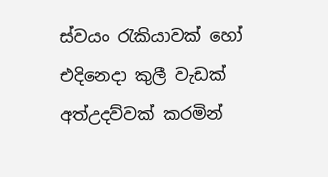ස්වයං රැකියාවක් හෝ එදිනෙදා කුලී වැඩක් අත්උදව්වක් කරමින්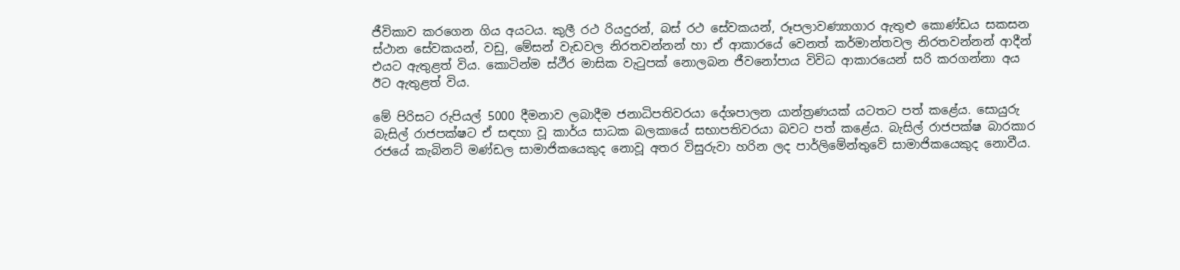ජීවිකාව කරගෙන ගිය අයටය. කුලී රථ රියදුරන්, බස් රථ සේවකයන්, රූපලාවණ්‍යාගාර ඇතුළු කොණ්ඩය සකසන ස්ථාන සේවකයන්, වඩු, මේසන් වැඩවල නිරතවන්නන් හා ඒ ආකාරයේ වෙනත් කර්මාන්තවල නිරතවන්නන් ආදීන් එයට ඇතුළත් විය. කොටින්ම ස්ථීර මාසික වැටුපක් නොලබන ජීවනෝපාය විවිධ ආකාරයෙන් සරි කරගන්නා අය ඊට ඇතුළත් විය.

මේ පිරිසට රුපියල් 5000 දීමනාව ලබාදීම ජනාධිපතිවරයා දේශපාලන යාන්ත්‍රණයක් යටතට පත් කළේය. සොයුරු බැසිල් රාජපක්ෂට ඒ සඳහා වූ කාර්ය සාධක බලකායේ සභාපතිවරයා බවට පත් කළේය. බැසිල් රාජපක්ෂ බාරකාර රජයේ කැබිනට් මණ්ඩල සාමාජිකයෙකුද නොවූ අතර විසුරුවා හරින ලද පාර්ලිමේන්තුවේ සාමාජිකයෙකුද නොවීය.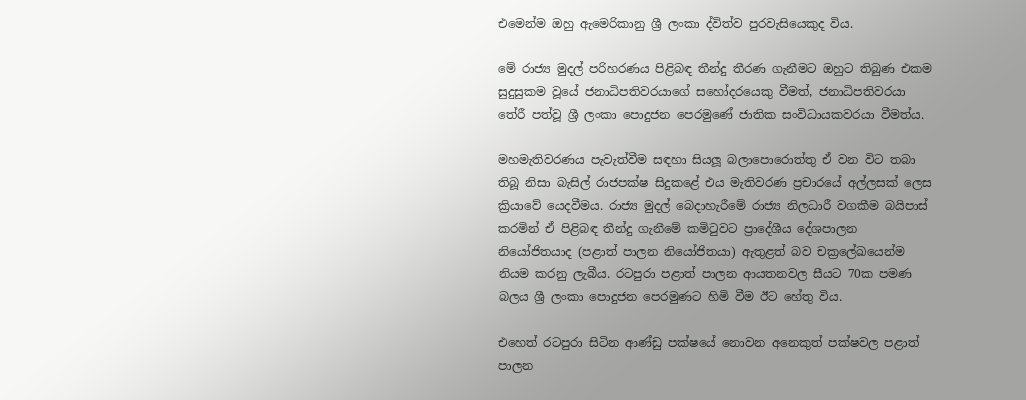එමෙන්ම ඔහු ඇමෙරිකානු ශ්‍රී ලංකා ද්විත්ව පුරවැසියෙකුද විය.

මේ රාජ්‍ය මුදල් පරිහරණය පිළිබඳ තීන්දු තීරණ ගැනීමට ඔහුට තිබුණ එකම සුදුසුකම වූයේ ජනාධිපතිවරයාගේ සහෝදරයෙකු වීමත්, ජනාධිපතිවරයා තේරී පත්වූ ශ්‍රී ලංකා පොදුජන පෙරමුණේ ජාතික සංවිධායකවරයා වීමත්ය.

මහමැතිවරණය පැවැත්වීම සඳහා සියලූ බලාපොරොත්තු ඒ වන විට තබා තිබූ නිසා බැසිල් රාජපක්ෂ සිදුකළේ එය මැතිවරණ ප්‍රචාරයේ අල්ලසක් ලෙස ක්‍රියාවේ යෙදවීමය. රාජ්‍ය මුදල් බෙදාහැරීමේ රාජ්‍ය නිලධාරී වගකීම බයිපාස් කරමින් ඒ පිළිබඳ තීන්දු ගැනීමේ කමිටුවට ප්‍රාදේශීය දේශපාලන නියෝජිතයාද (පළාත් පාලන නියෝජිතයා) ඇතුළත් බව චක්‍රලේඛයෙන්ම නියම කරනු ලැබීය. රටපුරා පළාත් පාලන ආයතනවල සීයට 70ක පමණ බලය ශ්‍රී ලංකා පොදුජන පෙරමුණට හිමි වීම ඊට හේතු විය.

එහෙත් රටපුරා සිටින ආණ්ඩු පක්ෂයේ නොවන අනෙකුත් පක්ෂවල පළාත් පාලන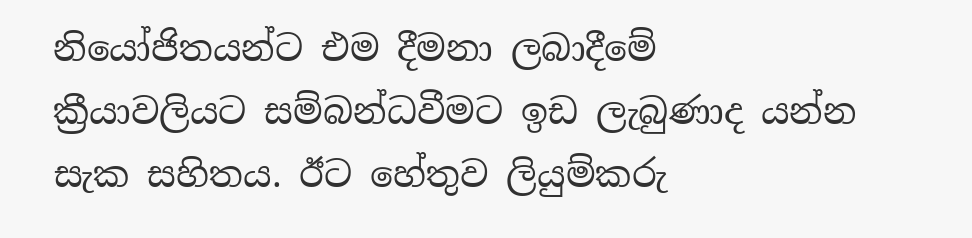නියෝජිතයන්ට එම දීමනා ලබාදීමේ ක්‍රීයාවලියට සම්බන්ධවීමට ඉඩ ලැබුණාද යන්න සැක සහිතය. ඊට හේතුව ලියුම්කරු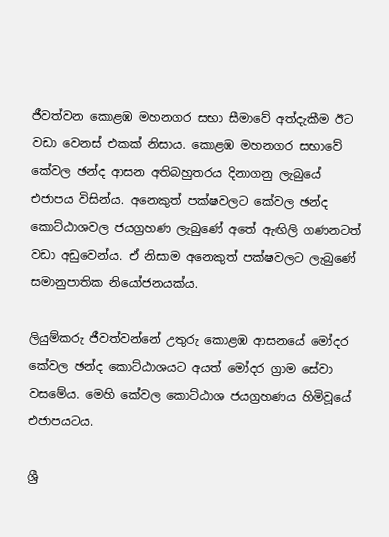ජීවත්වන කොළඹ මහනගර සභා සීමාවේ අත්දැකීම ඊට වඩා වෙනස් එකක් නිසාය. කොළඹ මහනගර සභාවේ කේවල ඡන්ද ආසන අතිබහුතරය දිනාගනු ලැබුයේ එජාපය විසින්ය. අනෙකුත් පක්ෂවලට කේවල ඡන්ද කොට්ඨාශවල ජයග්‍රහණ ලැබුණේ අතේ ඇඟිලි ගණනටත් වඩා අඩුවෙන්ය. ඒ නිසාම අනෙකුත් පක්ෂවලට ලැබුණේ සමානුපාතික නියෝජනයක්ය.

ලියුම්කරු ජීවත්වන්නේ උතුරු කොළඹ ආසනයේ මෝදර කේවල ඡන්ද කොට්ඨාශයට අයත් මෝදර ග්‍රාම සේවා වසමේය. මෙහි කේවල කොට්ඨාශ ජයග්‍රහණය හිමිවූයේ එජාපයටය.

ශ්‍රී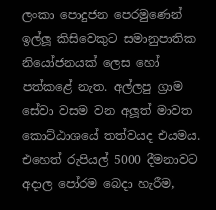ලංකා පොදුජන පෙරමුණෙන් ඉල්ලූ කිසිවෙකුට සමානුපාතික නියෝජනයක් ලෙස හෝ පත්කළේ නැත. අල්ලපු ග්‍රාම සේවා වසම වන අලූත් මාවත කොට්ඨාශයේ තත්වයද එයමය. එහෙත් රුපියල් 5000 දීමනාවට අදාල පෝරම බෙදා හැරීම,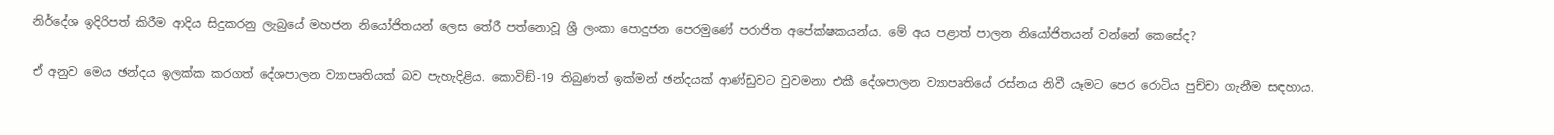නිර්දේශ ඉදිරිපත් කිරීම ආදිය සිදුකරනු ලැබුයේ මහජන නියෝජිතයන් ලෙස තේරී පත්නොවූ ශ්‍රී ලංකා පොදුජන පෙරමුණේ පරාජිත අපේක්ෂකයන්ය. මේ අය පළාත් පාලන නියෝජිතයන් වන්නේ කෙසේද?

ඒ අනුව මෙය ඡන්දය ඉලක්ක කරගත් දේශපාලන ව්‍යාපෘතියක් බව පැහැදිළිය. කොවිඞ්-19 තිබුණත් ඉක්මන් ඡන්දයක් ආණ්ඩුවට වුවමනා එකී දේශපාලන ව්‍යාපෘතියේ රස්නය නිවී යෑමට පෙර රොටිය පුච්චා ගැනීම සඳහාය.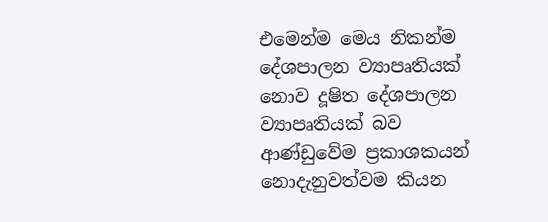එමෙන්ම මෙය නිකන්ම දේශපාලන ව්‍යාපෘතියක් නොව දූෂිත දේශපාලන ව්‍යාපෘතියක් බව ආණ්ඩුවේම ප්‍රකාශකයන් නොදැනුවත්වම කියන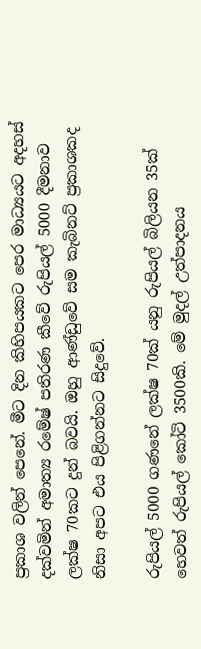ප්‍රකාශ වලින් පෙනේ. මීට දින කිහිපයකට පෙර මාධ්‍යයට අදහස් දක්වමින් අමාත්‍ය රමේෂ් පතිරණ කීවේ රුපියල් 5000 දීමනාව ලක්ෂ 70කට දුන් බවයි. ඔහු ආණ්ඩුවේ සම කැබිනට් ප්‍රකාශකද නිසා අපට එය පිළිගන්නට සිදුවේ.

රුපියල් 5000 ගණනේ ලක්ෂ 70ක් යනු රුපියල් බිලියන 35ක් හෙවත් රුපියල් කෝටි 3500කි. මේ මුදල් උත්පාදනය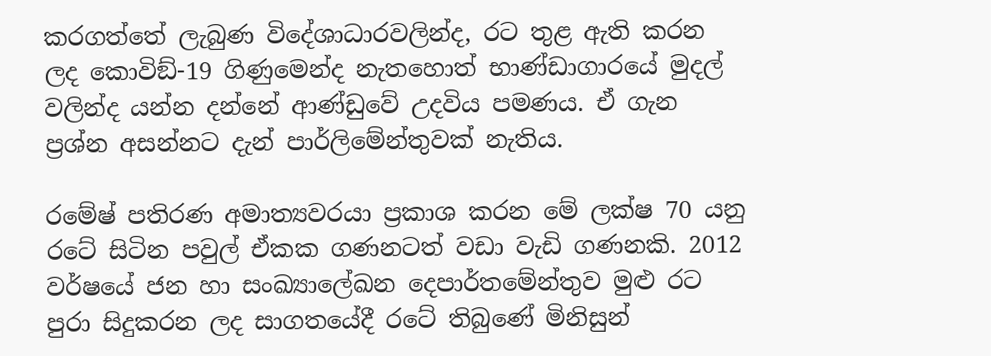කරගත්තේ ලැබුණ විදේශාධාරවලින්ද, රට තුළ ඇති කරන ලද කොවිඞ්-19 ගිණුමෙන්ද නැතහොත් භාණ්ඩාගාරයේ මුදල් වලින්ද යන්න දන්නේ ආණ්ඩුවේ උදවිය පමණය. ඒ ගැන ප්‍රශ්න අසන්නට දැන් පාර්ලිමේන්තුවක් නැතිය.

රමේෂ් පතිරණ අමාත්‍යවරයා ප්‍රකාශ කරන මේ ලක්ෂ 70 යනු රටේ සිටින පවුල් ඒකක ගණනටත් වඩා වැඩි ගණනකි. 2012 වර්ෂයේ ජන හා සංඛ්‍යාලේඛන දෙපාර්තමේන්තුව මුළු රට පුරා සිදුකරන ලද සාගතයේදී රටේ තිබුණේ මිනිසුන්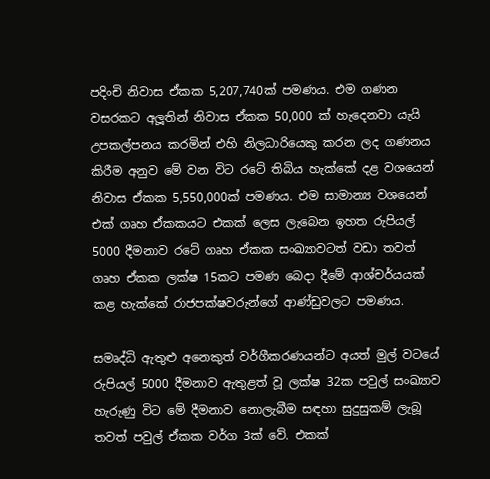පදිංචි නිවාස ඒකක 5,207,740ක් පමණය. එම ගණන වසරකට අලූතින් නිවාස ඒකක 50,000 ක් හැදෙනවා යැයි උපකල්පනය කරමින් එහි නිලධාරියෙකු කරන ලද ගණනය කිරීම අනුව මේ වන විට රටේ තිබිය හැක්කේ දළ වශයෙන් නිවාස ඒකක 5,550,000ක් පමණය. එම සාමාන්‍ය වශයෙන් එක් ගෘහ ඒකකයට එකක් ලෙස ලැබෙන ඉහත රුපියල් 5000 දීමනාව රටේ ගෘහ ඒකක සංඛ්‍යාවටත් වඩා තවත් ගෘහ ඒකක ලක්ෂ 15කට පමණ බෙදා දීමේ ආශ්චර්යයක් කළ හැක්කේ රාජපක්ෂවරුන්ගේ ආණ්ඩුවලට පමණය.

සමෘද්ධි ඇතුළු අනෙකුත් වර්ගීකරණයන්ට අයත් මුල් වටයේ රුපියල් 5000 දීමනාව ඇතුළත් වූ ලක්ෂ 32ක පවුල් සංඛ්‍යාව හැරුණු විට මේ දීමනාව නොලැබීම සඳහා සුදුසුකම් ලැබූ තවත් පවුල් ඒකක වර්ග 3ක් වේ. එකක්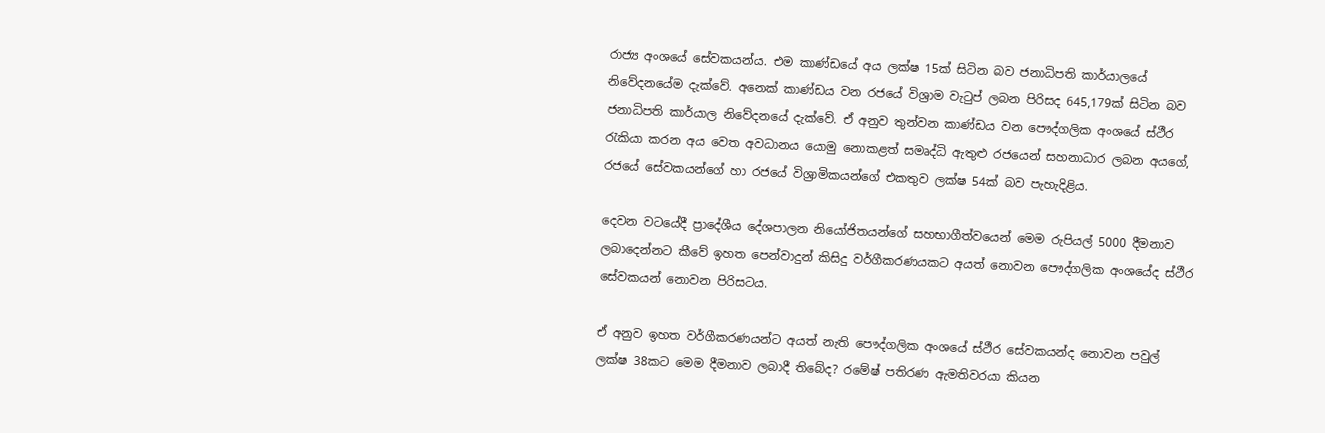රාජ්‍ය අංශයේ සේවකයන්ය. එම කාණ්ඩයේ අය ලක්ෂ 15ක් සිටින බව ජනාධිපති කාර්යාලයේ නිවේදනයේම දැක්වේ. අනෙක් කාණ්ඩය වන රජයේ විශ්‍රාම වැටුප් ලබන පිරිසද 645,179ක් සිටින බව ජනාධිපති කාර්යාල නිවේදනයේ දැක්වේ. ඒ අනුව තුන්වන කාණ්ඩය වන පෞද්ගලික අංශයේ ස්ථීර රැකියා කරන අය වෙත අවධානය යොමු නොකළත් සමෘද්ධි ඇතුළු රජයෙන් සහනාධාර ලබන අයගේ, රජයේ සේවකයන්ගේ හා රජයේ විශ්‍රාමිකයන්ගේ එකතුව ලක්ෂ 54ක් බව පැහැදිළිය.

දෙවන වටයේදී ප්‍රාදේශීය දේශපාලන නියෝජිතයන්ගේ සහභාගීත්වයෙන් මෙම රුපියල් 5000 දීමනාව ලබාදෙන්නට කීවේ ඉහත පෙන්වාදුන් කිසිදු වර්ගීකරණයකට අයත් නොවන පෞද්ගලික අංශයේද ස්ථීර සේවකයන් නොවන පිරිසටය.

ඒ අනුව ඉහත වර්ගීකරණයන්ට අයත් නැති පෞද්ගලික අංශයේ ස්ථීර සේවකයන්ද නොවන පවුල් ලක්ෂ 38කට මෙම දීමනාව ලබාදී තිබේද? රමේෂ් පතිරණ ඇමතිවරයා කියන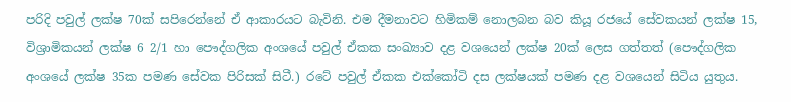පරිදි පවුල් ලක්ෂ 70ක් සපිරෙන්නේ ඒ ආකාරයට බැවිනි. එම දීමනාවට හිමිකම් නොලබන බව කියූ රජයේ සේවකයන් ලක්ෂ 15, විශ්‍රාමිකයන් ලක්ෂ 6 2/1 හා පෞද්ගලික අංශයේ පවුල් ඒකක සංඛ්‍යාව දළ වශයෙන් ලක්ෂ 20ක් ලෙස ගත්තත් (පෞද්ගලික අංශයේ ලක්ෂ 35ක පමණ සේවක පිරිසක් සිටී.) රටේ පවුල් ඒකක එක්කෝටි දස ලක්ෂයක් පමණ දළ වශයෙන් සිටිය යුතුය.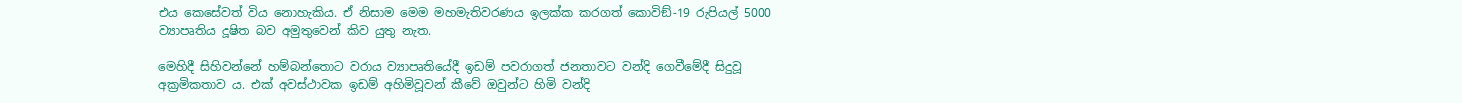එය කෙසේවත් විය නොහැකිය. ඒ නිසාම මෙම මහමැතිවරණය ඉලක්ක කරගත් කොවිඞ්-19 රුපියල් 5000 ව්‍යාපෘතිය දූෂිත බව අමුතුවෙන් කිව යුතු නැත.

මෙහිදී සිහිවන්නේ හම්බන්තොට වරාය ව්‍යාපෘතියේදී ඉඩම් පවරාගත් ජනතාවට වන්දි ගෙවීමේදී සිදුවූ අක්‍රමිකතාව ය. එක් අවස්ථාවක ඉඩම් අහිමිවූවන් කීවේ ඔවුන්ට හිමි වන්දි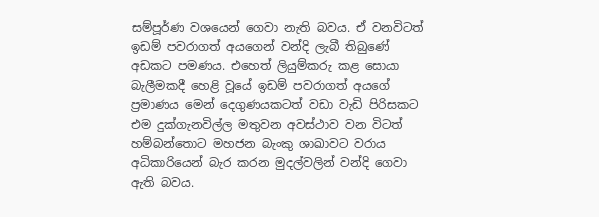සම්පූර්ණ වශයෙන් ගෙවා නැති බවය. ඒ වනවිටත් ඉඩම් පවරාගත් අයගෙන් වන්දි ලැබී තිබුණේ අඩකට පමණය. එහෙත් ලියුම්කරු කළ සොයා බැලීමකදී හෙළි වූයේ ඉඩම් පවරාගත් අයගේ ප්‍රමාණය මෙන් දෙගුණයකටත් වඩා වැඩි පිරිසකට එම දුක්ගැනවිල්ල මතුවන අවස්ථාව වන විටත් හම්බන්තොට මහජන බැංකු ශාඛාවට වරාය අධිකාරියෙන් බැර කරන මුදල්වලින් වන්දි ගෙවා ඇති බවය.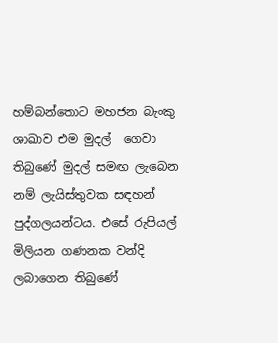හම්බන්තොට මහජන බැංකු ශාඛාව එම මුදල්  ගෙවා තිබුණේ මුදල් සමඟ ලැබෙන නම් ලැයිස්තුවක සඳහන් පුද්ගලයන්ටය. එසේ රුපියල් මිලියන ගණනක වන්දි ලබාගෙන තිබුණේ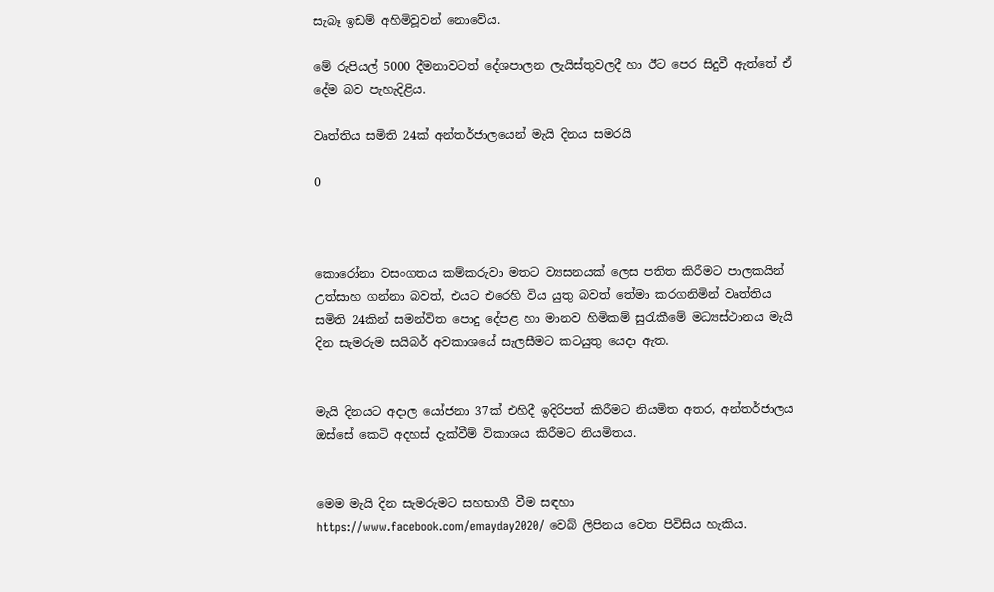සැබෑ ඉඩම් අහිමිවූවන් නොවේය.

මේ රුපියල් 5000 දීමනාවටත් දේශපාලන ලැයිස්තුවලදී හා ඊට පෙර සිදුවී ඇත්තේ ඒ දේම බව පැහැදිළිය.

වෘත්තිය සමිති 24ක් අන්තර්ජාලයෙන් මැයි දිනය සමරයි

0



කොරෝනා වසංගතය කම්කරුවා මතට ව්‍යසනයක් ලෙස පතිත කිරීමට පාලකයින් උත්සාහ ගන්නා බවත්, එයට එරෙහි විය යුතු බවත් තේමා කරගනිමින් වෘත්තිය සමිති 24කින් සමන්විත පොදු දේපළ හා මානව හිමිකම් සුරැකීමේ මධ්‍යස්ථානය මැයි දින සැමරුම සයිබර් අවකාශයේ සැලසීමට කටයුතු යෙදා ඇත.


මැයි දිනයට අදාල යෝජනා 37ක් එහිදී ඉදිරිපත් කිරීමට නියමිත අතර, අන්තර්ජාලය ඔස්සේ කෙටි අදහස් දැක්වීම් විකාශය කිරීමට නියමිතය.


මෙම මැයි දින සැමරුමට සහභාගී වීම සඳහා https://www.facebook.com/emayday2020/ වෙබ් ලිපිනය වෙත පිවිසිය හැකිය.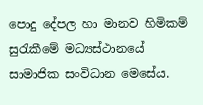පොදු දේපල හා මානව හිමිකම් සුරැකීමේ මධ්‍යස්ථානයේ සාමාජික සංවිධාන මෙසේය.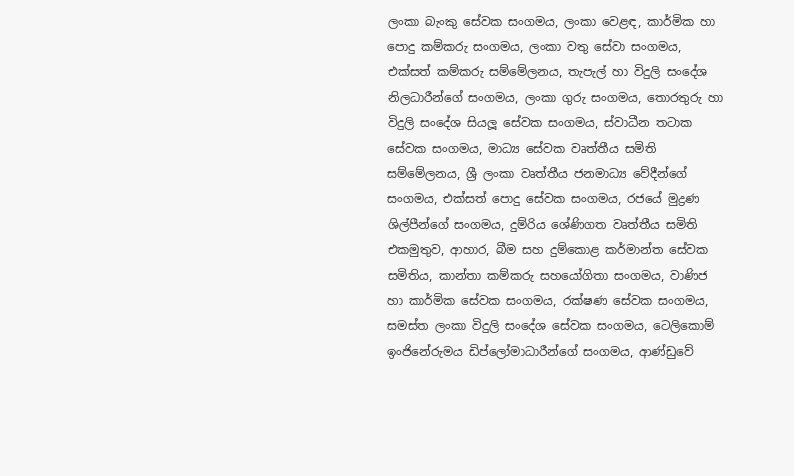ලංකා බැංකු සේවක සංගමය, ලංකා වෙළඳ, කාර්මික හා පොදු කම්කරු සංගමය, ලංකා වතු සේවා සංගමය, එක්සත් කම්කරු සම්මේලනය, තැපැල් හා විදුලි සංදේශ නිලධාරීන්ගේ සංගමය, ලංකා ගුරු සංගමය, තොරතුරු හා විදුලි සංදේශ සියලූ සේවක සංගමය, ස්වාධීන තටාක සේවක සංගමය, මාධ්‍ය සේවක වෘත්තීය සමිති සම්මේලනය, ශ්‍රී ලංකා වෘත්තීය ජනමාධ්‍ය වේදීන්ගේ සංගමය, එක්සත් පොදු සේවක සංගමය, රජයේ මුද්‍රණ ශිල්පීන්ගේ සංගමය, දුම්රිය ශේණිගත වෘත්තීය සමිති එකමුතුව, ආහාර, බීම සහ දුම්කොළ කර්මාන්ත සේවක සමිතිය, කාන්තා කම්කරු සහයෝගිතා සංගමය, වාණිජ හා කාර්මික සේවක සංගමය, රක්ෂණ සේවක සංගමය, සමස්ත ලංකා විදුලි සංදේශ සේවක සංගමය, ටෙලිකොම් ඉංජිනේරුමය ඩිප්ලෝමාධාරීන්ගේ සංගමය, ආණ්ඩුවේ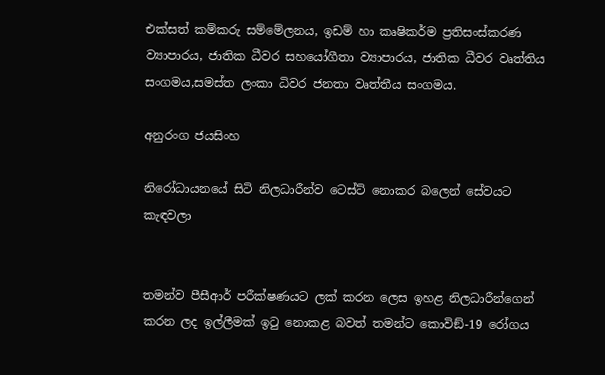එක්සත් කම්කරු සම්මේලනය, ඉඩම් හා කෘෂිකර්ම ප්‍රතිසංස්කරණ ව්‍යාපාරය, ජාතික ධීවර සහයෝගීතා ව්‍යාපාරය, ජාතික ධීවර වෘත්තිය සංගමය,සමස්ත ලංකා ධිවර ජනතා වෘත්තීය සංගමය.

අනුරංග ජයසිංහ

නිරෝධායනයේ සිටි නිලධාරීන්ව ටෙස්ට් නොකර බලෙන් සේවයට කැඳවලා


තමන්ව පීසීආර් පරීක්ෂණයට ලක් කරන ලෙස ඉහළ නිලධාරීන්ගෙන් කරන ලද ඉල්ලීමක් ඉටු නොකළ බවත් තමන්ට කොවිඞ්-19 රෝගය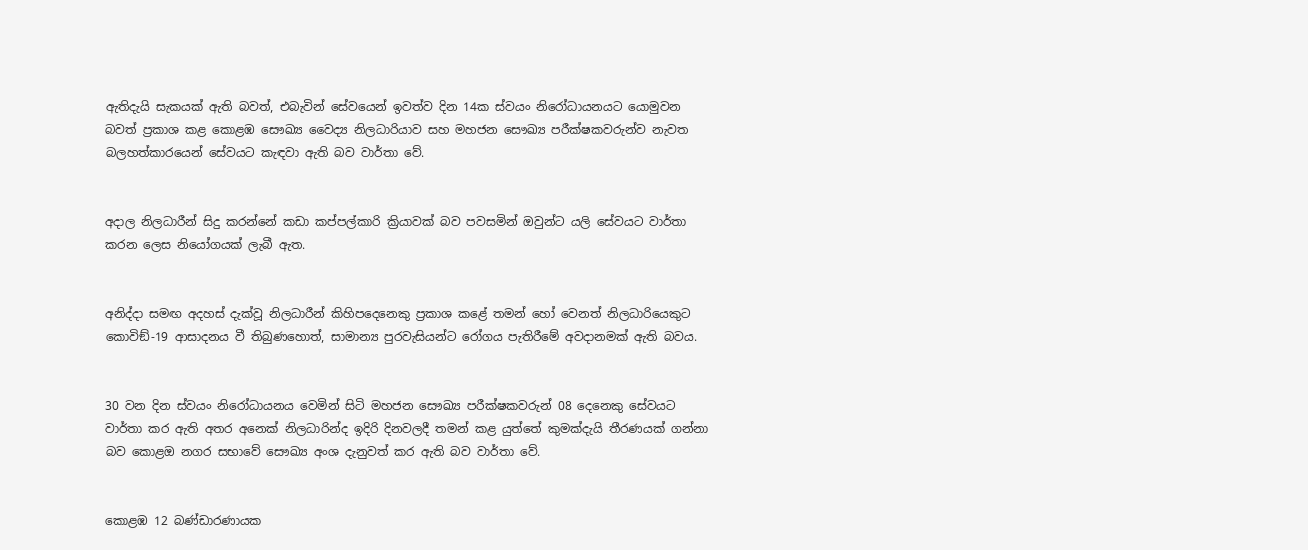ඇතිදැයි සැකයක් ඇති බවත්, එබැවින් සේවයෙන් ඉවත්ව දින 14ක ස්වයං නිරෝධායනයට යොමුවන බවත් ප්‍රකාශ කළ කොළඹ සෞඛ්‍ය වෛද්‍ය නිලධාරියාව සහ මහජන සෞඛ්‍ය පරීක්ෂකවරුන්ව නැවත බලහත්කාරයෙන් සේවයට කැඳවා ඇති බව වාර්තා වේ.


අදාල නිලධාරීන් සිදු කරන්නේ කඩා කප්පල්කාරි ක්‍රියාවක් බව පවසමින් ඔවුන්ට යලි සේවයට වාර්තා කරන ලෙස නියෝගයක් ලැබී ඇත.


අනිද්දා සමඟ අදහස් දැක්වූ නිලධාරීන් කිහිපදෙනෙකු ප්‍රකාශ කළේ තමන් හෝ වෙනත් නිලධාරියෙකුට කොවිඞ්-19 ආසාදනය වී තිබුණහොත්, සාමාන්‍ය පුරවැසියන්ට රෝගය පැතිරීමේ අවදානමක් ඇති බවය.


30 වන දින ස්වයං නිරෝධායනය වෙමින් සිටි මහජන සෞඛ්‍ය පරීක්ෂකවරුන් 08 දෙනෙකු සේවයට වාර්තා කර ඇති අතර අනෙක් නිලධාරින්ද ඉදිරි දිනවලදී තමන් කළ යුත්තේ කුමක්දැයි තීරණයක් ගන්නා බව කොළඔ නගර සභාවේ සෞඛ්‍ය අංශ දැනුවත් කර ඇති බව වාර්තා වේ.


කොළඹ 12 බණ්ඩාරණායක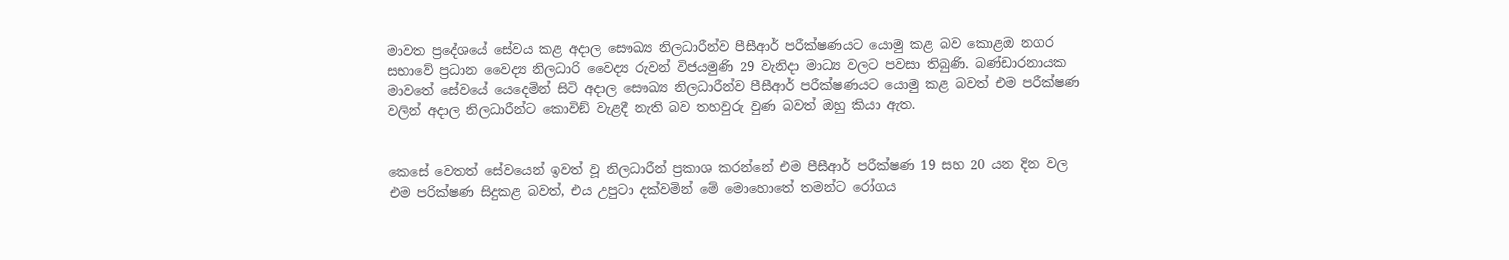මාවත ප්‍රදේශයේ සේවය කළ අදාල සෞඛ්‍ය නිලධාරීන්ව පීසීආර් පරීක්ෂණයට යොමු කළ බව කොළඔ නගර සභාවේ ප්‍රධාන වෛද්‍ය නිලධාරි වෛද්‍ය රුවන් විජයමුණි 29 වැනිදා මාධ්‍ය වලට පවසා තිබුණි. බණ්ඩාරනායක මාවතේ සේවයේ යෙදෙමින් සිටි අදාල සෞඛ්‍ය නිලධාරීන්ව පීසීආර් පරීක්ෂණයට යොමු කළ බවත් එම පරීක්ෂණ වලින් අදාල නිලධාරීන්ට කොවිඞ් වැළදී නැති බව තහවුරු වුණ බවත් ඔහු කියා ඇත.


කෙසේ වෙතත් සේවයෙන් ඉවත් වූ නිලධාරීන් ප්‍රකාශ කරන්නේ එම පීසීආර් පරීක්ෂණ 19 සහ 20 යන දින වල එම පරික්ෂණ සිදුකළ බවත්, එය උපුටා දක්වමින් මේ මොහොතේ තමන්ට රෝගය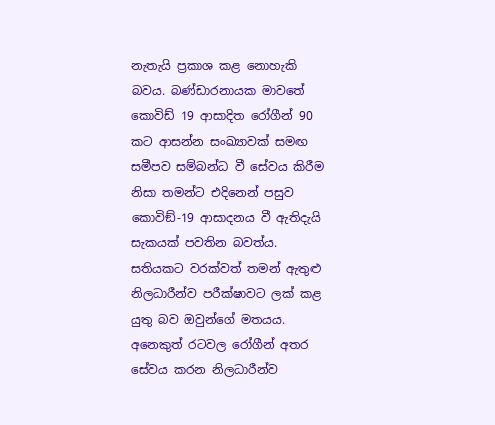නැතැයි ප්‍රකාශ කළ නොහැකි බවය. බණ්ඩාරනායක මාවතේ කොවිඩ් 19 ආසාදිත රෝගීන් 90 කට ආසන්න සංඛ්‍යාවක් සමඟ සමීපව සම්බන්ධ වී සේවය කිරීම නිසා තමන්ට එදිනෙන් පසුව කොවිඞ්-19 ආසාදනය වී ඇතිදැයි සැකයක් පවතින බවත්ය. සතියකට වරක්වත් තමන් ඇතුළු නිලධාරීන්ව පරීක්ෂාවට ලක් කළ යුතු බව ඔවුන්ගේ මතයය. අනෙකුත් රටවල රෝගීන් අතර සේවය කරන නිලධාරීන්ව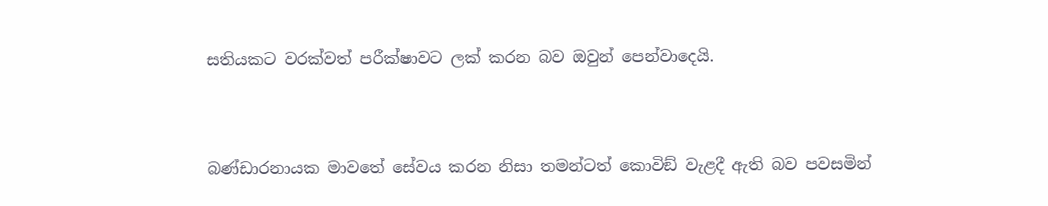සතියකට වරක්වත් පරීක්ෂාවට ලක් කරන බව ඔවුන් පෙන්වාදෙයි.


බණ්ඩාරනායක මාවතේ සේවය කරන නිසා තමන්ටත් කොවිඞ් වැළදී ඇති බව පවසමින්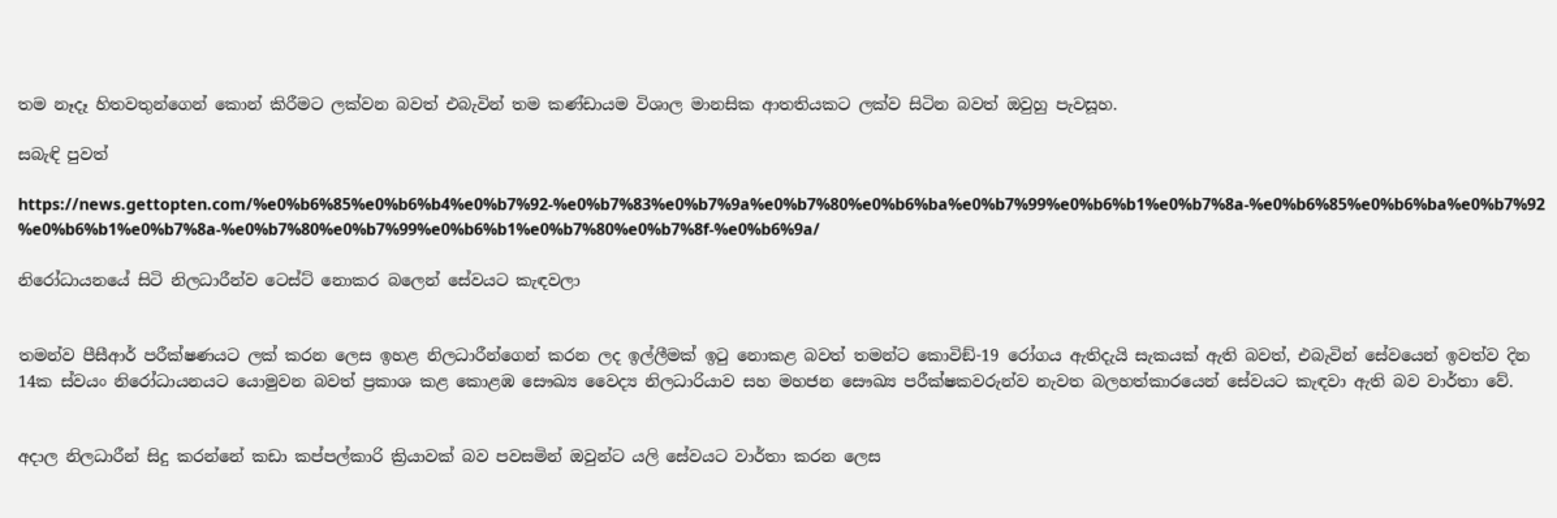තම නෑදෑ හිතවතුන්ගෙන් කොන් කිරීමට ලක්වන බවත් එබැවින් තම කණ්ඩායම විශාල මානසික ආතතියකට ලක්ව සිටින බවත් ඔවුහු පැවසූහ.

සබැඳි පුවත්

https://news.gettopten.com/%e0%b6%85%e0%b6%b4%e0%b7%92-%e0%b7%83%e0%b7%9a%e0%b7%80%e0%b6%ba%e0%b7%99%e0%b6%b1%e0%b7%8a-%e0%b6%85%e0%b6%ba%e0%b7%92%e0%b6%b1%e0%b7%8a-%e0%b7%80%e0%b7%99%e0%b6%b1%e0%b7%80%e0%b7%8f-%e0%b6%9a/

නිරෝධායනයේ සිටි නිලධාරීන්ව ටෙස්ට් නොකර බලෙන් සේවයට කැඳවලා


තමන්ව පීසීආර් පරීක්ෂණයට ලක් කරන ලෙස ඉහළ නිලධාරීන්ගෙන් කරන ලද ඉල්ලීමක් ඉටු නොකළ බවත් තමන්ට කොවිඞ්-19 රෝගය ඇතිදැයි සැකයක් ඇති බවත්, එබැවින් සේවයෙන් ඉවත්ව දින 14ක ස්වයං නිරෝධායනයට යොමුවන බවත් ප්‍රකාශ කළ කොළඹ සෞඛ්‍ය වෛද්‍ය නිලධාරියාව සහ මහජන සෞඛ්‍ය පරීක්ෂකවරුන්ව නැවත බලහත්කාරයෙන් සේවයට කැඳවා ඇති බව වාර්තා වේ.


අදාල නිලධාරීන් සිදු කරන්නේ කඩා කප්පල්කාරි ක්‍රියාවක් බව පවසමින් ඔවුන්ට යලි සේවයට වාර්තා කරන ලෙස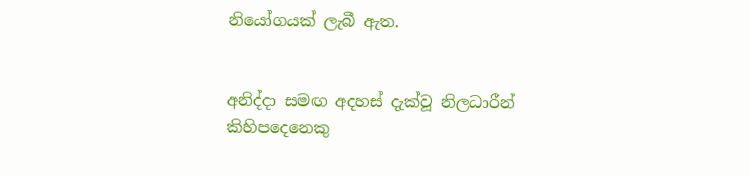නියෝගයක් ලැබී ඇත.


අනිද්දා සමඟ අදහස් දැක්වූ නිලධාරීන් කිහිපදෙනෙකු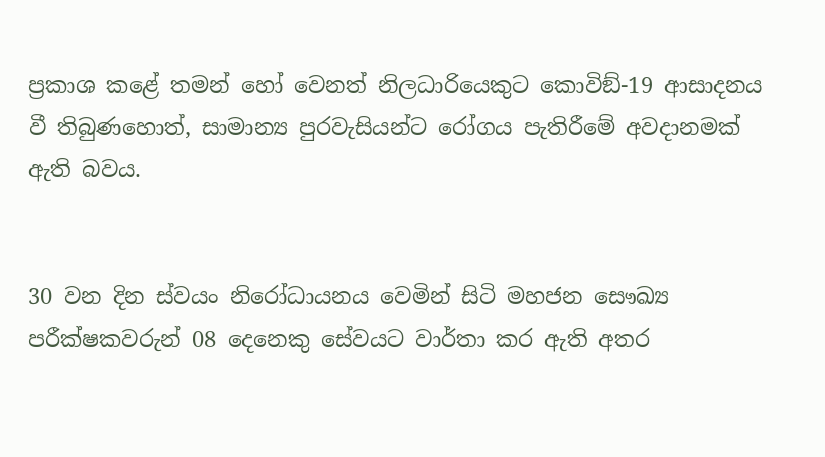ප්‍රකාශ කළේ තමන් හෝ වෙනත් නිලධාරියෙකුට කොවිඞ්-19 ආසාදනය වී තිබුණහොත්, සාමාන්‍ය පුරවැසියන්ට රෝගය පැතිරීමේ අවදානමක් ඇති බවය.


30 වන දින ස්වයං නිරෝධායනය වෙමින් සිටි මහජන සෞඛ්‍ය පරීක්ෂකවරුන් 08 දෙනෙකු සේවයට වාර්තා කර ඇති අතර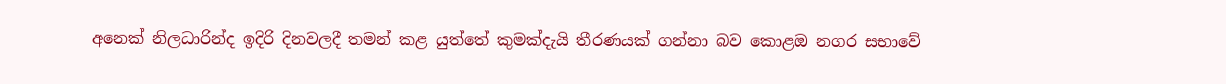අනෙක් නිලධාරින්ද ඉදිරි දිනවලදී තමන් කළ යුත්තේ කුමක්දැයි තීරණයක් ගන්නා බව කොළඔ නගර සභාවේ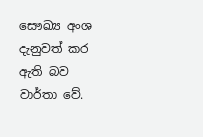සෞඛ්‍ය අංශ දැනුවත් කර ඇති බව වාර්තා වේ.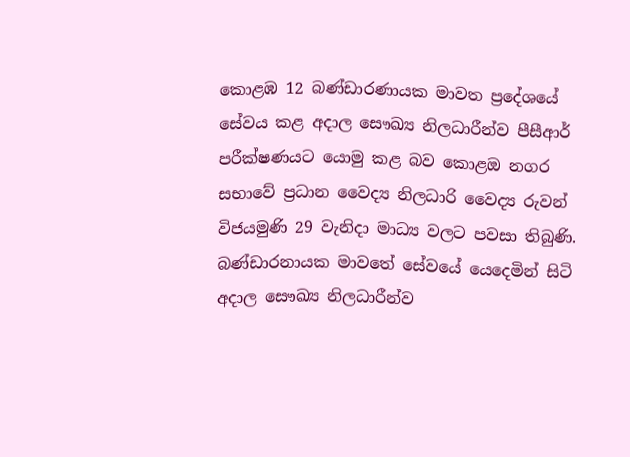කොළඹ 12 බණ්ඩාරණායක මාවත ප්‍රදේශයේ සේවය කළ අදාල සෞඛ්‍ය නිලධාරීන්ව පීසීආර් පරීක්ෂණයට යොමු කළ බව කොළඔ නගර සභාවේ ප්‍රධාන වෛද්‍ය නිලධාරි වෛද්‍ය රුවන් විජයමුණි 29 වැනිදා මාධ්‍ය වලට පවසා තිබුණි. බණ්ඩාරනායක මාවතේ සේවයේ යෙදෙමින් සිටි අදාල සෞඛ්‍ය නිලධාරීන්ව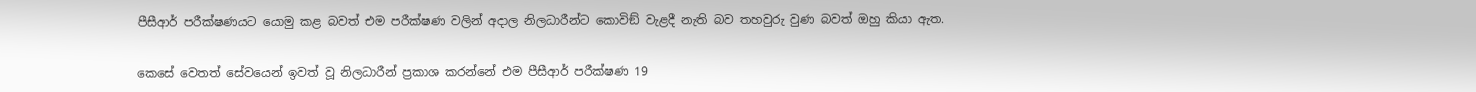පීසීආර් පරීක්ෂණයට යොමු කළ බවත් එම පරීක්ෂණ වලින් අදාල නිලධාරීන්ට කොවිඞ් වැළදී නැති බව තහවුරු වුණ බවත් ඔහු කියා ඇත.


කෙසේ වෙතත් සේවයෙන් ඉවත් වූ නිලධාරීන් ප්‍රකාශ කරන්නේ එම පීසීආර් පරීක්ෂණ 19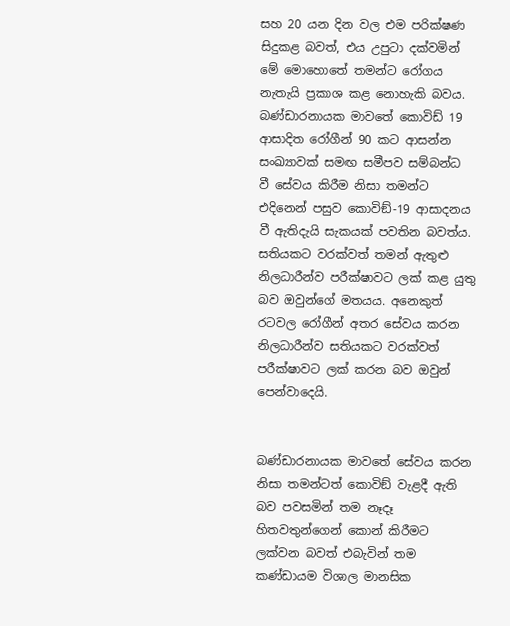සහ 20 යන දින වල එම පරික්ෂණ සිදුකළ බවත්, එය උපුටා දක්වමින් මේ මොහොතේ තමන්ට රෝගය නැතැයි ප්‍රකාශ කළ නොහැකි බවය. බණ්ඩාරනායක මාවතේ කොවිඩ් 19 ආසාදිත රෝගීන් 90 කට ආසන්න සංඛ්‍යාවක් සමඟ සමීපව සම්බන්ධ වී සේවය කිරීම නිසා තමන්ට එදිනෙන් පසුව කොවිඞ්-19 ආසාදනය වී ඇතිදැයි සැකයක් පවතින බවත්ය. සතියකට වරක්වත් තමන් ඇතුළු නිලධාරීන්ව පරීක්ෂාවට ලක් කළ යුතු බව ඔවුන්ගේ මතයය. අනෙකුත් රටවල රෝගීන් අතර සේවය කරන නිලධාරීන්ව සතියකට වරක්වත් පරීක්ෂාවට ලක් කරන බව ඔවුන් පෙන්වාදෙයි.


බණ්ඩාරනායක මාවතේ සේවය කරන නිසා තමන්ටත් කොවිඞ් වැළදී ඇති බව පවසමින් තම නෑදෑ හිතවතුන්ගෙන් කොන් කිරීමට ලක්වන බවත් එබැවින් තම කණ්ඩායම විශාල මානසික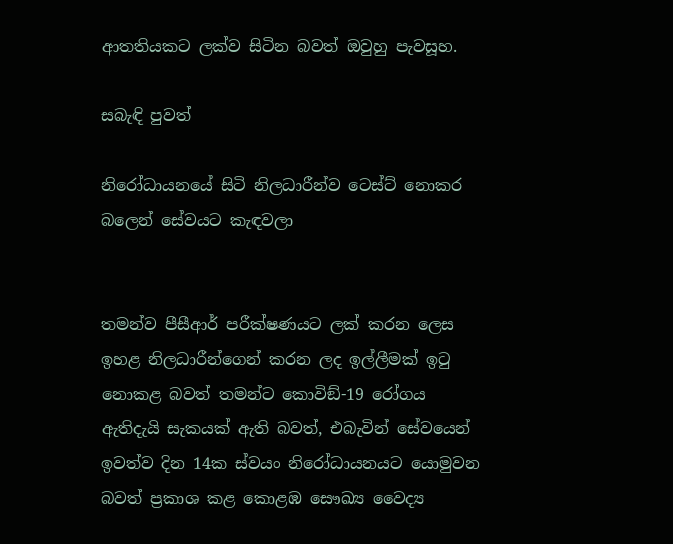ආතතියකට ලක්ව සිටින බවත් ඔවුහු පැවසූහ.

සබැඳි පුවත්

නිරෝධායනයේ සිටි නිලධාරීන්ව ටෙස්ට් නොකර බලෙන් සේවයට කැඳවලා


තමන්ව පීසීආර් පරීක්ෂණයට ලක් කරන ලෙස ඉහළ නිලධාරීන්ගෙන් කරන ලද ඉල්ලීමක් ඉටු නොකළ බවත් තමන්ට කොවිඞ්-19 රෝගය ඇතිදැයි සැකයක් ඇති බවත්, එබැවින් සේවයෙන් ඉවත්ව දින 14ක ස්වයං නිරෝධායනයට යොමුවන බවත් ප්‍රකාශ කළ කොළඹ සෞඛ්‍ය වෛද්‍ය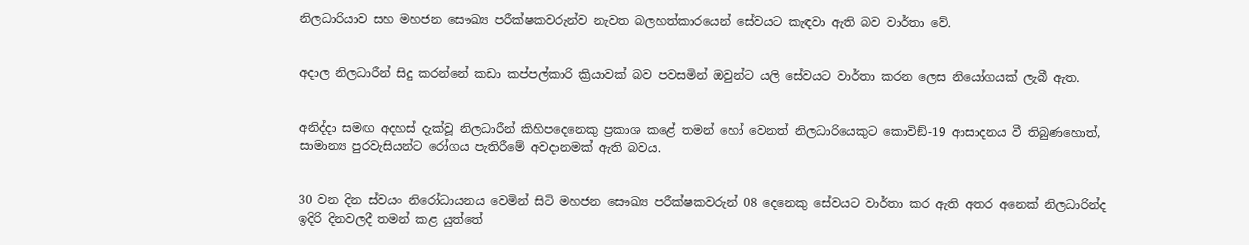නිලධාරියාව සහ මහජන සෞඛ්‍ය පරීක්ෂකවරුන්ව නැවත බලහත්කාරයෙන් සේවයට කැඳවා ඇති බව වාර්තා වේ.


අදාල නිලධාරීන් සිදු කරන්නේ කඩා කප්පල්කාරි ක්‍රියාවක් බව පවසමින් ඔවුන්ට යලි සේවයට වාර්තා කරන ලෙස නියෝගයක් ලැබී ඇත.


අනිද්දා සමඟ අදහස් දැක්වූ නිලධාරීන් කිහිපදෙනෙකු ප්‍රකාශ කළේ තමන් හෝ වෙනත් නිලධාරියෙකුට කොවිඞ්-19 ආසාදනය වී තිබුණහොත්, සාමාන්‍ය පුරවැසියන්ට රෝගය පැතිරීමේ අවදානමක් ඇති බවය.


30 වන දින ස්වයං නිරෝධායනය වෙමින් සිටි මහජන සෞඛ්‍ය පරීක්ෂකවරුන් 08 දෙනෙකු සේවයට වාර්තා කර ඇති අතර අනෙක් නිලධාරින්ද ඉදිරි දිනවලදී තමන් කළ යුත්තේ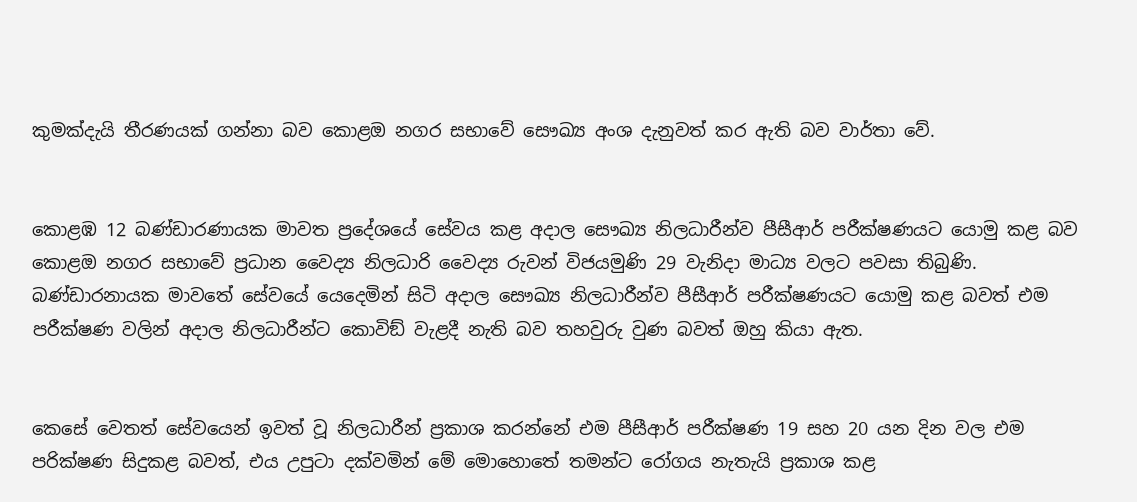කුමක්දැයි තීරණයක් ගන්නා බව කොළඔ නගර සභාවේ සෞඛ්‍ය අංශ දැනුවත් කර ඇති බව වාර්තා වේ.


කොළඹ 12 බණ්ඩාරණායක මාවත ප්‍රදේශයේ සේවය කළ අදාල සෞඛ්‍ය නිලධාරීන්ව පීසීආර් පරීක්ෂණයට යොමු කළ බව කොළඔ නගර සභාවේ ප්‍රධාන වෛද්‍ය නිලධාරි වෛද්‍ය රුවන් විජයමුණි 29 වැනිදා මාධ්‍ය වලට පවසා තිබුණි. බණ්ඩාරනායක මාවතේ සේවයේ යෙදෙමින් සිටි අදාල සෞඛ්‍ය නිලධාරීන්ව පීසීආර් පරීක්ෂණයට යොමු කළ බවත් එම පරීක්ෂණ වලින් අදාල නිලධාරීන්ට කොවිඞ් වැළදී නැති බව තහවුරු වුණ බවත් ඔහු කියා ඇත.


කෙසේ වෙතත් සේවයෙන් ඉවත් වූ නිලධාරීන් ප්‍රකාශ කරන්නේ එම පීසීආර් පරීක්ෂණ 19 සහ 20 යන දින වල එම පරික්ෂණ සිදුකළ බවත්, එය උපුටා දක්වමින් මේ මොහොතේ තමන්ට රෝගය නැතැයි ප්‍රකාශ කළ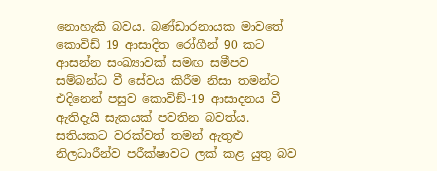නොහැකි බවය. බණ්ඩාරනායක මාවතේ කොවිඩ් 19 ආසාදිත රෝගීන් 90 කට ආසන්න සංඛ්‍යාවක් සමඟ සමීපව සම්බන්ධ වී සේවය කිරීම නිසා තමන්ට එදිනෙන් පසුව කොවිඞ්-19 ආසාදනය වී ඇතිදැයි සැකයක් පවතින බවත්ය. සතියකට වරක්වත් තමන් ඇතුළු නිලධාරීන්ව පරීක්ෂාවට ලක් කළ යුතු බව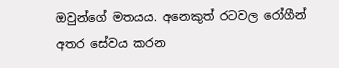ඔවුන්ගේ මතයය. අනෙකුත් රටවල රෝගීන් අතර සේවය කරන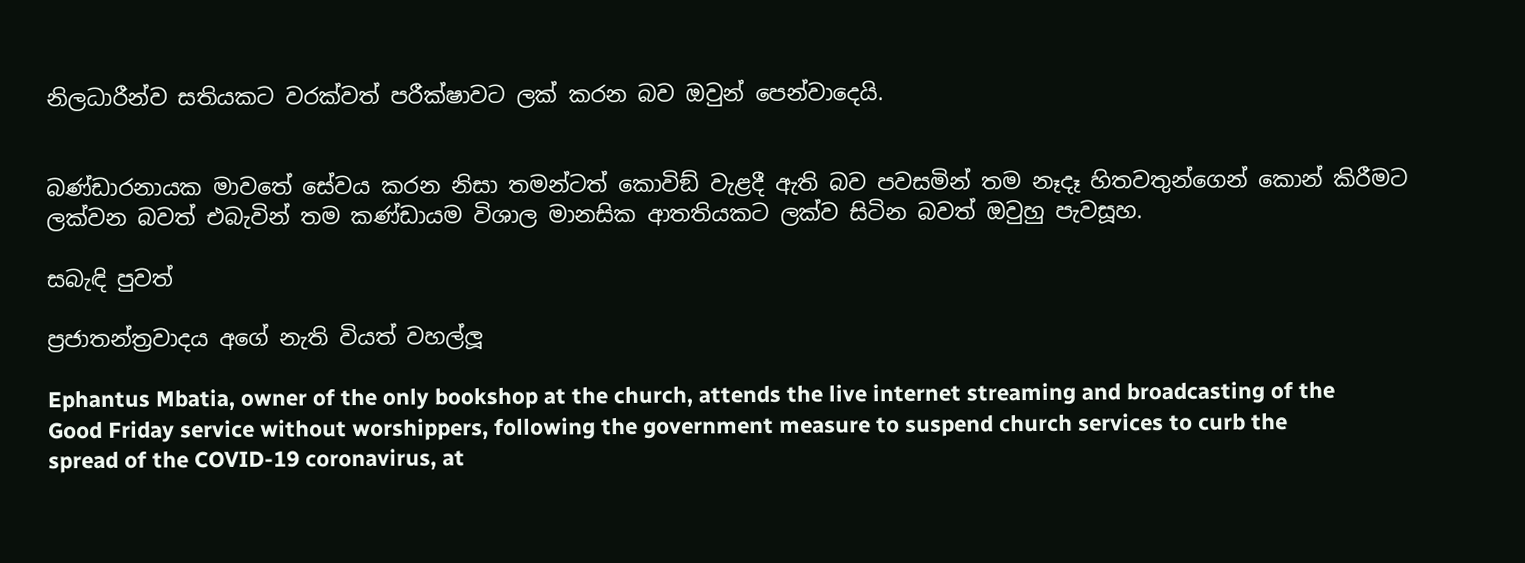නිලධාරීන්ව සතියකට වරක්වත් පරීක්ෂාවට ලක් කරන බව ඔවුන් පෙන්වාදෙයි.


බණ්ඩාරනායක මාවතේ සේවය කරන නිසා තමන්ටත් කොවිඞ් වැළදී ඇති බව පවසමින් තම නෑදෑ හිතවතුන්ගෙන් කොන් කිරීමට ලක්වන බවත් එබැවින් තම කණ්ඩායම විශාල මානසික ආතතියකට ලක්ව සිටින බවත් ඔවුහු පැවසූහ.

සබැඳි පුවත්

ප්‍රජාතන්ත්‍රවාදය අගේ නැති වියත් වහල්ලූ

Ephantus Mbatia, owner of the only bookshop at the church, attends the live internet streaming and broadcasting of the Good Friday service without worshippers, following the government measure to suspend church services to curb the spread of the COVID-19 coronavirus, at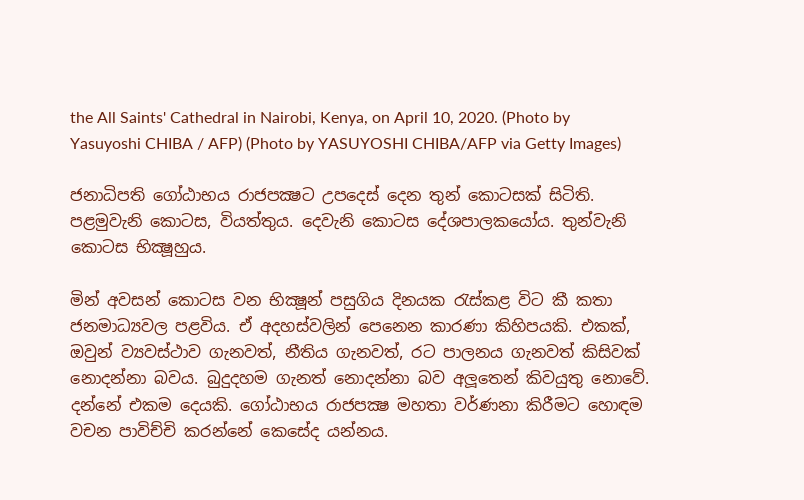the All Saints' Cathedral in Nairobi, Kenya, on April 10, 2020. (Photo by Yasuyoshi CHIBA / AFP) (Photo by YASUYOSHI CHIBA/AFP via Getty Images)

ජනාධිපති ගෝඨාභය රාජපක්‍ෂට උපදෙස් දෙන තුන් කොටසක් සිටිති. පළමුවැනි කොටස, වියත්තුය. දෙවැනි කොටස දේශපාලකයෝය. තුන්වැනි කොටස භික්‍ෂූහුය.

මින් අවසන් කොටස වන භික්‍ෂූන් පසුගිය දිනයක රැස්කළ විට කී කතා ජනමාධ්‍යවල පළවිය. ඒ අදහස්වලින් පෙනෙන කාරණා කිහිපයකි. එකක්, ඔවුන් ව්‍යවස්ථාව ගැනවත්, නීතිය ගැනවත්, රට පාලනය ගැනවත් කිසිවක් නොදන්නා බවය. බුදුදහම ගැනත් නොදන්නා බව අලූතෙන් කිවයුතු නොවේ. දන්නේ එකම දෙයකි. ගෝඨාභය රාජපක්‍ෂ මහතා වර්ණනා කිරීමට හොඳම වචන පාවිච්චි කරන්නේ කෙසේද යන්නය.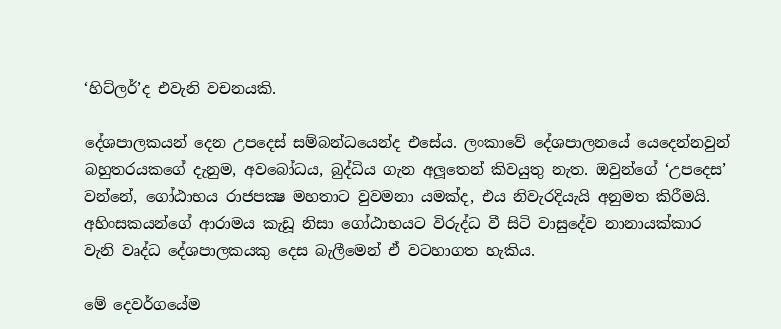‘හිට්ලර්’ද එවැනි වචනයකි.

දේශපාලකයන් දෙන උපදෙස් සම්බන්ධයෙන්ද එසේය. ලංකාවේ දේශපාලනයේ යෙදෙන්නවුන් බහුතරයකගේ දැනුම, අවබෝධය, බුද්ධිය ගැන අලූතෙන් කිවයුතු නැත. ඔවුන්ගේ ‘උපදෙස’ වන්නේ, ගෝඨාභය රාජපක්‍ෂ මහතාට වුවමනා යමක්ද, එය නිවැරදියැයි අනුමත කිරීමයි. අහිංසකයන්ගේ ආරාමය කැඩූ නිසා ගෝඨාභයට විරුද්ධ වී සිටි වාසුදේව නානායක්කාර වැනි වෘද්ධ දේශපාලකයකු දෙස බැලීමෙන් ඒ වටහාගත හැකිය.

මේ දෙවර්ගයේම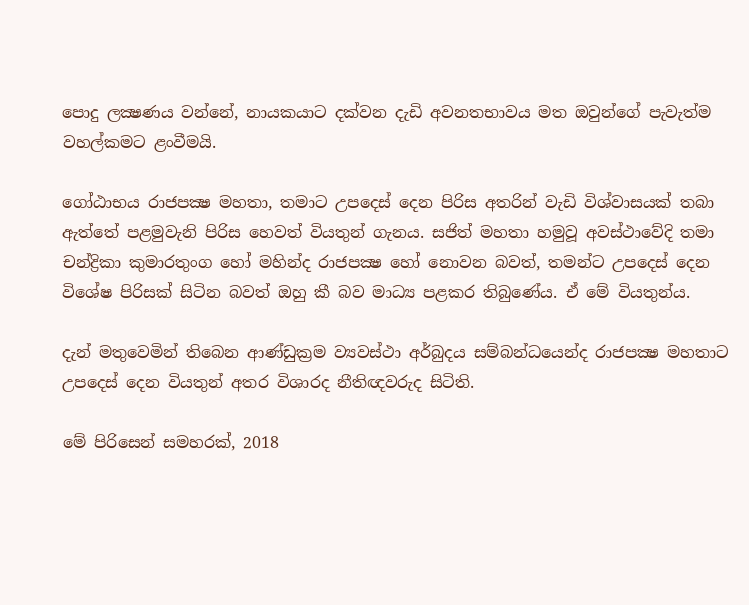පොදු ලක්‍ෂණය වන්නේ, නායකයාට දක්වන දැඩි අවනතභාවය මත ඔවුන්ගේ පැවැත්ම වහල්කමට ළංවීමයි.

ගෝඨාභය රාජපක්‍ෂ මහතා, තමාට උපදෙස් දෙන පිරිස අතරින් වැඩි විශ්වාසයක් තබා ඇත්තේ පළමුවැනි පිරිස හෙවත් වියතුන් ගැනය. සජිත් මහතා හමුවූ අවස්ථාවේදි තමා චන්ද්‍රිකා කුමාරතුංග හෝ මහින්ද රාජපක්‍ෂ හෝ නොවන බවත්, තමන්ට උපදෙස් දෙන විශේෂ පිරිසක් සිටින බවත් ඔහු කී බව මාධ්‍ය පළකර තිබුණේය. ඒ මේ වියතුන්ය.

දැන් මතුවෙමින් තිබෙන ආණ්ඩුක්‍රම ව්‍යවස්ථා අර්බුදය සම්බන්ධයෙන්ද රාජපක්‍ෂ මහතාට උපදෙස් දෙන වියතුන් අතර විශාරද නීතිඥවරුද සිටිති.

මේ පිරිසෙන් සමහරක්, 2018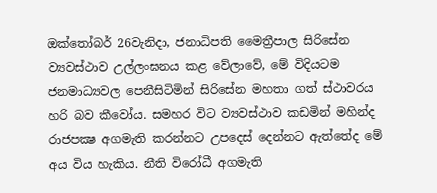ඔක්තෝබර් 26වැනිදා, ජනාධිපති මෛත්‍රීපාල සිරිසේන ව්‍යවස්ථාව උල්ලංඝනය කළ වේලාවේ, මේ විදියටම ජනමාධ්‍යවල පෙනීසිටිමින් සිරිසේන මහතා ගත් ස්ථාවරය හරි බව කීවෝය. සමහර විට ව්‍යවස්ථාව කඩමින් මහින්ද රාජපක්‍ෂ අගමැති කරන්නට උපදෙස් දෙන්නට ඇත්තේද මේ අය විය හැකිය. නීති විරෝධී අගමැති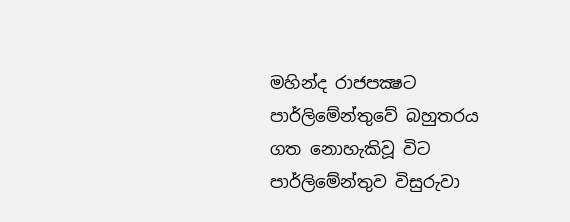මහින්ද රාජපක්‍ෂට පාර්ලිමේන්තුවේ බහුතරය ගත නොහැකිවූ විට පාර්ලිමේන්තුව විසුරුවා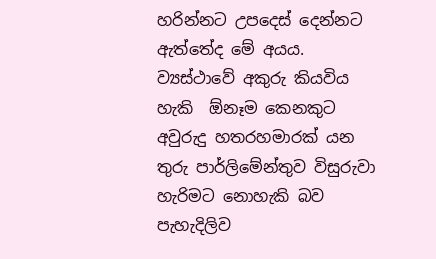හරින්නට උපදෙස් දෙන්නට ඇත්තේද මේ අයය. ව්‍යස්ථාවේ අකුරු කියවිය හැකි  ඕනෑම කෙනකුට අවුරුදු හතරහමාරක් යන තුරු පාර්ලිමේන්තුව විසුරුවා හැරිමට නොහැකි බව පැහැදිලිව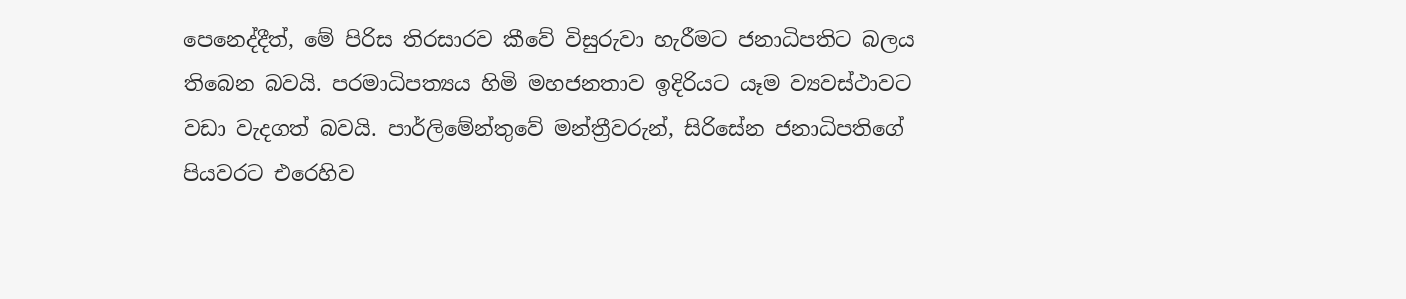පෙනෙද්දීත්, මේ පිරිස තිරසාරව කීවේ විසුරුවා හැරීමට ජනාධිපතිට බලය තිබෙන බවයි. පරමාධිපත්‍යය හිමි මහජනතාව ඉදිරියට යෑම ව්‍යවස්ථාවට වඩා වැදගත් බවයි. පාර්ලිමේන්තුවේ මන්ත්‍රීවරුන්, සිරිසේන ජනාධිපතිගේ පියවරට එරෙහිව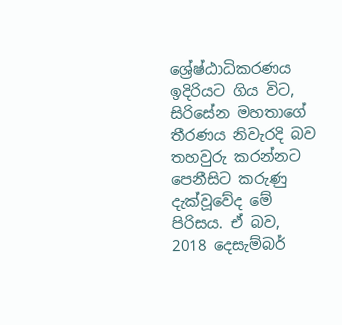ශ්‍රේෂ්ඨාධිකරණය ඉදිරියට ගිය විට, සිරිසේන මහතාගේ තීරණය නිවැරදි බව තහවුරු කරන්නට පෙනීසිට කරුණු දැක්වූවේද මේ පිරිසය. ඒ බව, 2018 දෙසැම්බර්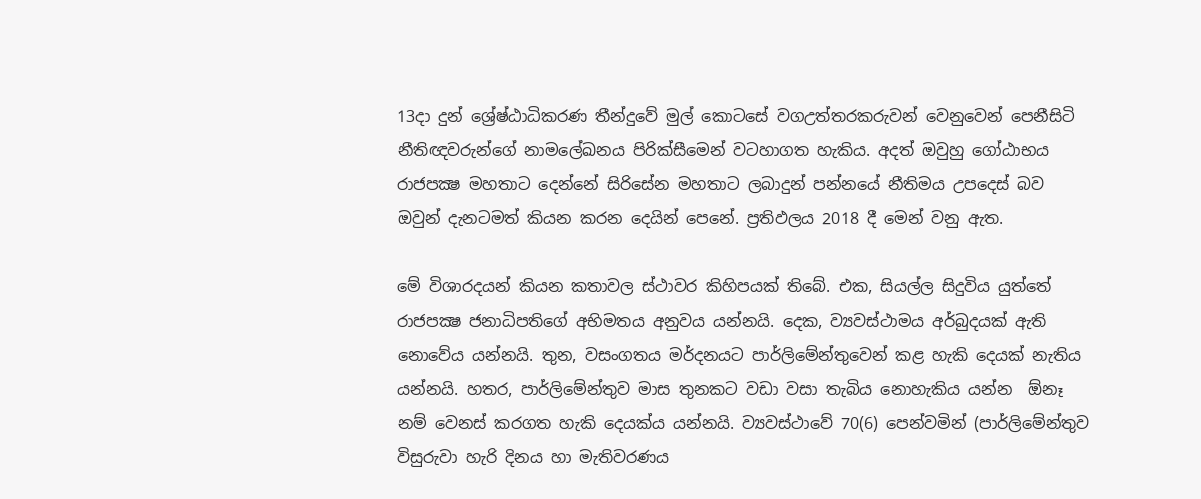13දා දුන් ශ්‍රේෂ්ඨාධිකරණ තීන්දුවේ මුල් කොටසේ වගඋත්තරකරුවන් වෙනුවෙන් පෙනීසිටි නීතිඥවරුන්ගේ නාමලේඛනය පිරික්සීමෙන් වටහාගත හැකිය. අදත් ඔවුහු ගෝඨාභය රාජපක්‍ෂ මහතාට දෙන්නේ සිරිසේන මහතාට ලබාදුන් පන්නයේ නීතිමය උපදෙස් බව ඔවුන් දැනටමත් කියන කරන දෙයින් පෙනේ. ප්‍රතිඵලය 2018 දී මෙන් වනු ඇත.

මේ විශාරදයන් කියන කතාවල ස්ථාවර කිහිපයක් තිබේ. එක, සියල්ල සිදුවිය යුත්තේ රාජපක්‍ෂ ජනාධිපතිගේ අභිමතය අනුවය යන්නයි. දෙක, ව්‍යවස්ථාමය අර්බුදයක් ඇති නොවේය යන්නයි. තුන, වසංගතය මර්දනයට පාර්ලිමේන්තුවෙන් කළ හැකි දෙයක් නැතිය යන්නයි. හතර, පාර්ලිමේන්තුව මාස තුනකට වඩා වසා තැබිය නොහැකිය යන්න  ඕනෑ නම් වෙනස් කරගත හැකි දෙයක්ය යන්නයි. ව්‍යවස්ථාවේ 70(6) පෙන්වමින් (පාර්ලිමේන්තුව විසුරුවා හැරි දිනය හා මැතිවරණය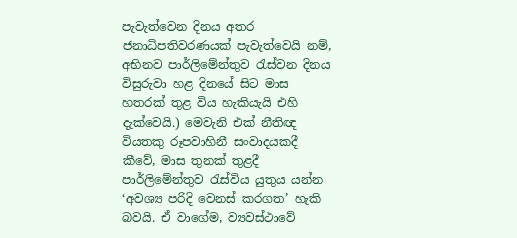පැවැත්වෙන දිනය අතර ජනාධිපතිවරණයක් පැවැත්වෙයි නම්, අභිනව පාර්ලිමේන්තුව රැස්වන දිනය විසුරුවා හළ දිනයේ සිට මාස හතරක් තුළ විය හැකියැයි එහි දැක්වෙයි.) මෙවැනි එක් නීතිඥ වියතකු රූපවාහිනී සංවාදයකදී කීවේ, මාස තුනක් තුළදී පාර්ලිමේන්තුව රැස්විය යුතුය යන්න ‘අවශ්‍ය පරිදි වෙනස් කරගත’ හැකි බවයි. ඒ වාගේම, ව්‍යවස්ථාවේ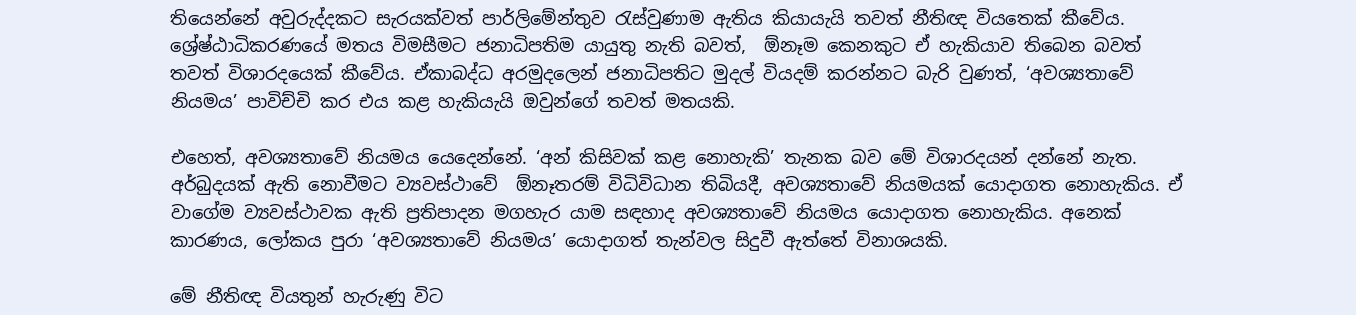තියෙන්නේ අවුරුද්දකට සැරයක්වත් පාර්ලිමේන්තුව රැස්වුණාම ඇතිය කියායැයි තවත් නීතිඥ වියතෙක් කීවේය. ශ්‍රේෂ්ඨාධිකරණයේ මතය විමසීමට ජනාධිපතිම යායුතු නැති බවත්,  ඕනෑම කෙනකුට ඒ හැකියාව තිබෙන බවත් තවත් විශාරදයෙක් කීවේය. ඒකාබද්ධ අරමුදලෙන් ජනාධිපතිට මුදල් වියදම් කරන්නට බැරි වුණත්, ‘අවශ්‍යතාවේ නියමය’ පාවිච්චි කර එය කළ හැකියැයි ඔවුන්ගේ තවත් මතයකි.

එහෙත්, අවශ්‍යතාවේ නියමය යෙදෙන්නේ. ‘අන් කිසිවක් කළ නොහැකි’ තැනක බව මේ විශාරදයන් දන්නේ නැත. අර්බුදයක් ඇති නොවීමට ව්‍යවස්ථාවේ  ඕනෑතරම් විධිවිධාන තිබියදී, අවශ්‍යතාවේ නියමයක් යොදාගත නොහැකිය. ඒ වාගේම ව්‍යවස්ථාවක ඇති ප්‍රතිපාදන මගහැර යාම සඳහාද අවශ්‍යතාවේ නියමය යොදාගත නොහැකිය. අනෙක් කාරණය, ලෝකය පුරා ‘අවශ්‍යතාවේ නියමය’ යොදාගත් තැන්වල සිදුවී ඇත්තේ විනාශයකි.

මේ නීතිඥ වියතුන් හැරුණු විට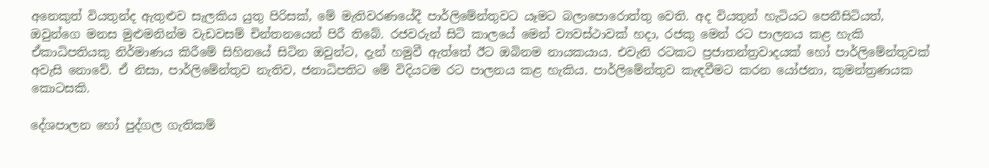අනෙකුත් වියතුන්ද ඇතුළුව සැලකිය යුතු පිරිසක්, මේ මැතිවරණයේදී පාර්ලිමේන්තුවට යෑමට බලාපොරොත්තු වෙති. අද වියතුන් හැටියට පෙනීසිටියත්, ඔවුන්ගෙ මනස මුළුමනින්ම වැඩවසම් චින්තනයෙන් පිරී තිබේ. රජවරුන් සිටි කාලයේ මෙන් ව්‍යවස්ථාවක් හදා, රජකු මෙන් රට පාලනය කළ හැකි ඒකාධිපතියකු නිර්මාණය කිරීමේ සිහිනයේ සිටින ඔවුන්ට, දැන් හමුවී ඇත්තේ ඊට ඔබිනම නායකයාය. එවැනි රටකට ප්‍රජාතන්ත්‍රවාදයක් හෝ පාර්ලිමේන්තුවක් අවැසි නොවේ. ඒ නිසා, පාර්ලිමේන්තුව නැතිව, ජනාධිපතිට මේ විදියටම රට පාලනය කළ හැකිය. පාර්ලිමේන්තුව කැඳවීමට කරන යෝජනා, කුමන්ත්‍රණයක කොටසකි.

දේශපාලන හෝ පුද්ගල ගැතිකම්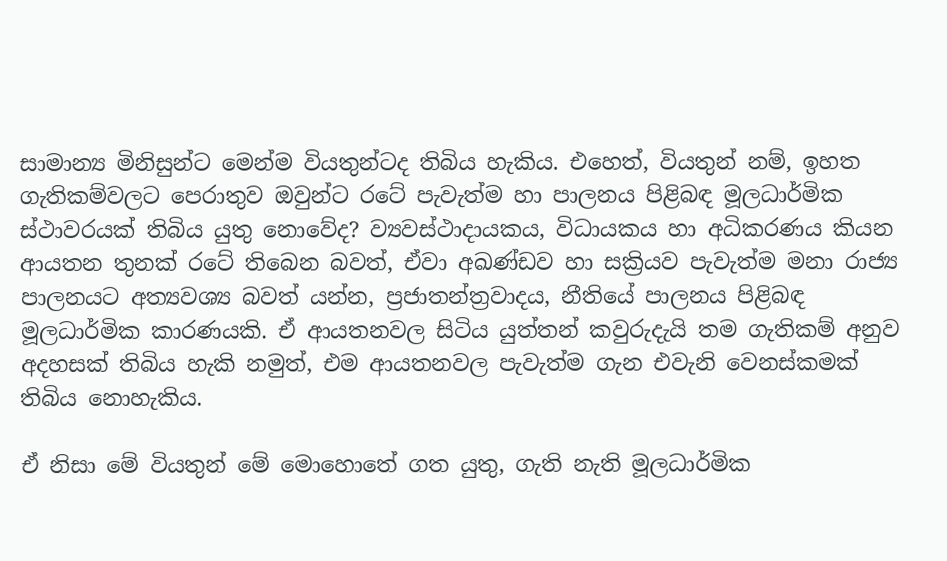සාමාන්‍ය මිනිසුන්ට මෙන්ම වියතුන්ටද තිබිය හැකිය. එහෙත්, වියතුන් නම්, ඉහත ගැතිකම්වලට පෙරාතුව ඔවුන්ට රටේ පැවැත්ම හා පාලනය පිළිබඳ මූලධාර්මික ස්ථාවරයක් තිබිය යුතු නොවේද? ව්‍යවස්ථාදායකය, විධායකය හා අධිකරණය කියන ආයතන තුනක් රටේ තිබෙන බවත්, ඒවා අඛණ්ඩව හා සක්‍රියව පැවැත්ම මනා රාජ්‍ය පාලනයට අත්‍යවශ්‍ය බවත් යන්න, ප්‍රජාතන්ත්‍රවාදය, නීතියේ පාලනය පිළිබඳ මූලධාර්මික කාරණයකි. ඒ ආයතනවල සිටිය යුත්තන් කවුරුදැයි තම ගැතිකම් අනුව අදහසක් තිබිය හැකි නමුත්, එම ආයතනවල පැවැත්ම ගැන එවැනි වෙනස්කමක් තිබිය නොහැකිය.

ඒ නිසා මේ වියතුන් මේ මොහොතේ ගත යුතු, ගැති නැති මූලධාර්මික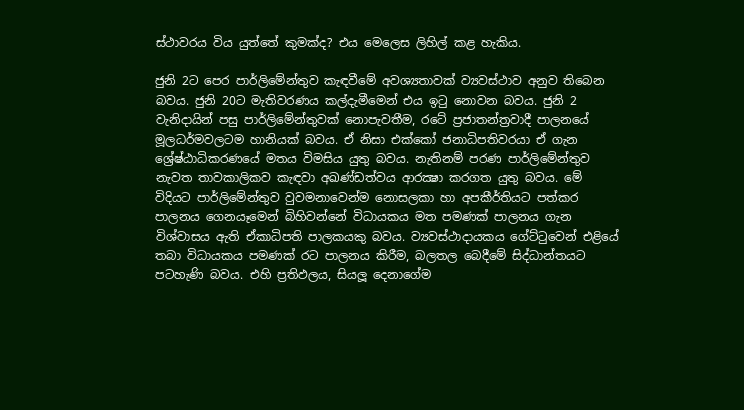ස්ථාවරය විය යුත්තේ කුමක්ද? එය මෙලෙස ලිහිල් කළ හැකිය.

ජුනි 2ට පෙර පාර්ලිමේන්තුව කැඳවීමේ අවශ්‍යතාවක් ව්‍යවස්ථාව අනුව තිබෙන බවය. ජුනි 20ට මැතිවරණය කල්දැමීමෙන් එය ඉටු නොවන බවය. ජුනි 2 වැනිදායින් පසු පාර්ලිමේන්තුවක් නොපැවතීම, රටේ ප්‍රජාතන්ත්‍රවාදී පාලනයේ මූලධර්මවලටම හානියක් බවය. ඒ නිසා එක්කෝ ජනාධිපතිවරයා ඒ ගැන ශ්‍රේෂ්ඨාධිකරණයේ මතය විමසිය යුතු බවය. නැතිනම් පරණ පාර්ලිමේන්තුව නැවත තාවකාලිකව කැඳවා අඛණ්ඩත්වය ආරක්‍ෂා කරගත යුතු බවය. මේ විදියට පාර්ලිමේන්තුව වුවමනාවෙන්ම නොසලකා හා අපකීර්තියට පත්කර පාලනය ගෙනයෑමෙන් බිහිවන්නේ විධායකය මත පමණක් පාලනය ගැන විශ්වාසය ඇති ඒකාධිපති පාලකයකු බවය. ව්‍යවස්ථාදායකය ගේට්ටුවෙන් එළියේ තබා විධායකය පමණක් රට පාලනය කිරීම, බලතල බෙදීමේ සිද්ධාන්තයට පටහැණි බවය. එහි ප්‍රතිඵලය, සියලූ දෙනාගේම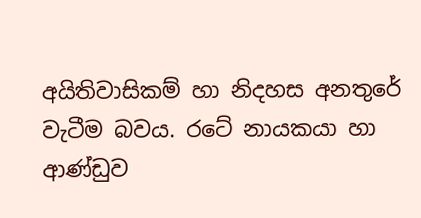අයිතිවාසිකම් හා නිදහස අනතුරේ වැටීම බවය. රටේ නායකයා හා ආණ්ඩුව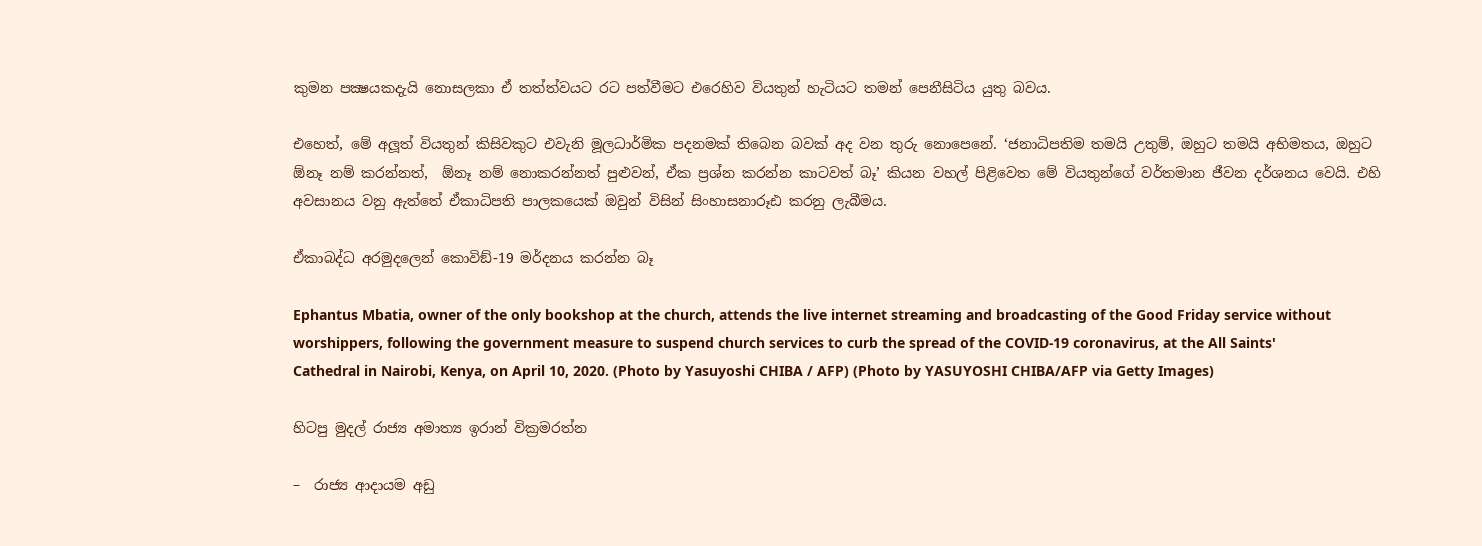කුමන පක්‍ෂයකදැයි නොසලකා ඒ තත්ත්වයට රට පත්වීමට එරෙහිව වියතුන් හැටියට තමන් පෙනීසිටිය යුතු බවය.

එහෙත්, මේ අලූත් වියතුන් කිසිවකුට එවැනි මූලධාර්මික පදනමක් තිබෙන බවක් අද වන තුරු නොපෙනේ. ‘ජනාධිපතිම තමයි උතුම්, ඔහුට තමයි අභිමතය, ඔහුට  ඕනෑ නම් කරන්නත්,  ඕනෑ නම් නොකරන්නත් පුළුවන්, ඒක ප්‍රශ්න කරන්න කාටවත් බෑ’ කියන වහල් පිළිවෙත මේ වියතුන්ගේ වර්තමාන ජීවන දර්ශනය වෙයි. එහි අවසානය වනු ඇත්තේ ඒකාධිපති පාලකයෙක් ඔවුන් විසින් සිංහාසනාරූඪ කරනු ලැබීමය.

ඒකාබද්ධ අරමුදලෙන් කොවිඞ්-19 මර්දනය කරන්න බෑ

Ephantus Mbatia, owner of the only bookshop at the church, attends the live internet streaming and broadcasting of the Good Friday service without worshippers, following the government measure to suspend church services to curb the spread of the COVID-19 coronavirus, at the All Saints' Cathedral in Nairobi, Kenya, on April 10, 2020. (Photo by Yasuyoshi CHIBA / AFP) (Photo by YASUYOSHI CHIBA/AFP via Getty Images)

හිටපු මුදල් රාජ්‍ය අමාත්‍ය ඉරාන් වික්‍රමරත්න

–  රාජ්‍ය ආදායම අඩු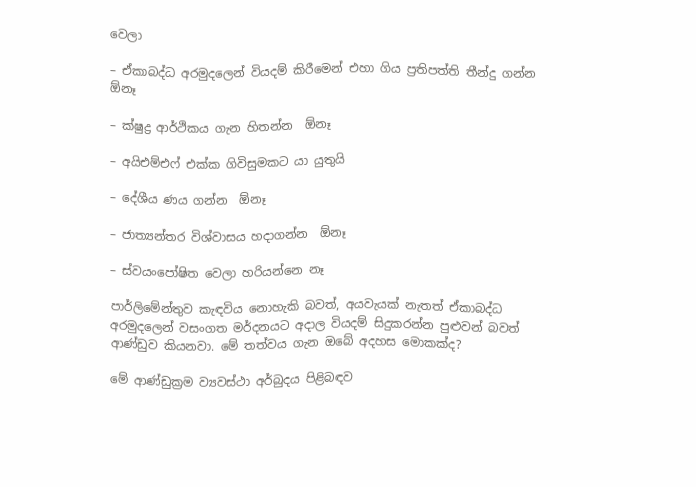වෙලා

– ඒකාබද්ධ අරමුදලෙන් වියදම් කිරීමෙන් එහා ගිය ප්‍රතිපත්ති තීන්දු ගන්න  ඕනෑ

– ක්ෂුද්‍ර ආර්ථිකය ගැන හිතන්න  ඕනෑ

– අයිඑම්එෆ් එක්ක ගිවිසුමකට යා යුතුයි

– දේශීය ණය ගන්න  ඕනෑ

– ජාත්‍යන්තර විශ්වාසය හදාගන්න  ඕනෑ

– ස්වයංපෝෂිත වෙලා හරියන්නෙ නෑ

පාර්ලිමේන්තුව කැඳවිය නොහැකි බවත්, අයවැයක් නැතත් ඒකාබද්ධ අරමුදලෙන් වසංගත මර්දනයට අදාල වියදම් සිදුකරන්න පුළුවන් බවත් ආණ්ඩුව කියනවා. මේ තත්වය ගැන ඔබේ අදහස මොකක්ද?

මේ ආණ්ඩුක්‍රම ව්‍යවස්ථා අර්බුදය පිළිබඳව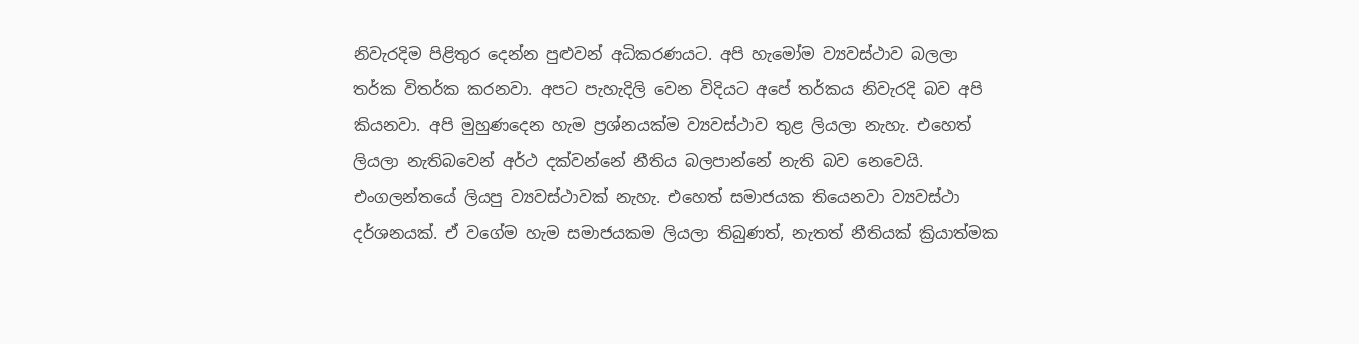නිවැරදිම පිළිතුර දෙන්න පුළුවන් අධිකරණයට. අපි හැමෝම ව්‍යවස්ථාව බලලා තර්ක විතර්ක කරනවා. අපට පැහැදිලි වෙන විදියට අපේ තර්කය නිවැරදි බව අපි කියනවා. අපි මුහුණදෙන හැම ප්‍රශ්නයක්ම ව්‍යවස්ථාව තුළ ලියලා නැහැ. එහෙත් ලියලා නැතිබවෙන් අර්ථ දක්වන්නේ නීතිය බලපාන්නේ නැති බව නෙවෙයි. එංගලන්තයේ ලියපු ව්‍යවස්ථාවක් නැහැ. එහෙත් සමාජයක තියෙනවා ව්‍යවස්ථා දර්ශනයක්. ඒ වගේම හැම සමාජයකම ලියලා තිබුණත්, නැතත් නීතියක් ක්‍රියාත්මක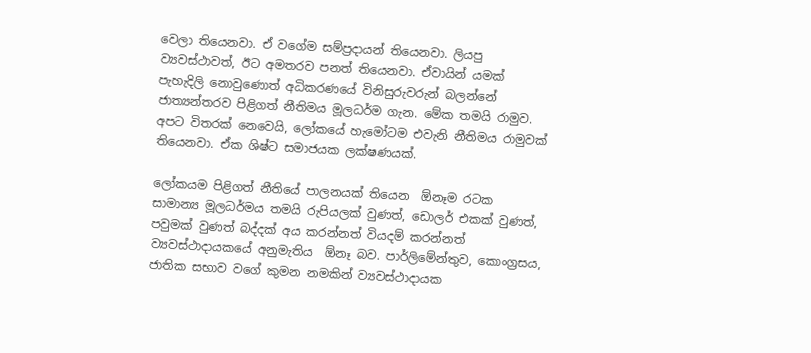වෙලා තියෙනවා. ඒ වගේම සම්ප්‍රදායන් තියෙනවා. ලියපු ව්‍යවස්ථාවත්, ඊට අමතරව පනත් තියෙනවා. ඒවායින් යමක් පැහැදිලි නොවුණොත් අධිකරණයේ විනිසුරුවරුන් බලන්නේ ජාත්‍යන්තරව පිළිගත් නීතිමය මූලධර්ම ගැන. මේක තමයි රාමුව. අපට විතරක් නෙවෙයි, ලෝකයේ හැමෝටම එවැනි නීතිමය රාමුවක් තියෙනවා. ඒක ශිෂ්ට සමාජයක ලක්ෂණයක්.

ලෝකයම පිළිගත් නීතියේ පාලනයක් තියෙන  ඕනෑම රටක සාමාන්‍ය මූලධර්මය තමයි රුපියලක් වුණත්, ඩොලර් එකක් වුණත්, පවුමක් වුණත් බද්දක් අය කරන්නත් වියදම් කරන්නත් ව්‍යවස්ථාදායකයේ අනුමැතිය  ඕනෑ බව. පාර්ලිමේන්තුව, කොංග්‍රසය, ජාතික සභාව වගේ කුමන නමකින් ව්‍යවස්ථාදායක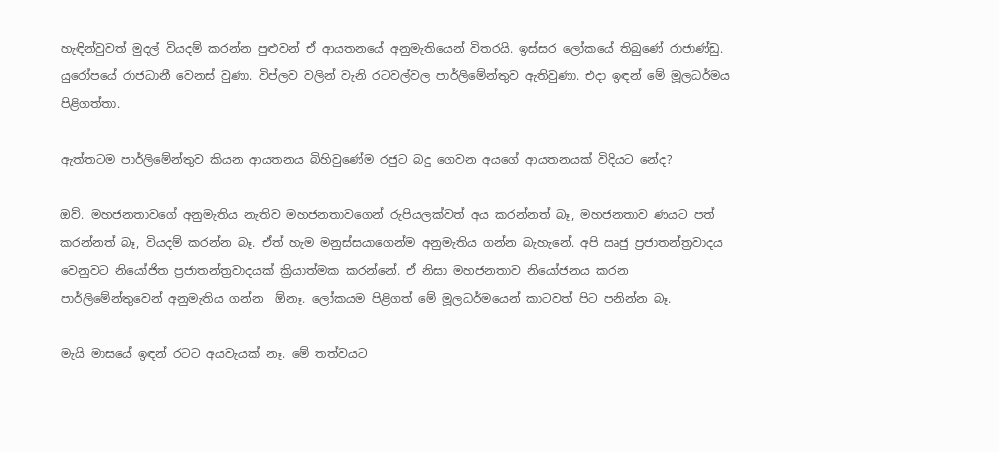හැඳින්වුවත් මුදල් වියදම් කරන්න පුළුවන් ඒ ආයතනයේ අනුමැතියෙන් විතරයි. ඉස්සර ලෝකයේ තිබුණේ රාජාණ්ඩු. යුරෝපයේ රාජධානී වෙනස් වුණා. විප්ලව වලින් වැනි රටවල්වල පාර්ලිමේන්තුව ඇතිවුණා. එදා ඉඳන් මේ මූලධර්මය පිළිගත්තා.

ඇත්තටම පාර්ලිමේන්තුව කියන ආයතනය බිහිවුණේම රජුට බදු ගෙවන අයගේ ආයතනයක් විදියට නේද?

ඔව්. මහජනතාවගේ අනුමැතිය නැතිව මහජනතාවගෙන් රුපියලක්වත් අය කරන්නත් බෑ, මහජනතාව ණයට පත් කරන්නත් බෑ, වියදම් කරන්න බෑ. ඒත් හැම මනුස්සයාගෙන්ම අනුමැතිය ගන්න බැහැනේ. අපි ඍජු ප්‍රජාතන්ත්‍රවාදය වෙනුවට නියෝජිත ප්‍රජාතන්ත්‍රවාදයක් ක්‍රියාත්මක කරන්නේ. ඒ නිසා මහජනතාව නියෝජනය කරන පාර්ලිමේන්තුවෙන් අනුමැතිය ගන්න  ඕනෑ. ලෝකයම පිළිගත් මේ මූලධර්මයෙන් කාටවත් පිට පනින්න බෑ.

මැයි මාසයේ ඉඳන් රටට අයවැයක් නෑ. මේ තත්වයට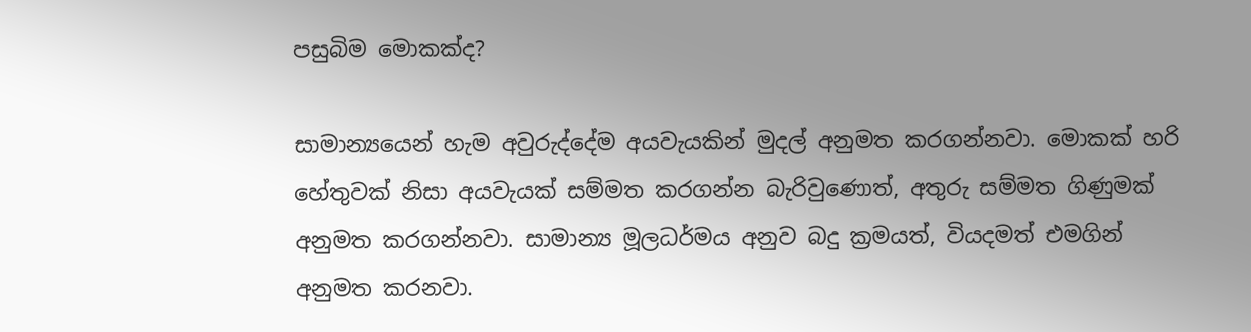පසුබිම මොකක්ද?

සාමාන්‍යයෙන් හැම අවුරුද්දේම අයවැයකින් මුදල් අනුමත කරගන්නවා. මොකක් හරි හේතුවක් නිසා අයවැයක් සම්මත කරගන්න බැරිවුණොත්, අතුරු සම්මත ගිණුමක් අනුමත කරගන්නවා. සාමාන්‍ය මූලධර්මය අනුව බදු ක්‍රමයත්, වියදමත් එමගින් අනුමත කරනවා.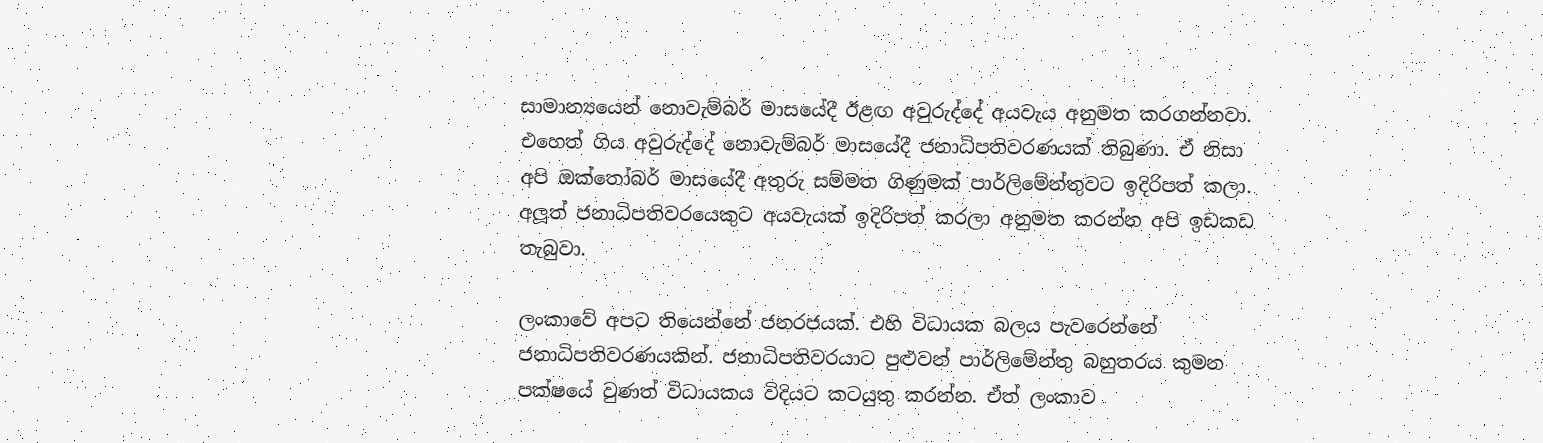සාමාන්‍යයෙන් නොවැම්බර් මාසයේදී ඊළඟ අවුරුද්දේ අයවැය අනුමත කරගන්නවා. එහෙත් ගිය අවුරුද්දේ නොවැම්බර් මාසයේදී ජනාධිපතිවරණයක් තිබුණා. ඒ නිසා අපි ඔක්තෝබර් මාසයේදී අතුරු සම්මත ගිණුමක් පාර්ලිමේන්තුවට ඉදිරිපත් කලා. අලූත් ජනාධිපතිවරයෙකුට අයවැයක් ඉදිරිපත් කරලා අනුමත කරන්න අපි ඉඩකඩ තැබුවා.

ලංකාවේ අපට තියෙන්නේ ජනරජයක්. එහි විධායක බලය පැවරෙන්නේ ජනාධිපතිවරණයකින්. ජනාධිපතිවරයාට පුළුවන් පාර්ලිමේන්තු බහුතරය කුමන පක්ෂයේ වුණත් විධායකය විදියට කටයුතු කරන්න. ඒත් ලංකාව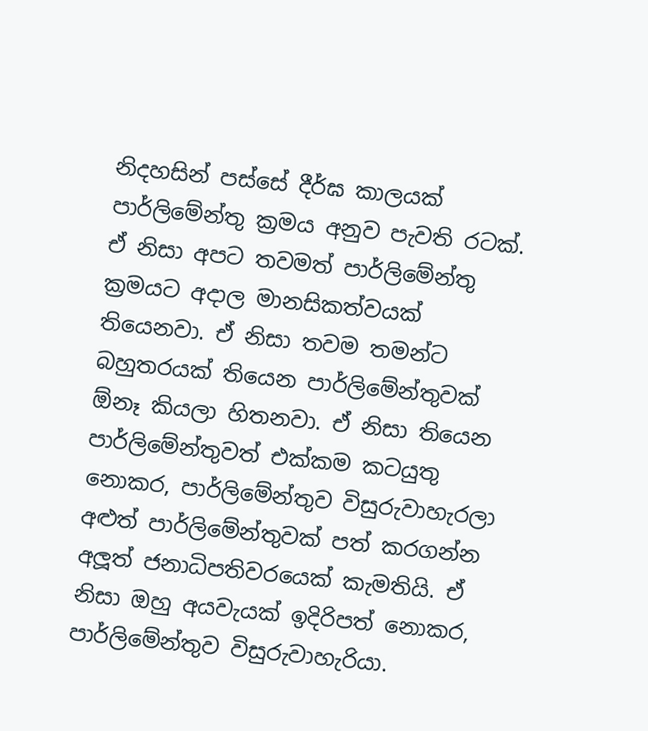නිදහසින් පස්සේ දීර්ඝ කාලයක් පාර්ලිමේන්තු ක්‍රමය අනුව පැවති රටක්. ඒ නිසා අපට තවමත් පාර්ලිමේන්තු ක්‍රමයට අදාල මානසිකත්වයක් තියෙනවා. ඒ නිසා තවම තමන්ට බහුතරයක් තියෙන පාර්ලිමේන්තුවක්  ඕනෑ කියලා හිතනවා. ඒ නිසා තියෙන පාර්ලිමේන්තුවත් එක්කම කටයුතු නොකර, පාර්ලිමේන්තුව විසුරුවාහැරලා අළුත් පාර්ලිමේන්තුවක් පත් කරගන්න අලූත් ජනාධිපතිවරයෙක් කැමතියි. ඒ නිසා ඔහු අයවැයක් ඉදිරිපත් නොකර, පාර්ලිමේන්තුව විසුරුවාහැරියා.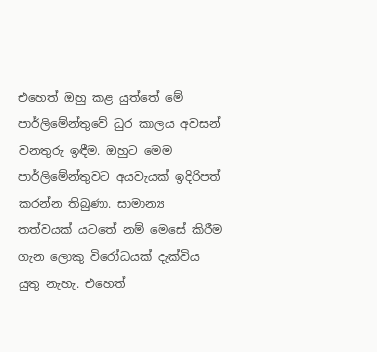එහෙත් ඔහු කළ යුත්තේ මේ පාර්ලිමේන්තුවේ ධුර කාලය අවසන් වනතුරු ඉඳීම. ඔහුට මෙම පාර්ලිමේන්තුවට අයවැයක් ඉදිරිපත් කරන්න තිබුණා. සාමාන්‍ය තත්වයක් යටතේ නම් මෙසේ කිරීම ගැන ලොකු විරෝධයක් දැක්විය යුතු නැහැ. එහෙත්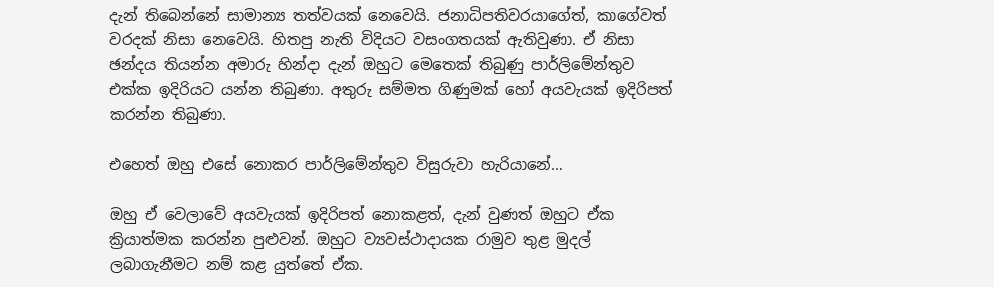දැන් තිබෙන්නේ සාමාන්‍ය තත්වයක් නෙවෙයි. ජනාධිපතිවරයාගේත්, කාගේවත් වරදක් නිසා නෙවෙයි. හිතපු නැති විදියට වසංගතයක් ඇතිවුණා. ඒ නිසා ඡන්දය තියන්න අමාරු හින්දා දැන් ඔහුට මෙතෙක් තිබුණු පාර්ලිමේන්තුව එක්ක ඉදිරියට යන්න තිබුණා. අතුරු සම්මත ගිණුමක් හෝ අයවැයක් ඉදිරිපත් කරන්න තිබුණා.

එහෙත් ඔහු එසේ නොකර පාර්ලිමේන්තුව විසුරුවා හැරියානේ…

ඔහු ඒ වෙලාවේ අයවැයක් ඉදිරිපත් නොකළත්, දැන් වුණත් ඔහුට ඒක ක්‍රියාත්මක කරන්න පුළුවන්. ඔහුට ව්‍යවස්ථාදායක රාමුව තුළ මුදල් ලබාගැනීමට නම් කළ යුත්තේ ඒක.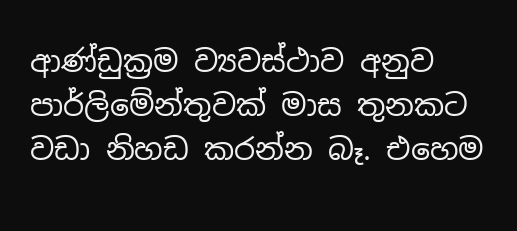ආණ්ඩුක්‍රම ව්‍යවස්ථාව අනුව පාර්ලිමේන්තුවක් මාස තුනකට වඩා නිහඩ කරන්න බෑ. එහෙම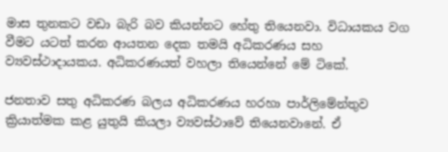මාස තුනකට වඩා බැරි බව කියන්නට හේතු තියෙනවා. විධායකය වග වීමට යටත් කරන ආයතන දෙක තමයි අධිකරණය සහ ව්‍යවස්ථාදායකය. අධිකරණයත් වහලා තියෙන්නේ මේ ටිකේ.

ජනතාව සතු අධිකරණ බලය අධිකරණය හරහා පාර්ලිමේන්තුව ක්‍රියාත්මක කළ යුතුයි කියලා ව්‍යවස්ථාවේ තියෙනවානේ. ඒ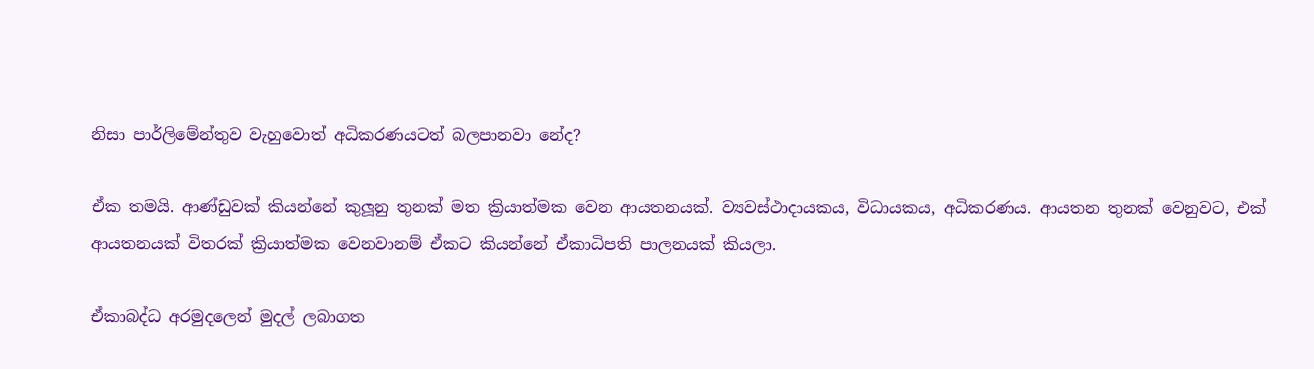නිසා පාර්ලිමේන්තුව වැහුවොත් අධිකරණයටත් බලපානවා නේද?

ඒක තමයි. ආණ්ඩුවක් කියන්නේ කුලූනු තුනක් මත ක්‍රියාත්මක වෙන ආයතනයක්. ව්‍යවස්ථාදායකය, විධායකය, අධිකරණය. ආයතන තුනක් වෙනුවට, එක් ආයතනයක් විතරක් ක්‍රියාත්මක වෙනවානම් ඒකට කියන්නේ ඒකාධිපති පාලනයක් කියලා.

ඒකාබද්ධ අරමුදලෙන් මුදල් ලබාගත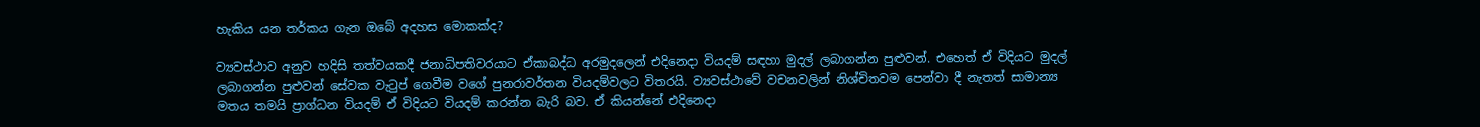හැකිය යන තර්කය ගැන ඔබේ අදහස මොකක්ද?

ව්‍යවස්ථාව අනුව හදිසි තත්වයකදී ජනාධිපතිවරයාට ඒකාබද්ධ අරමුදලෙන් එදිනෙදා වියදම් සඳහා මුදල් ලබාගන්න පුළුවන්. එහෙත් ඒ විදියට මුදල් ලබාගන්න පුළුවන් සේවක වැටුප් ගෙවීම වගේ පුනරාවර්තන වියදම්වලට විතරයි. ව්‍යවස්ථාවේ වචනවලින් නිශ්චිතවම පෙන්වා දී නැතත් සාමාන්‍ය මතය තමයි ප්‍රාග්ධන වියදම් ඒ විදියට වියදම් කරන්න බැරි බව. ඒ කියන්නේ එදිනෙදා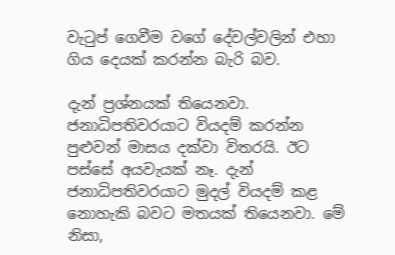වැටුප් ගෙවීම වගේ දේවල්වලින් එහා ගිය දෙයක් කරන්න බැරි බව.

දැන් ප්‍රශ්නයක් තියෙනවා. ජනාධිපතිවරයාට වියදම් කරන්න පුළුවන් මාසය දක්වා විතරයි. ඊට පස්සේ අයවැයක් නෑ. දැන් ජනාධිපතිවරයාට මුදල් වියදම් කළ නොහැකි බවට මතයක් තියෙනවා. මේ නිසා,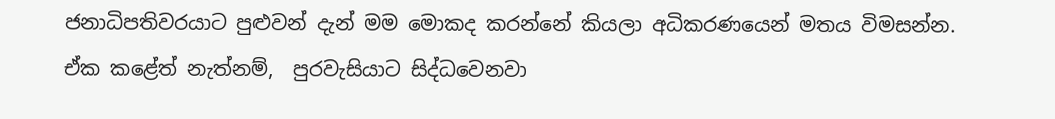ජනාධිපතිවරයාට පුළුවන් දැන් මම මොකද කරන්නේ කියලා අධිකරණයෙන් මතය විමසන්න. ඒක කළේත් නැත්නම්,  පුරවැසියාට සිද්ධවෙනවා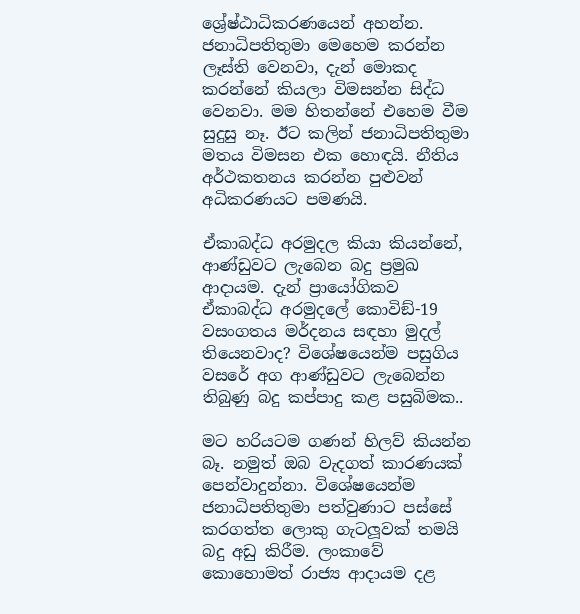ශ්‍රේෂ්ඨාධිකරණයෙන් අහන්න. ජනාධිපතිතුමා මෙහෙම කරන්න ලෑස්ති වෙනවා, දැන් මොකද කරන්නේ කියලා විමසන්න සිද්ධ වෙනවා. මම හිතන්නේ එහෙම වීම සුදුසු නෑ. ඊට කලින් ජනාධිපතිතුමා මතය විමසන එක හොඳයි. නීතිය අර්ථකතනය කරන්න පුළුවන් අධිකරණයට පමණයි.

ඒකාබද්ධ අරමුදල කියා කියන්නේ, ආණ්ඩුවට ලැබෙන බදු ප්‍රමුඛ ආදායම. දැන් ප්‍රායෝගිකව ඒකාබද්ධ අරමුදලේ කොවිඞ්-19 වසංගතය මර්දනය සඳහා මුදල් තියෙනවාද? විශේෂයෙන්ම පසුගිය වසරේ අග ආණ්ඩුවට ලැබෙන්න තිබුණු බදු කප්පාදු කළ පසුබිමක..

මට හරියටම ගණන් හිලව් කියන්න බෑ. නමුත් ඔබ වැදගත් කාරණයක් පෙන්වාදුන්නා. විශේෂයෙන්ම ජනාධිපතිතුමා පත්වුණාට පස්සේ කරගත්ත ලොකු ගැටලූවක් තමයි බදු අඩු කිරීම. ලංකාවේ කොහොමත් රාජ්‍ය ආදායම දළ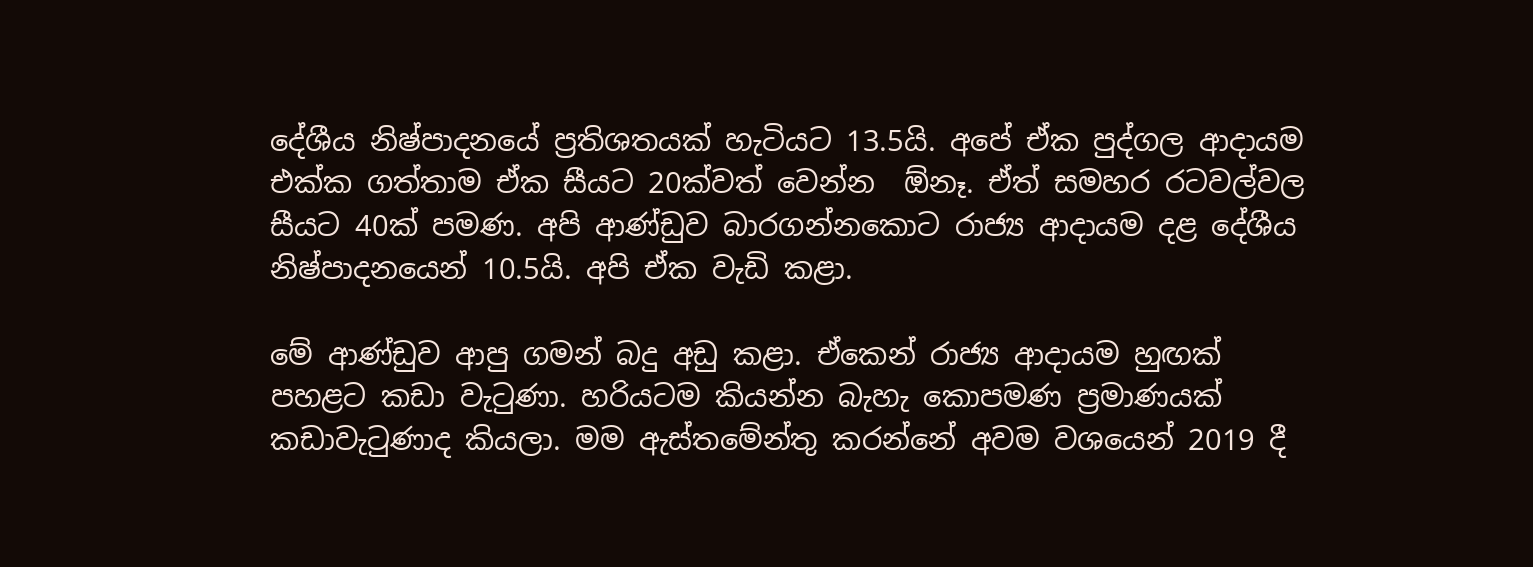දේශීය නිෂ්පාදනයේ ප්‍රතිශතයක් හැටියට 13.5යි. අපේ ඒක පුද්ගල ආදායම එක්ක ගත්තාම ඒක සීයට 20ක්වත් වෙන්න  ඕනෑ. ඒත් සමහර රටවල්වල සීයට 40ක් පමණ. අපි ආණ්ඩුව බාරගන්නකොට රාජ්‍ය ආදායම දළ දේශීය නිෂ්පාදනයෙන් 10.5යි. අපි ඒක වැඩි කළා.

මේ ආණ්ඩුව ආපු ගමන් බදු අඩු කළා. ඒකෙන් රාජ්‍ය ආදායම හුඟක් පහළට කඩා වැටුණා. හරියටම කියන්න බැහැ කොපමණ ප්‍රමාණයක් කඩාවැටුණාද කියලා. මම ඇස්තමේන්තු කරන්නේ අවම වශයෙන් 2019 දී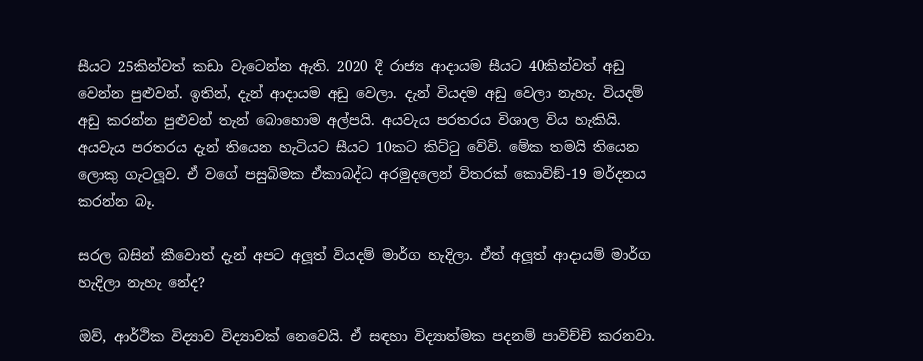සීයට 25කින්වත් කඩා වැටෙන්න ඇති. 2020 දී රාජ්‍ය ආදායම සීයට 40කින්වත් අඩු වෙන්න පුළුවන්. ඉතින්, දැන් ආදායම අඩු වෙලා. දැන් වියදම අඩු වෙලා නැහැ. වියදම් අඩු කරන්න පුළුවන් තැන් බොහොම අල්පයි. අයවැය පරතරය විශාල විය හැකියි. අයවැය පරතරය දැන් තියෙන හැටියට සීයට 10කට කිට්ටු වේවි. මේක තමයි තියෙන ලොකු ගැටලූව. ඒ වගේ පසුබිමක ඒකාබද්ධ අරමුදලෙන් විතරක් කොවිඞ්-19 මර්දනය කරන්න බෑ.

සරල බසින් කීවොත් දැන් අපට අලූත් වියදම් මාර්ග හැදිලා. ඒත් අලූත් ආදායම් මාර්ග හැදිලා නැහැ නේද?

ඔව්, ආර්ථික විද්‍යාව විද්‍යාවක් නෙවෙයි. ඒ සඳහා විද්‍යාත්මක පදනම් පාවිච්චි කරනවා.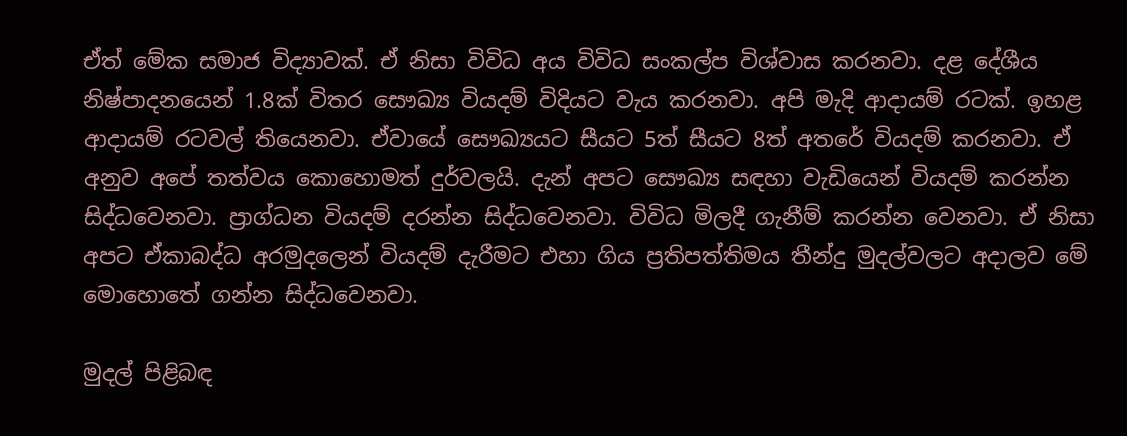ඒත් මේක සමාජ විද්‍යාවක්. ඒ නිසා විවිධ අය විවිධ සංකල්ප විශ්වාස කරනවා. දළ දේශීය නිෂ්පාදනයෙන් 1.8ක් විතර සෞඛ්‍ය වියදම් විදියට වැය කරනවා. අපි මැදි ආදායම් රටක්. ඉහළ ආදායම් රටවල් තියෙනවා. ඒවායේ සෞඛ්‍යයට සීයට 5ත් සීයට 8ත් අතරේ වියදම් කරනවා. ඒ අනුව අපේ තත්වය කොහොමත් දුර්වලයි. දැන් අපට සෞඛ්‍ය සඳහා වැඩියෙන් වියදම් කරන්න සිද්ධවෙනවා. ප්‍රාග්ධන වියදම් දරන්න සිද්ධවෙනවා. විවිධ මිලදී ගැනීම් කරන්න වෙනවා. ඒ නිසා අපට ඒකාබද්ධ අරමුදලෙන් වියදම් දැරීමට එහා ගිය ප්‍රතිපත්තිමය තීන්දු මුදල්වලට අදාලව මේ මොහොතේ ගන්න සිද්ධවෙනවා.

මුදල් පිළිබඳ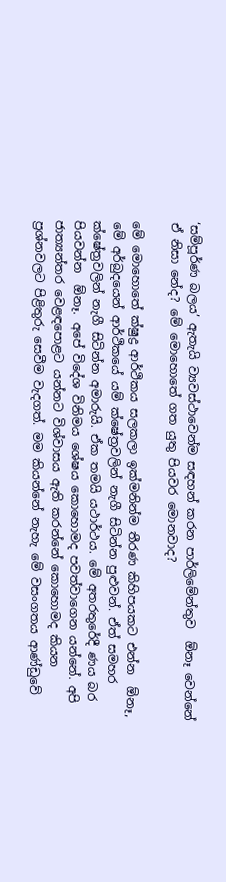‘සම්පූර්ණ බලය’ ඇතැයි ව්‍යවස්ථාවෙන්ම සඳහන් කරන පාර්ලිමේන්තුව  ඕනෑ වෙන්නේ ඒ නිසා නේද? මේ මොහොතේ ගත යුතු පියවර මොනවාද?

මේ මොහොතේ ක්ෂුද්‍ර ආර්ථිකය සලකලා ඉක්මනින්ම තීරණ කිහිපයකට එන්න  ඕනෑ, මේ අර්බුදයෙන් ආර්ථිකයේ යම් ක්ෂේත්‍රවලින් නැගී සිටින්න පුළුවන්. ඒත් සමහර ක්ෂේත්‍රවලින් නැගී සිටින්න අමාරුයි. ඒක තමයි යථාර්ථය. මේ අතරතුරේදී ණය බර පියවන්න  ඕනෑ. අපේ විදේශ විනිමය ශේෂය කොහොමද පවත්වාගෙන යන්නේ. අපි ජාත්‍යන්තර වෙළඳපොළට යන්නට විශ්වාසය ඇති කරන්නේ කොහොමද කියන ප්‍රශ්නවලට පිළිතුරු සෙවීම වැදගත්. මම කියන්නේ නැහැ මේ වසංගතය ආණ්ඩුවේ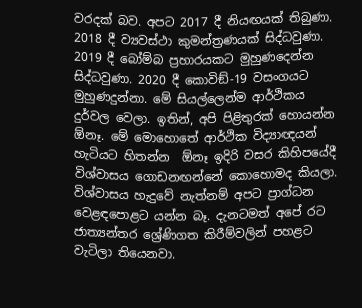වරදක් බව. අපට 2017 දී නියඟයක් තිබුණා. 2018 දී ව්‍යවස්ථා කුමන්ත්‍රණයක් සිද්ධවුණා. 2019 දී බෝම්බ ප්‍රහාරයකට මුහුණදෙන්න සිද්ධවුණා. 2020 දී කොවිඞ්-19 වසංගයට මුහුණදුන්නා. මේ සියල්ලෙන්ම ආර්ථිකය දුර්වල වෙලා. ඉතින්, අපි පිළිතුරක් හොයන්න  ඕනෑ. මේ මොහොතේ ආර්ථික විද්‍යාඥයන් හැටියට හිතන්න  ඕනෑ ඉදිරි වසර කිහිපයේදී විශ්වාසය ගොඩනඟන්නේ කොහොමද කියලා. විශ්වාසය හැදුවේ නැත්නම් අපට ප්‍රාග්ධන වෙළඳපොළට යන්න බෑ. දැනටමත් අපේ රට ජාත්‍යන්තර ශ්‍රේණිගත කිරීම්වලින් පහළට වැටිලා තියෙනවා.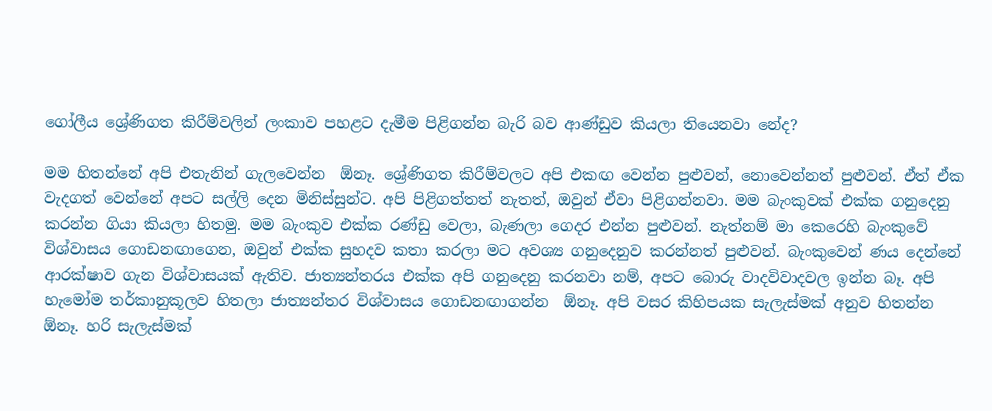ගෝලීය ශ්‍රේණිගත කිරීම්වලින් ලංකාව පහළට දැමීම පිළිගන්න බැරි බව ආණ්ඩුව කියලා තියෙනවා නේද?

මම හිතන්නේ අපි එතැනින් ගැලවෙන්න  ඕනෑ. ශ්‍රේණිගත කිරීම්වලට අපි එකඟ වෙන්න පුළුවන්, නොවෙන්නත් පුළුවන්. ඒත් ඒක වැදගත් වෙන්නේ අපට සල්ලි දෙන මිනිස්සුන්ට. අපි පිළිගත්තත් නැතත්, ඔවුන් ඒවා පිළිගන්නවා. මම බැංකුවක් එක්ක ගනුදෙනු කරන්න ගියා කියලා හිතමු. මම බැංකුව එක්ක රණ්ඩු වෙලා, බැණලා ගෙදර එන්න පුළුවන්. නැත්නම් මා කෙරෙහි බැංකුවේ විශ්වාසය ගොඩනඟාගෙන, ඔවුන් එක්ක සුහදව කතා කරලා මට අවශ්‍ය ගනුදෙනුව කරන්නත් පුළුවන්. බැංකුවෙන් ණය දෙන්නේ ආරක්ෂාව ගැන විශ්වාසයක් ඇතිව. ජාත්‍යන්තරය එක්ක අපි ගනුදෙනු කරනවා නම්, අපට බොරු වාදවිවාදවල ඉන්න බෑ. අපි හැමෝම තර්කානුකූලව හිතලා ජාත්‍යන්තර විශ්වාසය ගොඩනඟාගන්න  ඕනෑ. අපි වසර කිහිපයක සැලැස්මක් අනුව හිතන්න  ඕනෑ. හරි සැලැස්මක්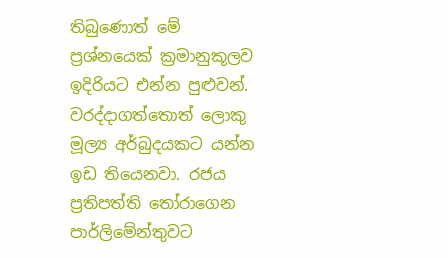තිබුණොත් මේ ප්‍රශ්නයෙක් ක්‍රමානුකූලව ඉදිරියට එන්න පුළුවන්. වරද්දාගත්තොත් ලොකු මූල්‍ය අර්බුදයකට යන්න ඉඩ තියෙනවා. රජය ප්‍රතිපත්ති තෝරාගෙන පාර්ලිමේන්තුවට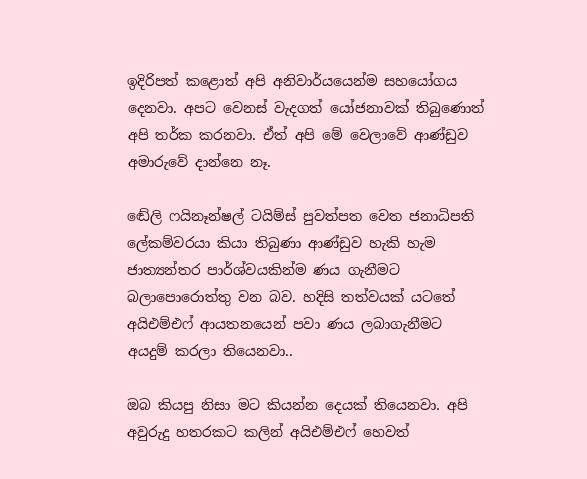ඉදිරිපත් කළොත් අපි අනිවාර්යයෙන්ම සහයෝගය දෙනවා. අපට වෙනස් වැදගත් යෝජනාවක් තිබුණොත් අපි තර්ක කරනවා. ඒත් අපි මේ වෙලාවේ ආණ්ඩුව අමාරුවේ දාන්නෙ නෑ.

ඬේලි ෆයිනෑන්ෂල් ටයිම්ස් පුවත්පත වෙත ජනාධිපති ලේකම්වරයා කියා තිබුණා ආණ්ඩුව හැකි හැම ජාත්‍යන්තර පාර්ශ්වයකින්ම ණය ගැනීමට බලාපොරොත්තු වන බව. හදිසි තත්වයක් යටතේ අයිඑම්එෆ් ආයතනයෙන් පවා ණය ලබාගැනීමට අයදුම් කරලා තියෙනවා..

ඔබ කියපු නිසා මට කියන්න දෙයක් තියෙනවා. අපි අවුරුදු හතරකට කලින් අයිඑම්එෆ් හෙවත්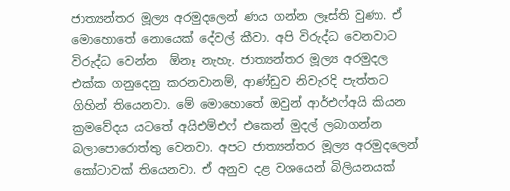ජාත්‍යන්තර මූල්‍ය අරමුදලෙන් ණය ගන්න ලෑස්ති වුණා. ඒ මොහොතේ නොයෙක් දේවල් කීවා. අපි විරුද්ධ වෙනවාට විරුද්ධ වෙන්න  ඕනෑ නැහැ. ජාත්‍යන්තර මූල්‍ය අරමුදල එක්ක ගනුදෙනු කරනවානම්, ආණ්ඩුව නිවැරදි පැත්තට ගිහින් තියෙනවා. මේ මොහොතේ ඔවුන් ආර්එෆ්අයි කියන ක්‍රමවේදය යටතේ අයිඑම්එෆ් එකෙන් මුදල් ලබාගන්න බලාපොරොත්තු වෙනවා. අපට ජාත්‍යන්තර මූල්‍ය අරමුදලෙන් කෝටාවක් තියෙනවා. ඒ අනුව දළ වශයෙන් බිලියනයක්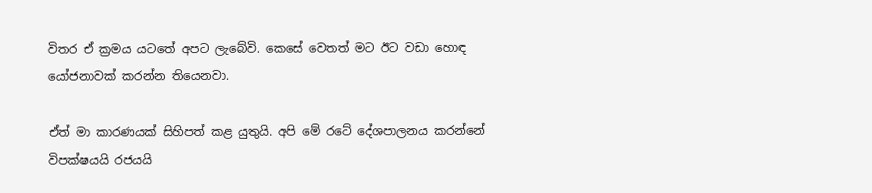විතර ඒ ක්‍රමය යටතේ අපට ලැබේවි. කෙසේ වෙතත් මට ඊට වඩා හොඳ යෝජනාවක් කරන්න තියෙනවා.

ඒත් මා කාරණයක් සිහිපත් කළ යුතුයි. අපි මේ රටේ දේශපාලනය කරන්නේ විපක්ෂයයි රජයයි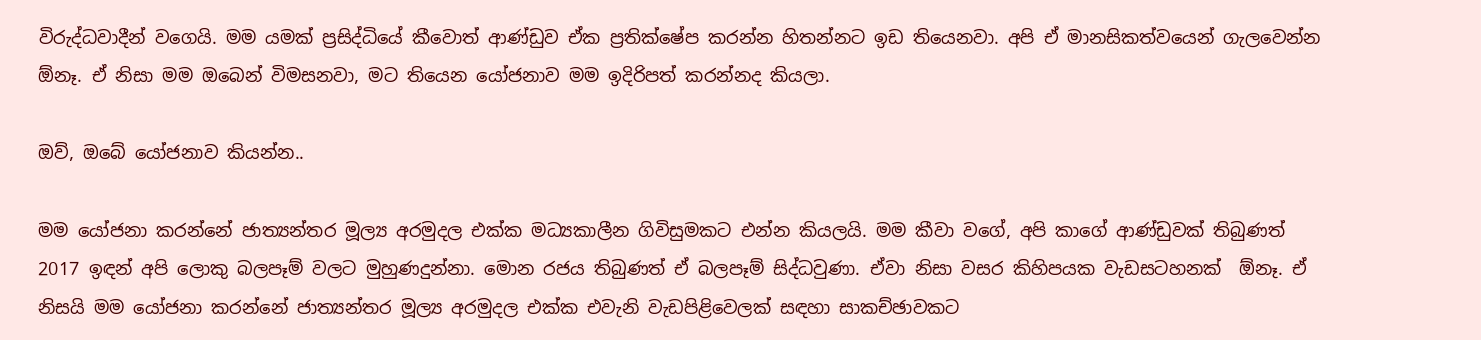විරුද්ධවාදීන් වගෙයි. මම යමක් ප්‍රසිද්ධියේ කීවොත් ආණ්ඩුව ඒක ප්‍රතික්ෂේප කරන්න හිතන්නට ඉඩ තියෙනවා. අපි ඒ මානසිකත්වයෙන් ගැලවෙන්න  ඕනෑ. ඒ නිසා මම ඔබෙන් විමසනවා, මට තියෙන යෝජනාව මම ඉදිරිපත් කරන්නද කියලා.

ඔව්, ඔබේ යෝජනාව කියන්න..

මම යෝජනා කරන්නේ ජාත්‍යන්තර මූල්‍ය අරමුදල එක්ක මධ්‍යකාලීන ගිවිසුමකට එන්න කියලයි. මම කීවා වගේ, අපි කාගේ ආණ්ඩුවක් තිබුණත් 2017 ඉඳන් අපි ලොකු බලපෑම් වලට මුහුණදුන්නා. මොන රජය තිබුණත් ඒ බලපෑම් සිද්ධවුණා. ඒවා නිසා වසර කිහිපයක වැඩසටහනක්  ඕනෑ. ඒ නිසයි මම යෝජනා කරන්නේ ජාත්‍යන්තර මූල්‍ය අරමුදල එක්ක එවැනි වැඩපිළිවෙලක් සඳහා සාකච්ඡාවකට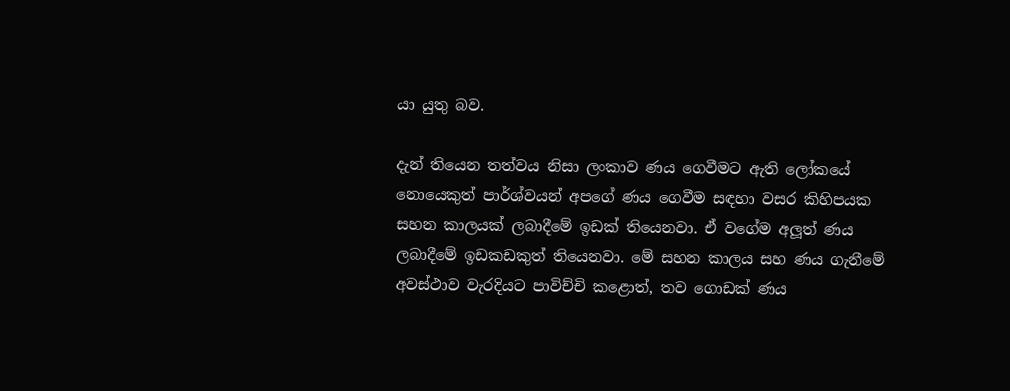යා යුතු බව.

දැන් තියෙන තත්වය නිසා ලංකාව ණය ගෙවීමට ඇති ලෝකයේ නොයෙකුත් පාර්ශ්වයන් අපගේ ණය ගෙවීම සඳහා වසර කිහිපයක සහන කාලයක් ලබාදීමේ ඉඩක් තියෙනවා. ඒ වගේම අලූත් ණය ලබාදීමේ ඉඩකඩකුත් තියෙනවා. මේ සහන කාලය සහ ණය ගැනීමේ අවස්ථාව වැරදියට පාවිච්චි කළොත්, තව ගොඩක් ණය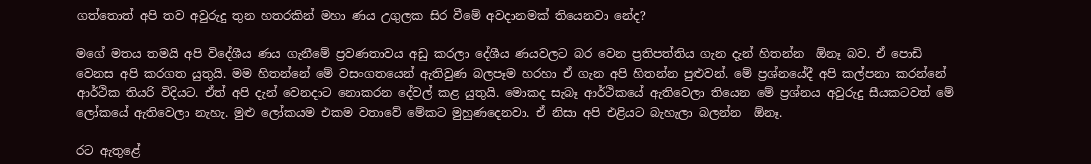ගත්තොත් අපි තව අවුරුදු තුන හතරකින් මහා ණය උගුලක සිර වීමේ අවදානමක් තියෙනවා නේද?

මගේ මතය තමයි අපි විදේශීය ණය ගැනීමේ ප්‍රවණතාවය අඩු කරලා දේශීය ණයවලට බර වෙන ප්‍රතිපත්තිය ගැන දැන් හිතන්න  ඕනෑ බව. ඒ පොඩි වෙනස අපි කරගත යුතුයි. මම හිතන්නේ මේ වසංගතයෙන් ඇතිවුණ බලපෑම හරහා ඒ ගැන අපි හිතන්න පුළුවන්. මේ ප්‍රශ්නයේදී අපි කල්පනා කරන්නේ ආර්ථික තියරි විදියට. ඒත් අපි දැන් වෙනදාට නොකරන දේවල් කළ යුතුයි. මොකද සැබෑ ආර්ථිකයේ ඇතිවෙලා තියෙන මේ ප්‍රශ්නය අවුරුදු සීයකටවත් මේ ලෝකයේ ඇතිවෙලා නැහැ. මුළු ලෝකයම එකම වතාවේ මේකට මුහුණදෙනවා. ඒ නිසා අපි එළියට බැහැලා බලන්න  ඕනෑ.

රට ඇතුළේ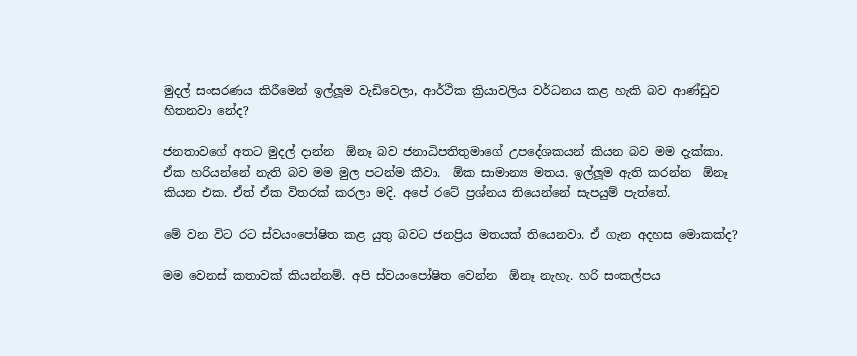මුදල් සංසරණය කිරීමෙන් ඉල්ලූම වැඩිවෙලා, ආර්ථික ක්‍රියාවලිය වර්ධනය කළ හැකි බව ආණ්ඩුව හිතනවා නේද?

ජනතාවගේ අතට මුදල් දාන්න  ඕනෑ බව ජනාධිපතිතුමාගේ උපදේශකයන් කියන බව මම දැක්කා. ඒක හරියන්නේ නැති බව මම මුල පටන්ම කීවා.  ඕක සාමාන්‍ය මතය. ඉල්ලූම ඇති කරන්න  ඕනෑ කියන එක. ඒත් ඒක විතරක් කරලා මදි. අපේ රටේ ප්‍රශ්නය තියෙන්නේ සැපයුම් පැත්තේ.

මේ වන විට රට ස්වයංපෝෂිත කළ යුතු බවට ජනප්‍රිය මතයක් තියෙනවා. ඒ ගැන අදහස මොකක්ද?

මම වෙනස් කතාවක් කියන්නම්. අපි ස්වයංපෝෂිත වෙන්න  ඕනෑ නැහැ. හරි සංකල්පය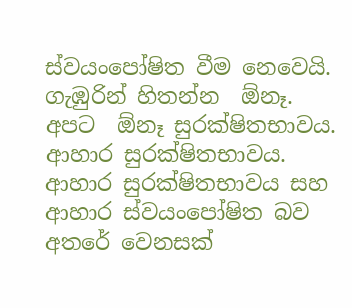ස්වයංපෝෂිත වීම නෙවෙයි. ගැඹුරින් හිතන්න  ඕනෑ. අපට  ඕනෑ සුරක්ෂිතභාවය. ආහාර සුරක්ෂිතභාවය. ආහාර සුරක්ෂිතභාවය සහ ආහාර ස්වයංපෝෂිත බව අතරේ වෙනසක්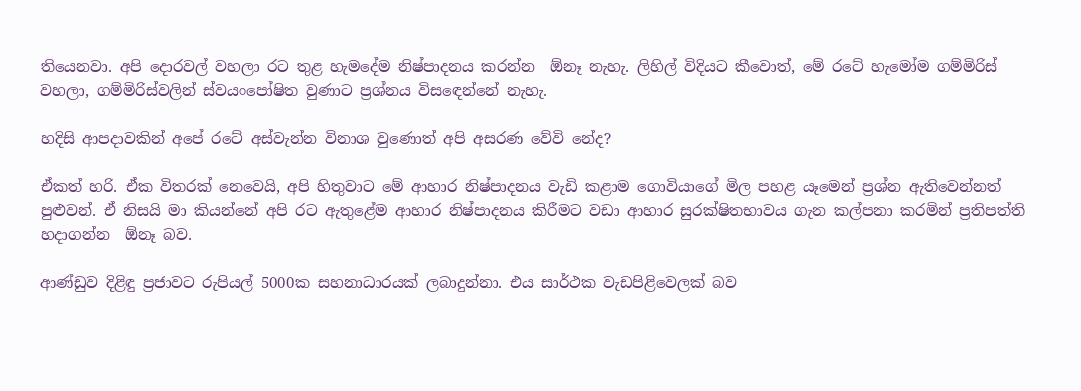තියෙනවා. අපි දොරවල් වහලා රට තුළ හැමදේම නිෂ්පාදනය කරන්න  ඕනෑ නැහැ. ලිහිල් විදියට කීවොත්, මේ රටේ හැමෝම ගම්මිරිස් වහලා, ගම්මිරිස්වලින් ස්වයංපෝෂිත වුණාට ප්‍රශ්නය විසඳෙන්නේ නැහැ.

හදිසි ආපදාවකින් අපේ රටේ අස්වැන්න විනාශ වුණොත් අපි අසරණ වේවි නේද?

ඒකත් හරි. ඒක විතරක් නෙවෙයි, අපි හිතුවාට මේ ආහාර නිෂ්පාදනය වැඩි කළාම ගොවියාගේ මිල පහළ යෑමෙන් ප්‍රශ්න ඇතිවෙන්නත් පුළුවන්. ඒ නිසයි මා කියන්නේ අපි රට ඇතුළේම ආහාර නිෂ්පාදනය කිරීමට වඩා ආහාර සුරක්ෂිතභාවය ගැන කල්පනා කරමින් ප්‍රතිපත්ති හදාගන්න  ඕනෑ බව.

ආණ්ඩුව දිළිඳු ප්‍රජාවට රුපියල් 5000ක සහනාධාරයක් ලබාදුන්නා. එය සාර්ථක වැඩපිළිවෙලක් බව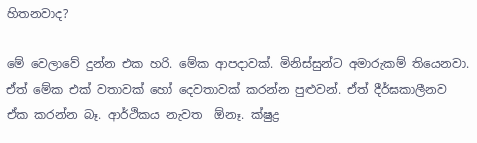හිතනවාද?

මේ වෙලාවේ දුන්න එක හරි. මේක ආපදාවක්. මිනිස්සුන්ට අමාරුකම් තියෙනවා. ඒත් මේක එක් වතාවක් හෝ දෙවතාවක් කරන්න පුළුවන්. ඒත් දීර්ඝකාලීනව ඒක කරන්න බෑ. ආර්ථිකය නැවත  ඕනෑ. ක්ෂුද්‍ර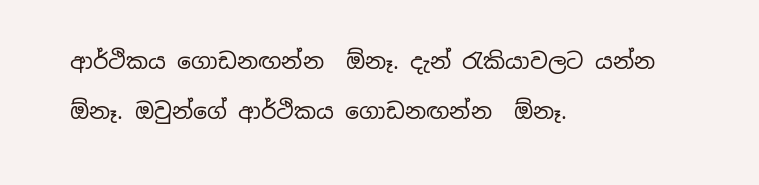ආර්ථිකය ගොඩනඟන්න  ඕනෑ. දැන් රැකියාවලට යන්න  ඕනෑ. ඔවුන්ගේ ආර්ථිකය ගොඩනඟන්න  ඕනෑ.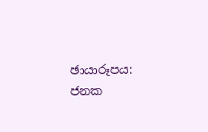ඡායාරූපය: ජනක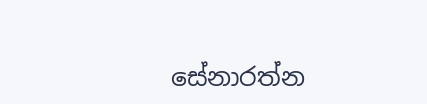සේනාරත්න